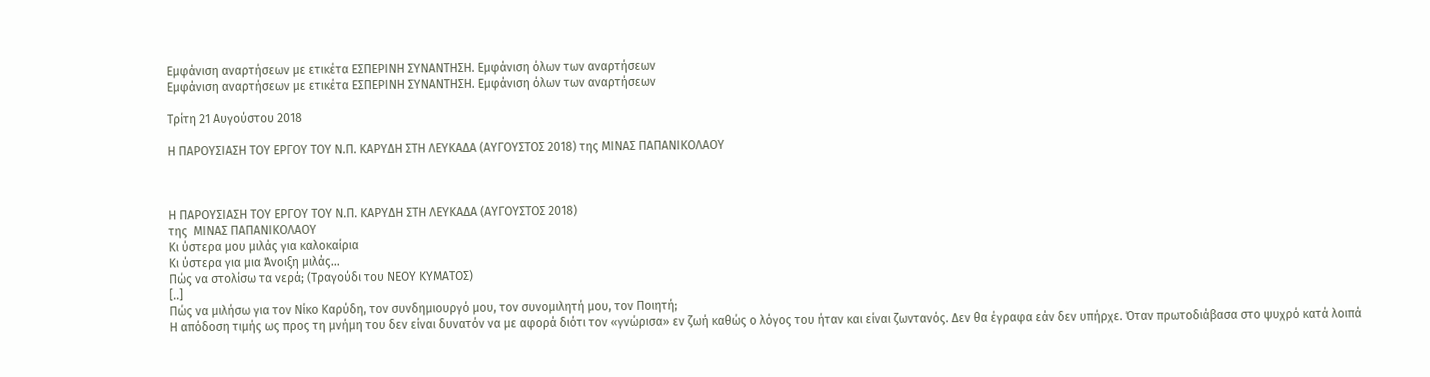Εμφάνιση αναρτήσεων με ετικέτα ΕΣΠΕΡΙΝΗ ΣΥΝΑΝΤΗΣΗ. Εμφάνιση όλων των αναρτήσεων
Εμφάνιση αναρτήσεων με ετικέτα ΕΣΠΕΡΙΝΗ ΣΥΝΑΝΤΗΣΗ. Εμφάνιση όλων των αναρτήσεων

Τρίτη 21 Αυγούστου 2018

Η ΠΑΡΟΥΣΙΑΣΗ ΤΟΥ ΕΡΓΟΥ ΤΟΥ Ν.Π. ΚΑΡΥΔΗ ΣΤΗ ΛΕΥΚΑΔΑ (ΑΥΓΟΥΣΤΟΣ 2018) της ΜΙΝΑΣ ΠΑΠΑΝΙΚΟΛΑΟΥ



Η ΠΑΡΟΥΣΙΑΣΗ ΤΟΥ ΕΡΓΟΥ ΤΟΥ Ν.Π. ΚΑΡΥΔΗ ΣΤΗ ΛΕΥΚΑΔΑ (ΑΥΓΟΥΣΤΟΣ 2018)
της  ΜΙΝΑΣ ΠΑΠΑΝΙΚΟΛΑΟΥ
Κι ύστερα μου μιλάς για καλοκαίρια
Κι ύστερα για μια Άνοιξη μιλάς…
Πώς να στολίσω τα νερά; (Τραγούδι του ΝΕΟΥ ΚΥΜΑΤΟΣ)
[..]
Πώς να μιλήσω για τον Νίκο Καρύδη, τον συνδημιουργό μου, τον συνομιλητή μου, τον Ποιητή;
Η απόδοση τιμής ως προς τη μνήμη του δεν είναι δυνατόν να με αφορά διότι τον «γνώρισα» εν ζωή καθώς ο λόγος του ήταν και είναι ζωντανός. Δεν θα έγραφα εάν δεν υπήρχε. Όταν πρωτοδιάβασα στο ψυχρό κατά λοιπά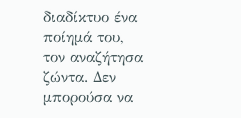διαδίκτυο ένα ποίημά του, τον αναζήτησα ζώντα. Δεν μπορούσα να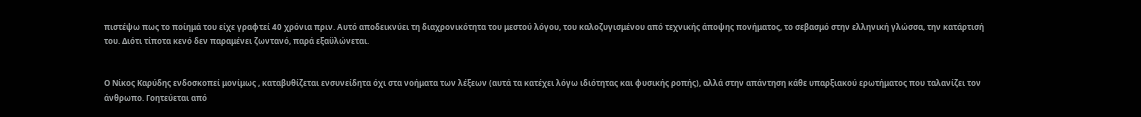πιστέψω πως το ποίημά του είχε γραφτεί 40 χρόνια πριν. Αυτό αποδεικνύει τη διαχρονικότητα του μεστού λόγου, του καλοζυγισμένου από τεχνικής άποψης πονήματος, το σεβασμό στην ελληνική γλώσσα, την κατάρτισή του. Διότι τίποτα κενό δεν παραμένει ζωντανό, παρά εξαϋλώνεται.


Ο Νίκος Καρύδης ενδοσκοπεί μονίμως , καταβυθίζεται ενσυνείδητα όχι στα νοήματα των λέξεων (αυτά τα κατέχει λόγω ιδιότητας και φυσικής ροπής), αλλά στην απάντηση κάθε υπαρξιακού ερωτήματος που ταλανίζει τον άνθρωπο. Γοητεύεται από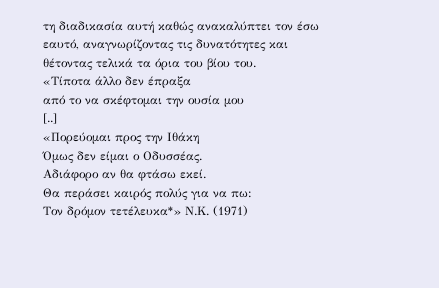τη διαδικασία αυτή καθώς ανακαλύπτει τον έσω εαυτό, αναγνωρίζοντας τις δυνατότητες και θέτοντας τελικά τα όρια του βίου του.
«Τίποτα άλλο δεν έπραξα
από το να σκέφτομαι την ουσία μου
[..]
«Πορεύομαι προς την Ιθάκη
Όμως δεν είμαι ο Οδυσσέας.
Αδιάφορο αν θα φτάσω εκεί.
Θα περάσει καιρός πολύς για να πω:
Τον δρόμον τετέλευκα*» Ν.Κ. (1971)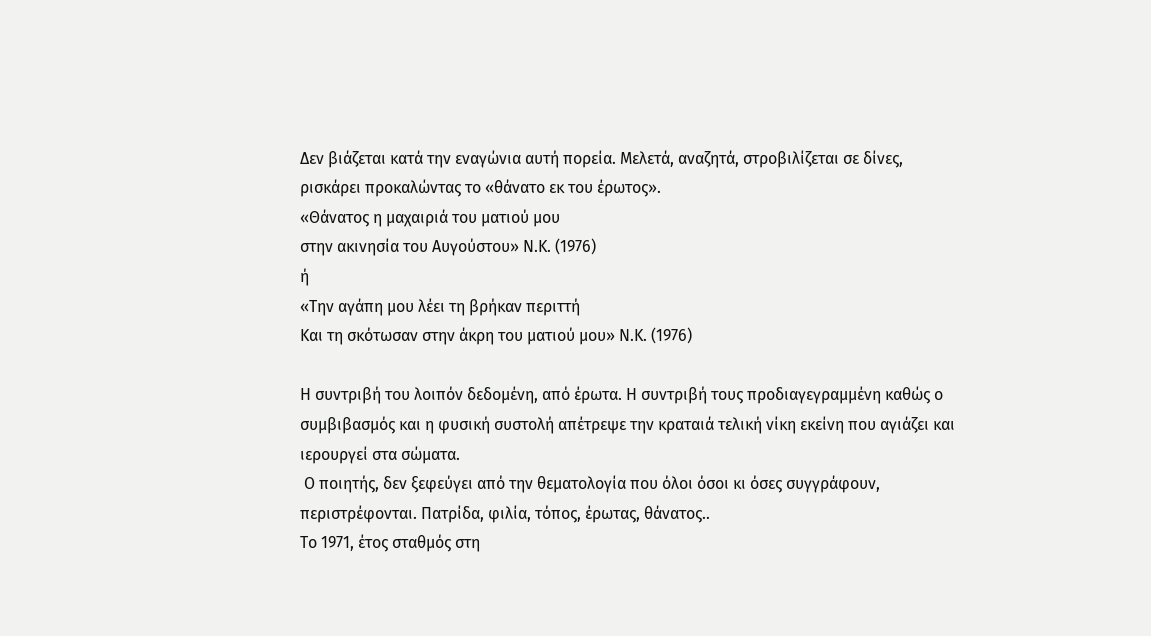Δεν βιάζεται κατά την εναγώνια αυτή πορεία. Μελετά, αναζητά, στροβιλίζεται σε δίνες, ρισκάρει προκαλώντας το «θάνατο εκ του έρωτος».
«Θάνατος η μαχαιριά του ματιού μου
στην ακινησία του Αυγούστου» Ν.Κ. (1976)
ή
«Την αγάπη μου λέει τη βρήκαν περιττή
Και τη σκότωσαν στην άκρη του ματιού μου» Ν.Κ. (1976)

Η συντριβή του λοιπόν δεδομένη, από έρωτα. Η συντριβή τους προδιαγεγραμμένη καθώς ο συμβιβασμός και η φυσική συστολή απέτρεψε την κραταιά τελική νίκη εκείνη που αγιάζει και ιερουργεί στα σώματα.
 Ο ποιητής, δεν ξεφεύγει από την θεματολογία που όλοι όσοι κι όσες συγγράφουν, περιστρέφονται. Πατρίδα, φιλία, τόπος, έρωτας, θάνατος..
Το 1971, έτος σταθμός στη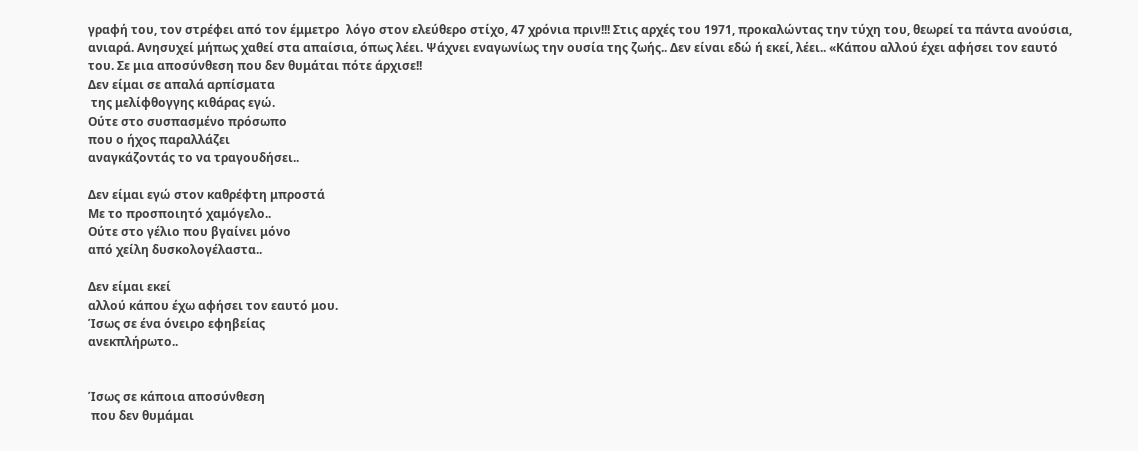γραφή του, τον στρέφει από τον έμμετρο  λόγο στον ελεύθερο στίχο, 47 χρόνια πριν!!! Στις αρχές του 1971, προκαλώντας την τύχη του, θεωρεί τα πάντα ανούσια, ανιαρά. Ανησυχεί μήπως χαθεί στα απαίσια, όπως λέει. Ψάχνει εναγωνίως την ουσία της ζωής.. Δεν είναι εδώ ή εκεί, λέει.. «Κάπου αλλού έχει αφήσει τον εαυτό του. Σε μια αποσύνθεση που δεν θυμάται πότε άρχισε!!
Δεν είμαι σε απαλά αρπίσματα
 της μελίφθογγης κιθάρας εγώ.
Ούτε στο συσπασμένο πρόσωπο
που ο ήχος παραλλάζει
αναγκάζοντάς το να τραγουδήσει..

Δεν είμαι εγώ στον καθρέφτη μπροστά
Με το προσποιητό χαμόγελο..
Ούτε στο γέλιο που βγαίνει μόνο
από χείλη δυσκολογέλαστα..

Δεν είμαι εκεί
αλλού κάπου έχω αφήσει τον εαυτό μου.
Ίσως σε ένα όνειρο εφηβείας
ανεκπλήρωτο..


Ίσως σε κάποια αποσύνθεση
 που δεν θυμάμαι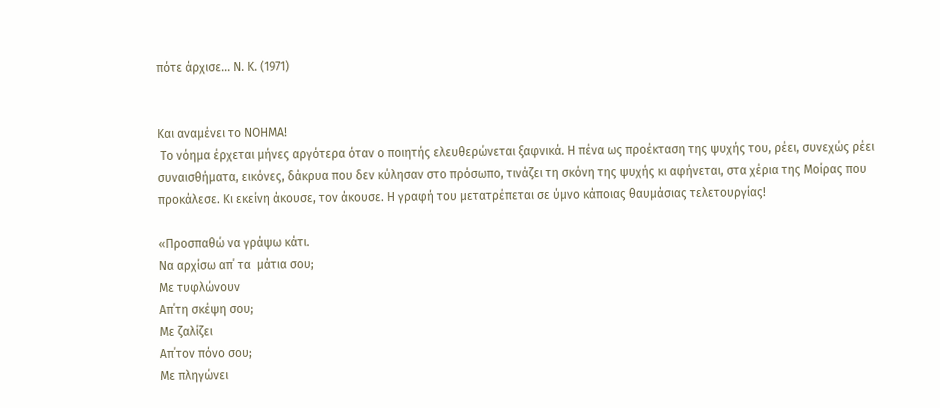πότε άρχισε... Ν. Κ. (1971)


Και αναμένει το ΝΟΗΜΑ!
 Το νόημα έρχεται μήνες αργότερα όταν ο ποιητής ελευθερώνεται ξαφνικά. Η πένα ως προέκταση της ψυχής του, ρέει, συνεχώς ρέει συναισθήματα, εικόνες, δάκρυα που δεν κύλησαν στο πρόσωπο, τινάζει τη σκόνη της ψυχής κι αφήνεται, στα χέρια της Μοίρας που προκάλεσε. Κι εκείνη άκουσε, τον άκουσε. Η γραφή του μετατρέπεται σε ύμνο κάποιας θαυμάσιας τελετουργίας!

«Προσπαθώ να γράψω κάτι.
Να αρχίσω απ΄ τα  μάτια σου;
Με τυφλώνουν
Απ΄τη σκέψη σου;
Με ζαλίζει
Απ΄τον πόνο σου;
Με πληγώνει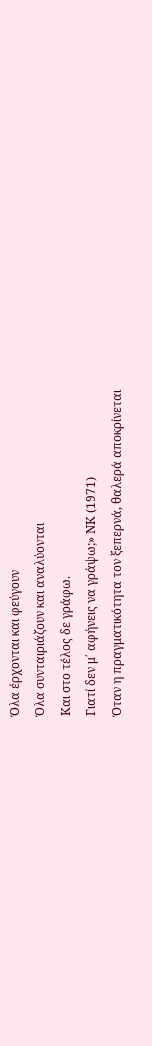Όλα έρχονται και φεύγουν
Όλα συνταιριάζουν και αναλύονται
Και στο τέλος δε γράφω.
Γιατί δεν μ΄ αφήνεις να γράψω;» ΝΚ (1971)
Όταν η πραγματικότητα τον ξεπερνά, θαλερά αποκρίνεται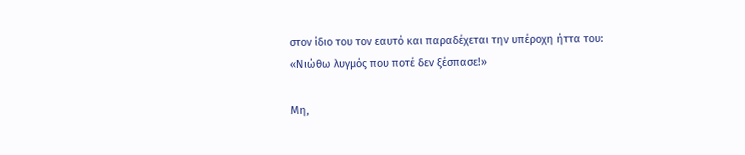στον ίδιο του τον εαυτό και παραδέχεται την υπέροχη ήττα του:
«Νιώθω λυγμός που ποτέ δεν ξέσπασε!»

Μη,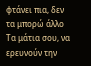φτάνει πια, δεν τα μπορώ άλλο
Τα μάτια σου, να ερευνούν την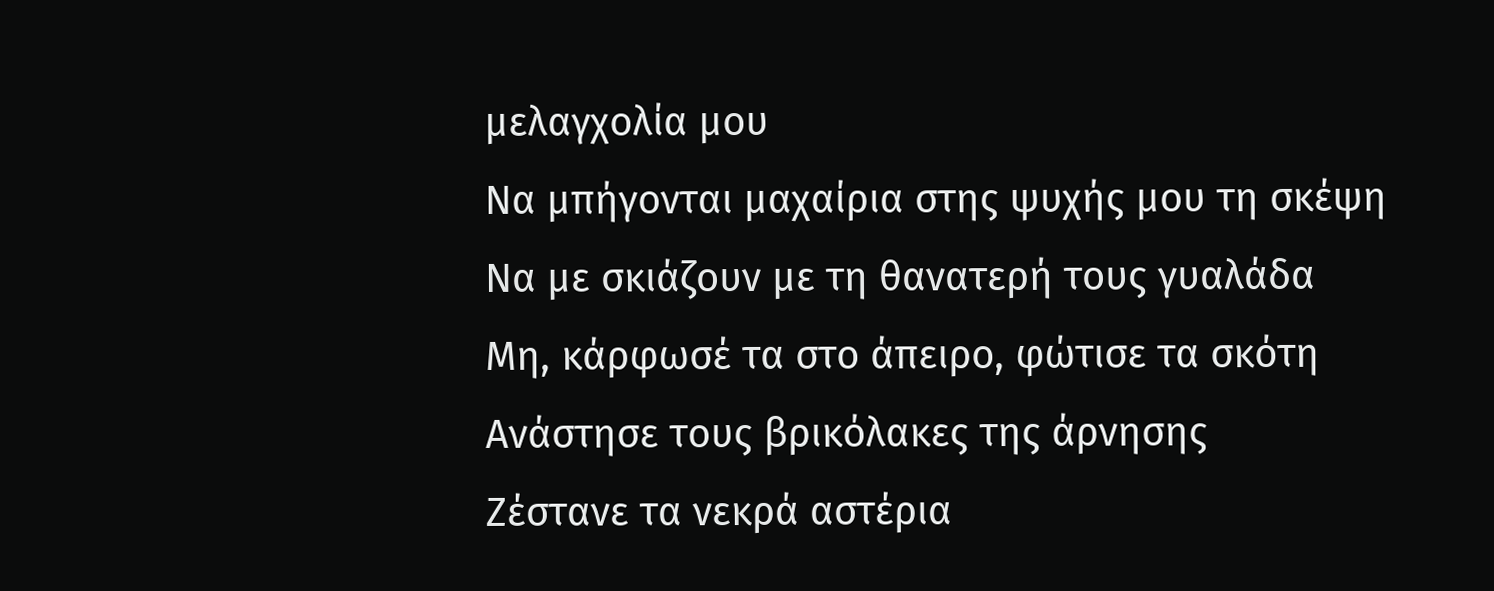μελαγχολία μου
Να μπήγονται μαχαίρια στης ψυχής μου τη σκέψη
Να με σκιάζουν με τη θανατερή τους γυαλάδα
Μη, κάρφωσέ τα στο άπειρο, φώτισε τα σκότη
Ανάστησε τους βρικόλακες της άρνησης
Ζέστανε τα νεκρά αστέρια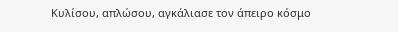Κυλίσου, απλώσου, αγκάλιασε τον άπειρο κόσμο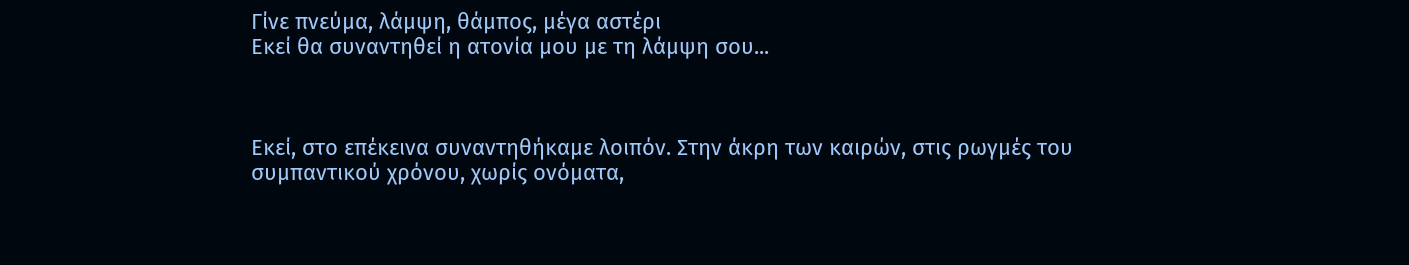Γίνε πνεύμα, λάμψη, θάμπος, μέγα αστέρι
Εκεί θα συναντηθεί η ατονία μου με τη λάμψη σου...



Εκεί, στο επέκεινα συναντηθήκαμε λοιπόν. Στην άκρη των καιρών, στις ρωγμές του συμπαντικού χρόνου, χωρίς ονόματα,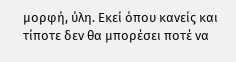μορφή, ύλη. Εκεί όπου κανείς και τίποτε δεν θα μπορέσει ποτέ να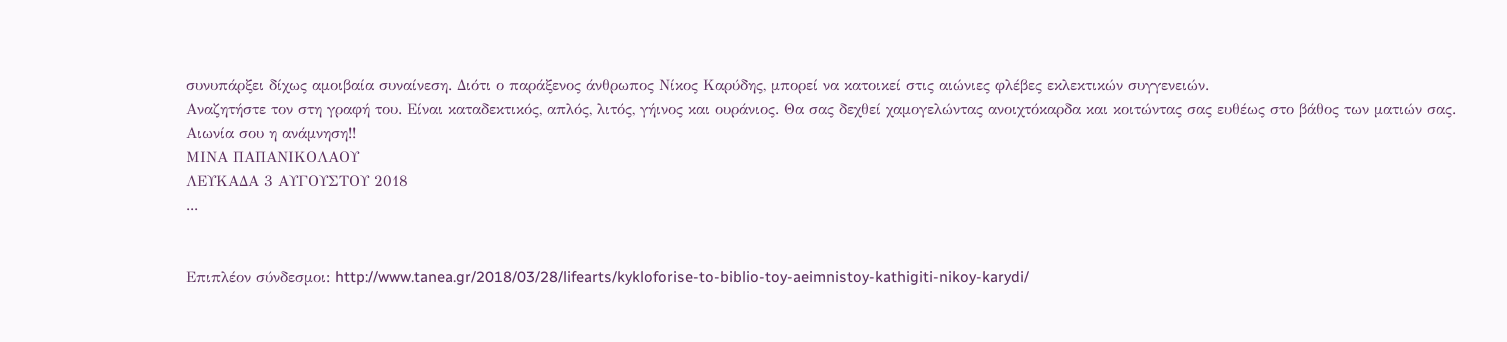συνυπάρξει δίχως αμοιβαία συναίνεση. Διότι ο παράξενος άνθρωπος Νίκος Καρύδης, μπορεί να κατοικεί στις αιώνιες φλέβες εκλεκτικών συγγενειών.
Αναζητήστε τον στη γραφή του. Είναι καταδεκτικός, απλός, λιτός, γήινος και ουράνιος. Θα σας δεχθεί χαμογελώντας ανοιχτόκαρδα και κοιτώντας σας ευθέως στο βάθος των ματιών σας.
Αιωνία σου η ανάμνηση!!
ΜΙΝΑ ΠΑΠΑΝΙΚΟΛΑΟΥ
ΛΕΥΚΑΔΑ 3 ΑΥΓΟΥΣΤΟΥ 2018
...


Επιπλέον σύνδεσμοι: http://www.tanea.gr/2018/03/28/lifearts/kykloforise-to-biblio-toy-aeimnistoy-kathigiti-nikoy-karydi/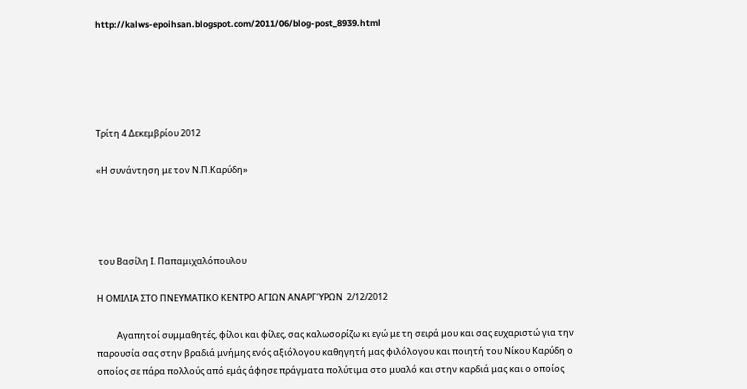http://kalws-epoihsan.blogspot.com/2011/06/blog-post_8939.html





Τρίτη 4 Δεκεμβρίου 2012

«Η συνάντηση με τον Ν.Π.Καρύδη»




 του Βασίλη Ι. Παπαμιχαλόπουλου

Η ΟΜΙΛΙΑ ΣΤΟ ΠΝΕΥΜΑΤΙΚΟ ΚΕΝΤΡΟ ΑΓΙΩΝ ΑΝΑΡΓΎΡΩΝ  2/12/2012

          Αγαπητοί συμμαθητές, φίλοι και φίλες, σας καλωσορίζω κι εγώ με τη σειρά μου και σας ευχαριστώ για την παρουσία σας στην βραδιά μνήμης ενός αξιόλογου καθηγητή μας φιλόλογου και ποιητή του Νίκου Καρύδη ο οποίος σε πάρα πολλούς από εμάς άφησε πράγματα πολύτιμα στο μυαλό και στην καρδιά μας και ο οποίος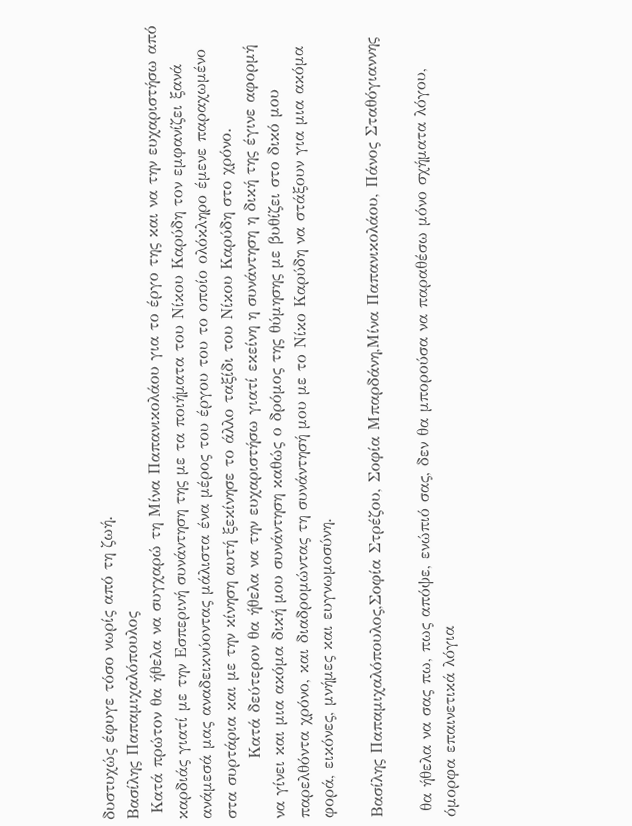δυστυχώς έφυγε τόσο νωρίς από τη ζωή.
Βασίλης Παπαμιχαλόπουλος
 Κατά πρώτον θα ήθελα να συγχαρώ τη Μίνα Παπανικολάου για το έργο της και να την ευχαριστήσω από καρδιάς γιατί με την Εσπερινή συνάντηση της με τα ποιήματα του Νίκου Καρύδη τον εμφανίζει ξανά ανάμεσά μας αναδεικνύοντας μάλιστα ένα μέρος του έργου του το οποίο ολόκληρο έμενε παραχωμένο στα συρτάρια και με την κίνηση αυτή ξεκίνησε το άλλο ταξίδι του Νίκου Καρύδη στο χρόνο.
          Κατά δεύτερον θα ήθελα να την ευχαριστήσω γιατί εκείνη η συνάντηση η δική της έγινε αφορμή να γίνει και μια ακόμα δική μου συνάντηση καθώς ο δρόμος της θύμησης με βυθίζει στο δικό μου παρελθόντα χρόνο, και διαδρομώντας τη συνάντησή μου με το Νίκο Καρύδη να στάξουν για μια ακόμα φορά, εικόνες, μνήμες και ευγνωμοσύνη.

Βασίλης Παπαμιχαλόπουλος,Σοφία Στρέζου, Σοφία Μπαρδάνη,Μίνα Παπανικολάου, Πάνος Σταθόγιαννης

 θα ήθελα να σας πω, πως απόψε, ενώπιό σας, δεν θα μπορούσα να παραθέσω μόνο σχήματα λόγου, όμορφα επαινετικά λόγια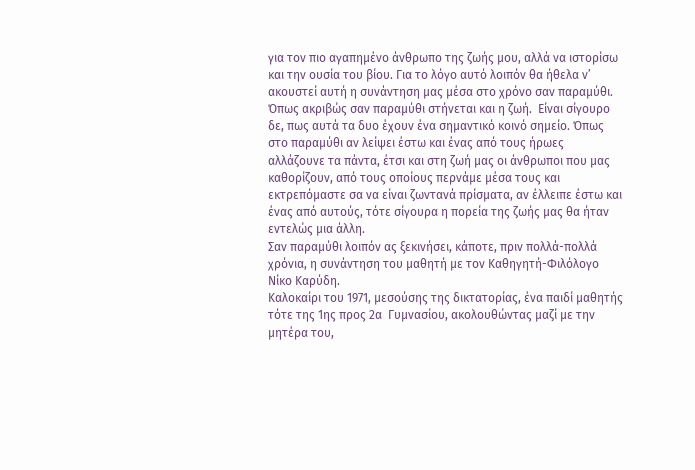για τον πιο αγαπημένο άνθρωπο της ζωής μου, αλλά να ιστορίσω και την ουσία του βίου. Για το λόγο αυτό λοιπόν θα ήθελα ν’ ακουστεί αυτή η συνάντηση μας μέσα στο χρόνο σαν παραμύθι. Όπως ακριβώς σαν παραμύθι στήνεται και η ζωή.  Είναι σίγουρο δε, πως αυτά τα δυο έχουν ένα σημαντικό κοινό σημείο. Όπως στο παραμύθι αν λείψει έστω και ένας από τους ήρωες αλλάζουνε τα πάντα, έτσι και στη ζωή μας οι άνθρωποι που μας καθορίζουν, από τους οποίους περνάμε μέσα τους και εκτρεπόμαστε σα να είναι ζωντανά πρίσματα, αν έλλειπε έστω και ένας από αυτούς, τότε σίγουρα η πορεία της ζωής μας θα ήταν εντελώς μια άλλη.
Σαν παραμύθι λοιπόν ας ξεκινήσει, κάποτε, πριν πολλά-πολλά χρόνια, η συνάντηση του μαθητή με τον Καθηγητή-Φιλόλογο  Νίκο Καρύδη.
Καλοκαίρι του 1971, μεσούσης της δικτατορίας, ένα παιδί μαθητής τότε της 1ης προς 2α  Γυμνασίου, ακολουθώντας μαζί με την μητέρα του,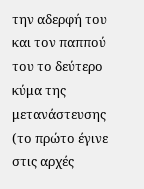την αδερφή του και τον παππού του το δεύτερο κύμα της μετανάστευσης  (το πρώτο έγινε στις αρχές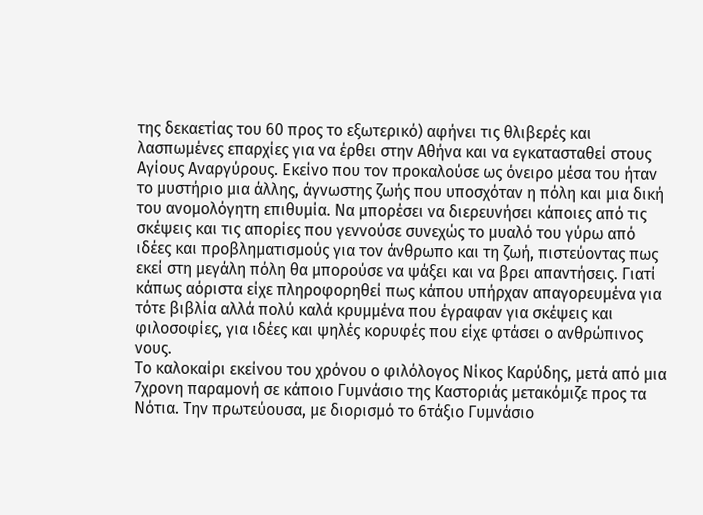της δεκαετίας του 60 προς το εξωτερικό) αφήνει τις θλιβερές και λασπωμένες επαρχίες για να έρθει στην Αθήνα και να εγκατασταθεί στους Αγίους Αναργύρους. Εκείνο που τον προκαλούσε ως όνειρο μέσα του ήταν το μυστήριο μια άλλης, άγνωστης ζωής που υποσχόταν η πόλη και μια δική του ανομολόγητη επιθυμία. Να μπορέσει να διερευνήσει κάποιες από τις σκέψεις και τις απορίες που γεννούσε συνεχώς το μυαλό του γύρω από ιδέες και προβληματισμούς για τον άνθρωπο και τη ζωή, πιστεύοντας πως εκεί στη μεγάλη πόλη θα μπορούσε να ψάξει και να βρει απαντήσεις. Γιατί κάπως αόριστα είχε πληροφορηθεί πως κάπου υπήρχαν απαγορευμένα για τότε βιβλία αλλά πολύ καλά κρυμμένα που έγραφαν για σκέψεις και φιλοσοφίες, για ιδέες και ψηλές κορυφές που είχε φτάσει ο ανθρώπινος νους.
Το καλοκαίρι εκείνου του χρόνου ο φιλόλογος Νίκος Καρύδης, μετά από μια 7χρονη παραμονή σε κάποιο Γυμνάσιο της Καστοριάς μετακόμιζε προς τα Νότια. Την πρωτεύουσα, με διορισμό το 6τάξιο Γυμνάσιο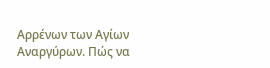Αρρένων των Αγίων Αναργύρων. Πώς να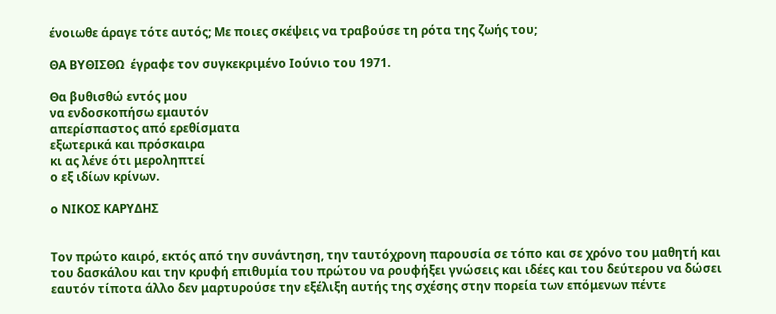ένοιωθε άραγε τότε αυτός; Με ποιες σκέψεις να τραβούσε τη ρότα της ζωής του;

ΘΑ ΒΥΘΙΣΘΩ  έγραφε τον συγκεκριμένο Ιούνιο του 1971.

Θα βυθισθώ εντός μου
να ενδοσκοπήσω εμαυτόν
απερίσπαστος από ερεθίσματα
εξωτερικά και πρόσκαιρα
κι ας λένε ότι μεροληπτεί
ο εξ ιδίων κρίνων.

ο ΝΙΚΟΣ ΚΑΡΥΔΗΣ


Τον πρώτο καιρό, εκτός από την συνάντηση, την ταυτόχρονη παρουσία σε τόπο και σε χρόνο του μαθητή και του δασκάλου και την κρυφή επιθυμία του πρώτου να ρουφήξει γνώσεις και ιδέες και του δεύτερου να δώσει εαυτόν τίποτα άλλο δεν μαρτυρούσε την εξέλιξη αυτής της σχέσης στην πορεία των επόμενων πέντε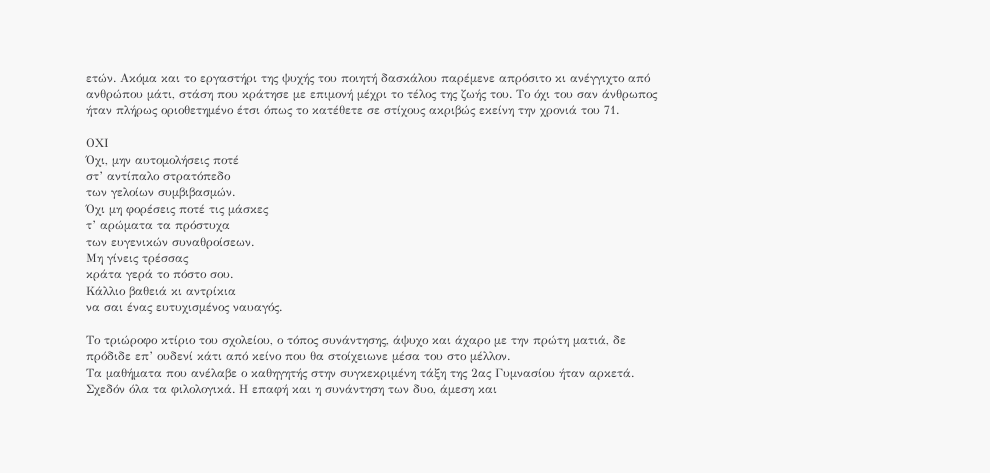ετών. Ακόμα και το εργαστήρι της ψυχής του ποιητή δασκάλου παρέμενε απρόσιτο κι ανέγγιχτο από ανθρώπου μάτι, στάση που κράτησε με επιμονή μέχρι το τέλος της ζωής του. Το όχι του σαν άνθρωπος ήταν πλήρως οριοθετημένο έτσι όπως το κατέθετε σε στίχους ακριβώς εκείνη την χρονιά του 71.

ΟΧΙ
Όχι, μην αυτομολήσεις ποτέ
στ’ αντίπαλο στρατόπεδο
των γελοίων συμβιβασμών.
Όχι μη φορέσεις ποτέ τις μάσκες
τ’ αρώματα τα πρόστυχα
των ευγενικών συναθροίσεων.
Μη γίνεις τρέσσας
κράτα γερά το πόστο σου.
Κάλλιο βαθειά κι αντρίκια
να σαι ένας ευτυχισμένος ναυαγός.

Το τριώροφο κτίριο του σχολείου, ο τόπος συνάντησης, άψυχο και άχαρο με την πρώτη ματιά, δε πρόδιδε επ’ ουδενί κάτι από κείνο που θα στοίχειωνε μέσα του στο μέλλον.
Τα μαθήματα που ανέλαβε ο καθηγητής στην συγκεκριμένη τάξη της 2ας Γυμνασίου ήταν αρκετά. Σχεδόν όλα τα φιλολογικά. Η επαφή και η συνάντηση των δυο, άμεση και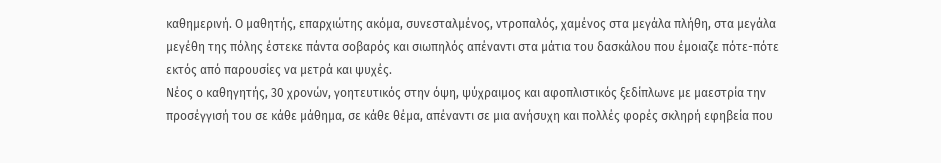καθημερινή. Ο μαθητής, επαρχιώτης ακόμα, συνεσταλμένος, ντροπαλός, χαμένος στα μεγάλα πλήθη, στα μεγάλα μεγέθη της πόλης έστεκε πάντα σοβαρός και σιωπηλός απέναντι στα μάτια του δασκάλου που έμοιαζε πότε-πότε εκτός από παρουσίες να μετρά και ψυχές.
Νέος ο καθηγητής, 30 χρονών, γοητευτικός στην όψη, ψύχραιμος και αφοπλιστικός ξεδίπλωνε με μαεστρία την προσέγγισή του σε κάθε μάθημα, σε κάθε θέμα, απέναντι σε μια ανήσυχη και πολλές φορές σκληρή εφηβεία που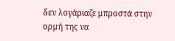δεν λογάριαζε μπροστά στην ορμή της να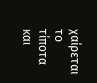χαίρεται το τίποτα και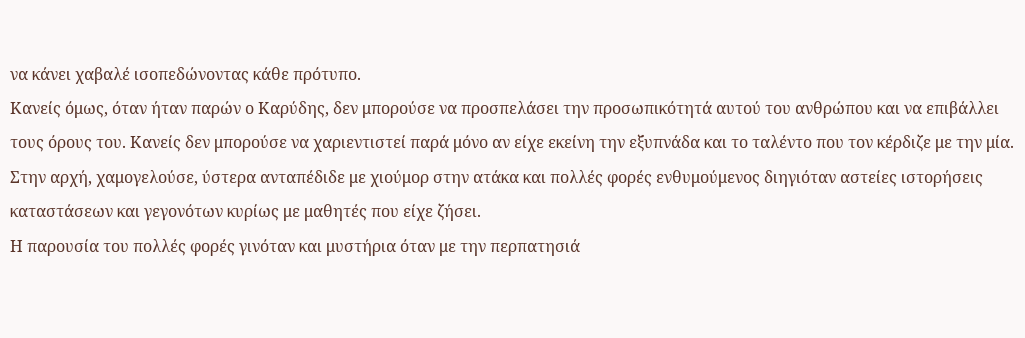να κάνει χαβαλέ ισοπεδώνοντας κάθε πρότυπο.
Κανείς όμως, όταν ήταν παρών ο Καρύδης, δεν μπορούσε να προσπελάσει την προσωπικότητά αυτού του ανθρώπου και να επιβάλλει τους όρους του. Κανείς δεν μπορούσε να χαριεντιστεί παρά μόνο αν είχε εκείνη την εξυπνάδα και το ταλέντο που τον κέρδιζε με την μία. Στην αρχή, χαμογελούσε, ύστερα ανταπέδιδε με χιούμορ στην ατάκα και πολλές φορές ενθυμούμενος διηγιόταν αστείες ιστορήσεις καταστάσεων και γεγονότων κυρίως με μαθητές που είχε ζήσει.
Η παρουσία του πολλές φορές γινόταν και μυστήρια όταν με την περπατησιά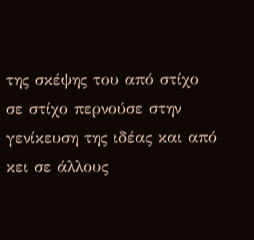της σκέψης του από στίχο σε στίχο περνούσε στην γενίκευση της ιδέας και από κει σε άλλους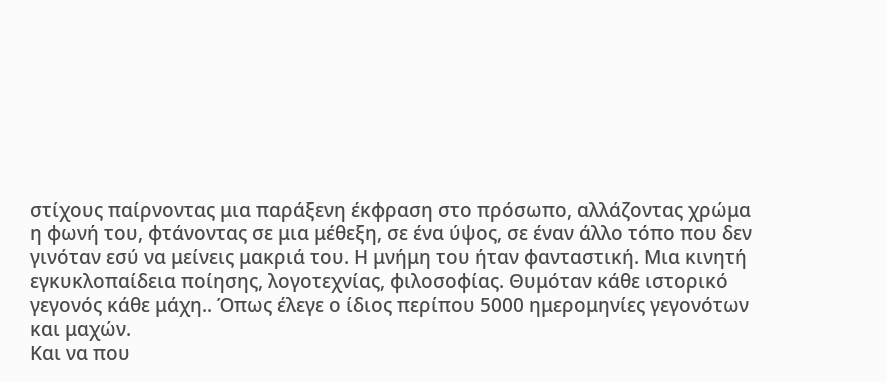στίχους παίρνοντας μια παράξενη έκφραση στο πρόσωπο, αλλάζοντας χρώμα η φωνή του, φτάνοντας σε μια μέθεξη, σε ένα ύψος, σε έναν άλλο τόπο που δεν γινόταν εσύ να μείνεις μακριά του. Η μνήμη του ήταν φανταστική. Μια κινητή εγκυκλοπαίδεια ποίησης, λογοτεχνίας, φιλοσοφίας. Θυμόταν κάθε ιστορικό γεγονός κάθε μάχη.. Όπως έλεγε ο ίδιος περίπου 5000 ημερομηνίες γεγονότων και μαχών.
Και να που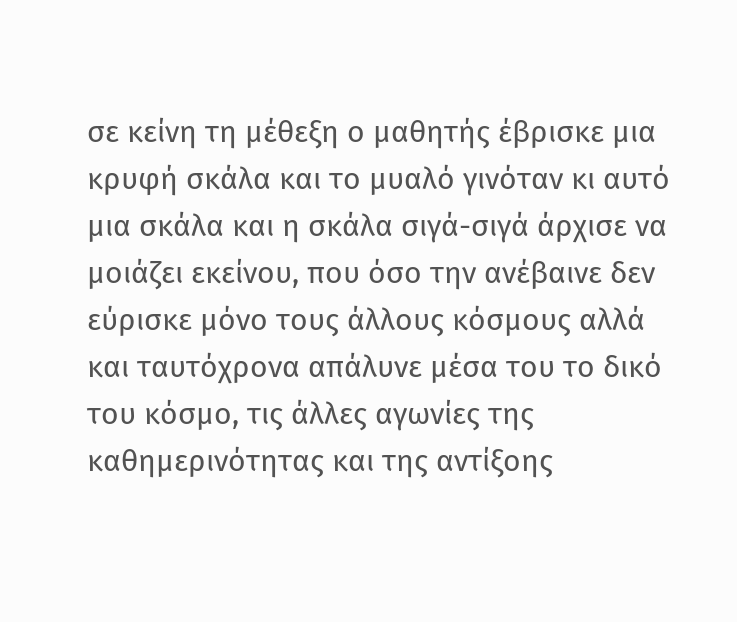σε κείνη τη μέθεξη ο μαθητής έβρισκε μια κρυφή σκάλα και το μυαλό γινόταν κι αυτό μια σκάλα και η σκάλα σιγά-σιγά άρχισε να μοιάζει εκείνου, που όσο την ανέβαινε δεν εύρισκε μόνο τους άλλους κόσμους αλλά και ταυτόχρονα απάλυνε μέσα του το δικό του κόσμο, τις άλλες αγωνίες της καθημερινότητας και της αντίξοης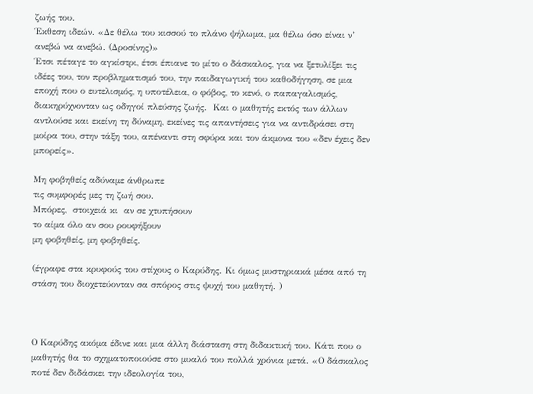ζωής του.
Έκθεση ιδεών. «Δε θέλω του κισσού το πλάνο ψήλωμα, μα θέλω όσο είναι ν’ ανεβώ να ανεβώ. (Δροσίνης)»
Έτσι πέταγε το αγκίστρι, έτσι έπιανε το μίτο ο δάσκαλος, για να ξετυλίξει τις ιδέες του, τον προβληματισμό του, την παιδαγωγική του καθοδήγηση, σε μια εποχή που ο ευτελισμός, η υποτέλεια, ο φόβος, το κενό, ο παπαγαλισμός, διακηρύχνονταν ως οδηγοί πλεύσης ζωής.  Και ο μαθητής εκτός των άλλων αντλούσε και εκείνη τη δύναμη, εκείνες τις απαντήσεις για να αντιδράσει στη μοίρα του, στην τάξη του, απέναντι στη σφύρα και τον άκμονα του «δεν έχεις δεν μπορείς».

Μη φοβηθείς αδύναμε άνθρωπε
τις συμφορές μες τη ζωή σου.
Μπόρες,  στοιχειά κι  αν σε χτυπήσουν
το αίμα όλο αν σου ρουφήξουν
μη φοβηθείς, μη φοβηθείς.

(έγραφε στα κρυφούς του στίχους ο Καρύδης. Κι όμως μυστηριακά μέσα από τη στάση του διοχετεύονταν σα σπόρος στις ψυχή του μαθητή. )



Ο Καρύδης ακόμα έδινε και μια άλλη διάσταση στη διδακτική του. Κάτι που ο μαθητής θα το σχηματοποιούσε στο μυαλό του πολλά χρόνια μετά. «Ο δάσκαλος ποτέ δεν διδάσκει την ιδεολογία του,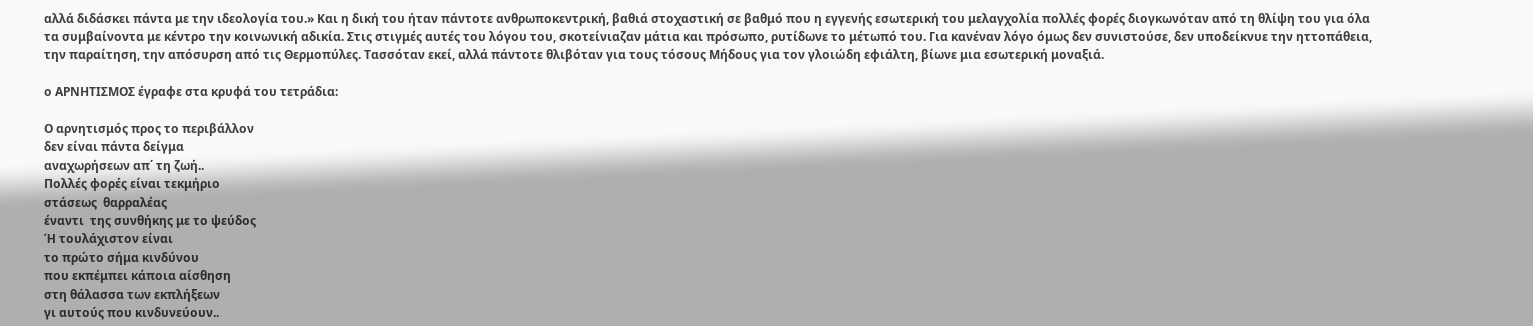αλλά διδάσκει πάντα με την ιδεολογία του.» Και η δική του ήταν πάντοτε ανθρωποκεντρική, βαθιά στοχαστική σε βαθμό που η εγγενής εσωτερική του μελαγχολία πολλές φορές διογκωνόταν από τη θλίψη του για όλα τα συμβαίνοντα με κέντρο την κοινωνική αδικία. Στις στιγμές αυτές του λόγου του, σκοτείνιαζαν μάτια και πρόσωπο, ρυτίδωνε το μέτωπό του. Για κανέναν λόγο όμως δεν συνιστούσε, δεν υποδείκνυε την ηττοπάθεια, την παραίτηση, την απόσυρση από τις Θερμοπύλες. Τασσόταν εκεί, αλλά πάντοτε θλιβόταν για τους τόσους Μήδους για τον γλοιώδη εφιάλτη, βίωνε μια εσωτερική μοναξιά.

ο ΑΡΝΗΤΙΣΜΟΣ έγραφε στα κρυφά του τετράδια:

Ο αρνητισμός προς το περιβάλλον
δεν είναι πάντα δείγμα
αναχωρήσεων απ΄ τη ζωή..
Πολλές φορές είναι τεκμήριο
στάσεως  θαρραλέας
έναντι  της συνθήκης με το ψεύδος
Ή τουλάχιστον είναι
το πρώτο σήμα κινδύνου
που εκπέμπει κάποια αίσθηση
στη θάλασσα των εκπλήξεων
γι αυτούς που κινδυνεύουν..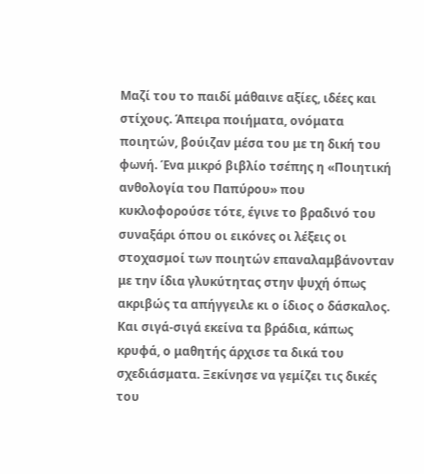Μαζί του το παιδί μάθαινε αξίες, ιδέες και στίχους. Άπειρα ποιήματα, ονόματα ποιητών, βούιζαν μέσα του με τη δική του φωνή. Ένα μικρό βιβλίο τσέπης η «Ποιητική ανθολογία του Παπύρου» που κυκλοφορούσε τότε, έγινε το βραδινό του συναξάρι όπου οι εικόνες οι λέξεις οι στοχασμοί των ποιητών επαναλαμβάνονταν με την ίδια γλυκύτητας στην ψυχή όπως ακριβώς τα απήγγειλε κι ο ίδιος ο δάσκαλος.
Και σιγά-σιγά εκείνα τα βράδια, κάπως κρυφά, ο μαθητής άρχισε τα δικά του σχεδιάσματα. Ξεκίνησε να γεμίζει τις δικές του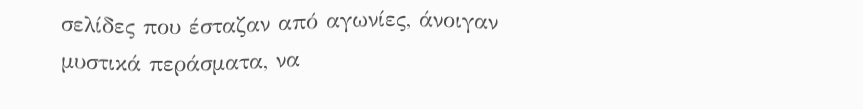σελίδες που έσταζαν από αγωνίες, άνοιγαν μυστικά περάσματα, να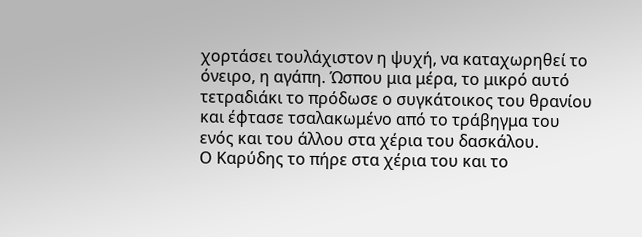χορτάσει τουλάχιστον η ψυχή, να καταχωρηθεί το όνειρο, η αγάπη. Ώσπου μια μέρα, το μικρό αυτό τετραδιάκι το πρόδωσε ο συγκάτοικος του θρανίου και έφτασε τσαλακωμένο από το τράβηγμα του ενός και του άλλου στα χέρια του δασκάλου.
Ο Καρύδης το πήρε στα χέρια του και το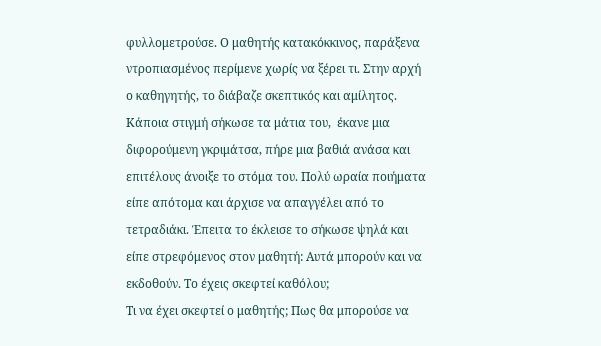φυλλομετρούσε. Ο μαθητής κατακόκκινος, παράξενα ντροπιασμένος περίμενε χωρίς να ξέρει τι. Στην αρχή ο καθηγητής, το διάβαζε σκεπτικός και αμίλητος. Κάποια στιγμή σήκωσε τα μάτια του,  έκανε μια διφορούμενη γκριμάτσα, πήρε μια βαθιά ανάσα και επιτέλους άνοιξε το στόμα του. Πολύ ωραία ποιήματα είπε απότομα και άρχισε να απαγγέλει από το τετραδιάκι. Έπειτα το έκλεισε το σήκωσε ψηλά και είπε στρεφόμενος στον μαθητή: Αυτά μπορούν και να εκδοθούν. Το έχεις σκεφτεί καθόλου;
Τι να έχει σκεφτεί ο μαθητής; Πως θα μπορούσε να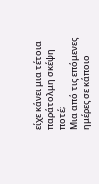είχε κάνει μια τέτοια παράτολμη σκέψη ποτέ;
Μια από τις επόμενες ημέρες σε κάποιο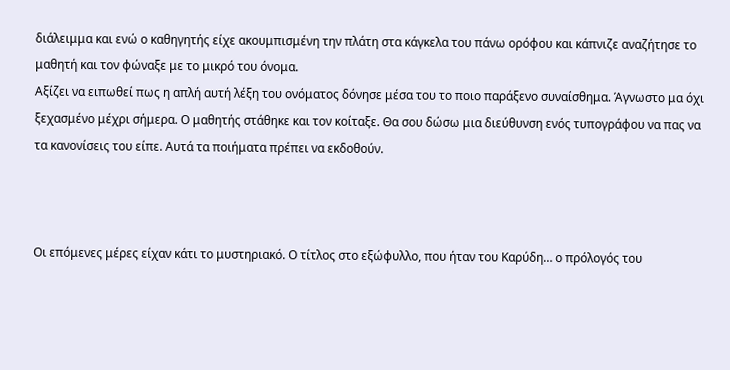διάλειμμα και ενώ ο καθηγητής είχε ακουμπισμένη την πλάτη στα κάγκελα του πάνω ορόφου και κάπνιζε αναζήτησε το μαθητή και τον φώναξε με το μικρό του όνομα.
Αξίζει να ειπωθεί πως η απλή αυτή λέξη του ονόματος δόνησε μέσα του το ποιο παράξενο συναίσθημα. Άγνωστο μα όχι ξεχασμένο μέχρι σήμερα. Ο μαθητής στάθηκε και τον κοίταξε. Θα σου δώσω μια διεύθυνση ενός τυπογράφου να πας να τα κανονίσεις του είπε. Αυτά τα ποιήματα πρέπει να εκδοθούν.



Οι επόμενες μέρες είχαν κάτι το μυστηριακό. Ο τίτλος στο εξώφυλλο, που ήταν του Καρύδη… ο πρόλογός του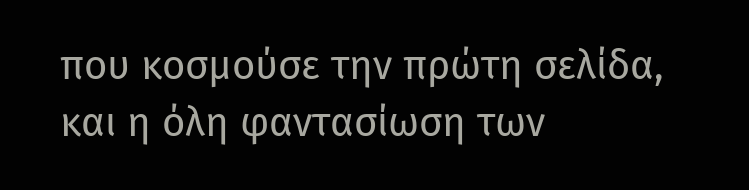που κοσμούσε την πρώτη σελίδα,  και η όλη φαντασίωση των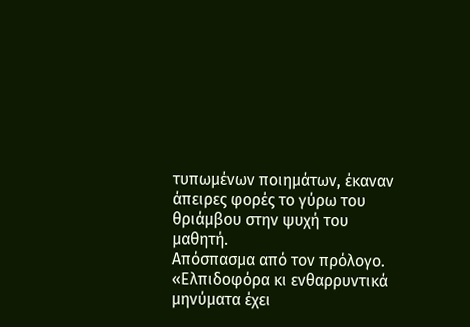τυπωμένων ποιημάτων, έκαναν άπειρες φορές το γύρω του θριάμβου στην ψυχή του μαθητή.
Απόσπασμα από τον πρόλογο.
«Ελπιδοφόρα κι ενθαρρυντικά μηνύματα έχει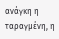ανάγκη η ταραγμένη, η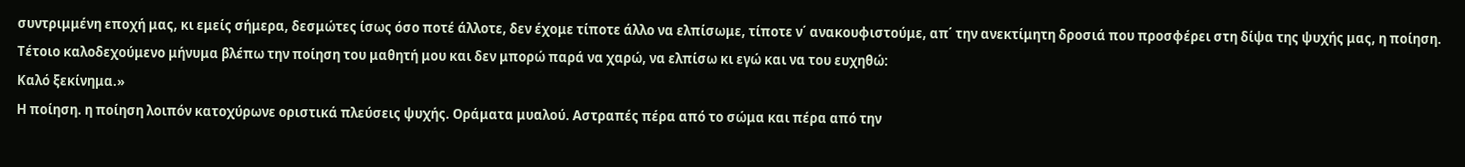συντριμμένη εποχή μας, κι εμείς σήμερα, δεσμώτες ίσως όσο ποτέ άλλοτε, δεν έχομε τίποτε άλλο να ελπίσωμε, τίποτε ν΄ ανακουφιστούμε, απ΄ την ανεκτίμητη δροσιά που προσφέρει στη δίψα της ψυχής μας, η ποίηση.
Τέτοιο καλοδεχούμενο μήνυμα βλέπω την ποίηση του μαθητή μου και δεν μπορώ παρά να χαρώ, να ελπίσω κι εγώ και να του ευχηθώ:
Καλό ξεκίνημα.»
Η ποίηση. η ποίηση λοιπόν κατοχύρωνε οριστικά πλεύσεις ψυχής. Οράματα μυαλού. Αστραπές πέρα από το σώμα και πέρα από την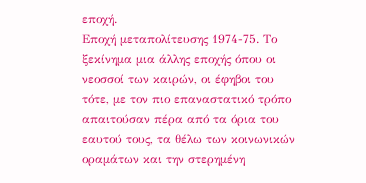εποχή.
Εποχή μεταπολίτευσης 1974-75. Το ξεκίνημα μια άλλης εποχής όπου οι νεοσσοί των καιρών, οι έφηβοι του τότε, με τον πιο επαναστατικό τρόπο απαιτούσαν πέρα από τα όρια του εαυτού τους, τα θέλω των κοινωνικών οραμάτων και την στερημένη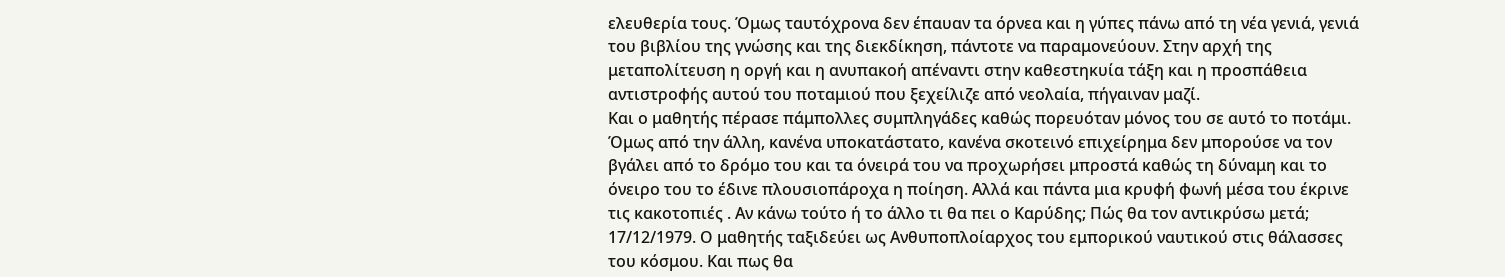ελευθερία τους. Όμως ταυτόχρονα δεν έπαυαν τα όρνεα και η γύπες πάνω από τη νέα γενιά, γενιά του βιβλίου της γνώσης και της διεκδίκηση, πάντοτε να παραμονεύουν. Στην αρχή της μεταπολίτευση η οργή και η ανυπακοή απέναντι στην καθεστηκυία τάξη και η προσπάθεια αντιστροφής αυτού του ποταμιού που ξεχείλιζε από νεολαία, πήγαιναν μαζί.
Και ο μαθητής πέρασε πάμπολλες συμπληγάδες καθώς πορευόταν μόνος του σε αυτό το ποτάμι. Όμως από την άλλη, κανένα υποκατάστατο, κανένα σκοτεινό επιχείρημα δεν μπορούσε να τον βγάλει από το δρόμο του και τα όνειρά του να προχωρήσει μπροστά καθώς τη δύναμη και το όνειρο του το έδινε πλουσιοπάροχα η ποίηση. Αλλά και πάντα μια κρυφή φωνή μέσα του έκρινε τις κακοτοπιές . Αν κάνω τούτο ή το άλλο τι θα πει ο Καρύδης; Πώς θα τον αντικρύσω μετά;
17/12/1979. Ο μαθητής ταξιδεύει ως Ανθυποπλοίαρχος του εμπορικού ναυτικού στις θάλασσες του κόσμου. Και πως θα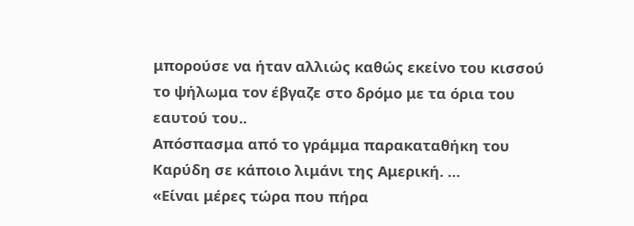μπορούσε να ήταν αλλιώς καθώς εκείνο του κισσού το ψήλωμα τον έβγαζε στο δρόμο με τα όρια του εαυτού του..
Απόσπασμα από το γράμμα παρακαταθήκη του Καρύδη σε κάποιο λιμάνι της Αμερική. …
«Είναι μέρες τώρα που πήρα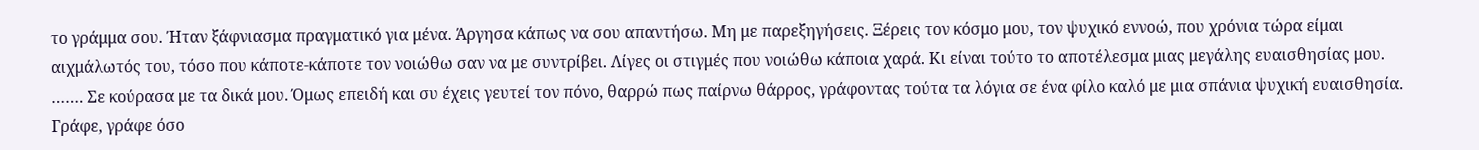το γράμμα σου. Ήταν ξάφνιασμα πραγματικό για μένα. Άργησα κάπως να σου απαντήσω. Μη με παρεξηγήσεις. Ξέρεις τον κόσμο μου, τον ψυχικό εννοώ, που χρόνια τώρα είμαι αιχμάλωτός του, τόσο που κάποτε-κάποτε τον νοιώθω σαν να με συντρίβει. Λίγες οι στιγμές που νοιώθω κάποια χαρά. Κι είναι τούτο το αποτέλεσμα μιας μεγάλης ευαισθησίας μου.
……. Σε κούρασα με τα δικά μου. Όμως επειδή και συ έχεις γευτεί τον πόνο, θαρρώ πως παίρνω θάρρος, γράφοντας τούτα τα λόγια σε ένα φίλο καλό με μια σπάνια ψυχική ευαισθησία.
Γράφε, γράφε όσο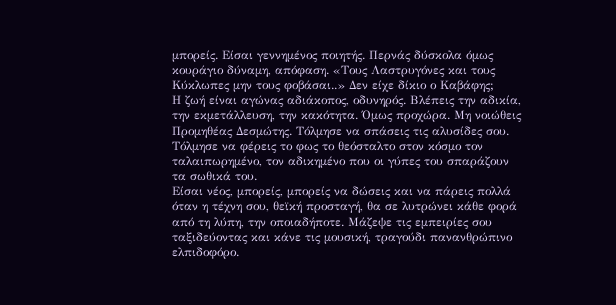μπορείς. Είσαι γεννημένος ποιητής. Περνάς δύσκολα όμως κουράγιο δύναμη, απόφαση. «Τους Λαστρυγόνες και τους Κύκλωπες μην τους φοβάσαι..» Δεν είχε δίκιο ο Καβάφης;
Η ζωή είναι αγώνας αδιάκοπος, οδυνηρός. Βλέπεις την αδικία, την εκμετάλλευση, την κακότητα. Όμως προχώρα. Μη νοιώθεις Προμηθέας Δεσμώτης. Τόλμησε να σπάσεις τις αλυσίδες σου. Τόλμησε να φέρεις το φως το θεόσταλτο στον κόσμο τον ταλαιπωρημένο, τον αδικημένο που οι γύπες του σπαράζουν τα σωθικά του.
Είσαι νέος, μπορείς, μπορείς να δώσεις και να πάρεις πολλά όταν η τέχνη σου, θεϊκή προσταγή, θα σε λυτρώνει κάθε φορά από τη λύπη, την οποιαδήποτε. Μάζεψε τις εμπειρίες σου ταξιδεύοντας και κάνε τις μουσική, τραγούδι πανανθρώπινο ελπιδοφόρο.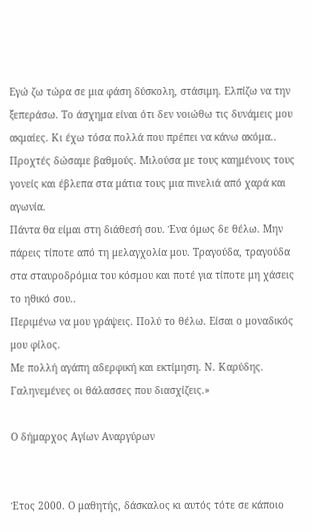Εγώ ζω τώρα σε μια φάση δύσκολη, στάσιμη. Ελπίζω να την ξεπεράσω. Το άσχημα είναι ότι δεν νοιώθω τις δυνάμεις μου ακμαίες. Κι έχω τόσα πολλά που πρέπει να κάνω ακόμα.. Προχτές δώσαμε βαθμούς. Μιλούσα με τους καημένους τους γονείς και έβλεπα στα μάτια τους μια πινελιά από χαρά και αγωνία.
Πάντα θα είμαι στη διάθεσή σου. Ένα όμως δε θέλω. Μην πάρεις τίποτε από τη μελαγχολία μου. Τραγούδα, τραγούδα στα σταυροδρόμια του κόσμου και ποτέ για τίποτε μη χάσεις το ηθικό σου..
Περιμένω να μου γράψεις. Πολύ το θέλω. Είσαι ο μοναδικός μου φίλος.
Με πολλή αγάπη αδερφική και εκτίμηση. Ν. Καρύδης.
Γαληνεμένες οι θάλασσες που διασχίζεις.»

Ο δήμαρχος Αγίων Αναργύρων


Έτος 2000. Ο μαθητής, δάσκαλος κι αυτός τότε σε κάποιο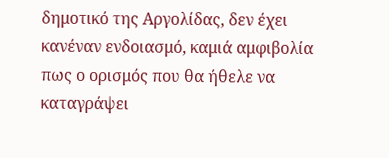δημοτικό της Αργολίδας, δεν έχει κανέναν ενδοιασμό, καμιά αμφιβολία πως ο ορισμός που θα ήθελε να καταγράψει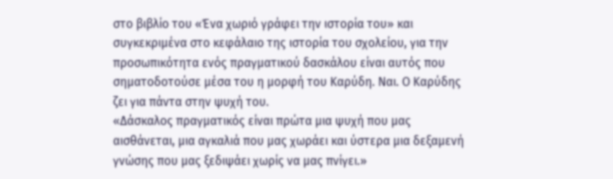στο βιβλίο του «Ένα χωριό γράφει την ιστορία του» και συγκεκριμένα στο κεφάλαιο της ιστορία του σχολείου, για την προσωπικότητα ενός πραγματικού δασκάλου είναι αυτός που σηματοδοτούσε μέσα του η μορφή του Καρύδη. Ναι. Ο Καρύδης ζει για πάντα στην ψυχή του.
«Δάσκαλος πραγματικός είναι πρώτα μια ψυχή που μας αισθάνεται, μια αγκαλιά που μας χωράει και ύστερα μια δεξαμενή γνώσης που μας ξεδιψάει χωρίς να μας πνίγει.»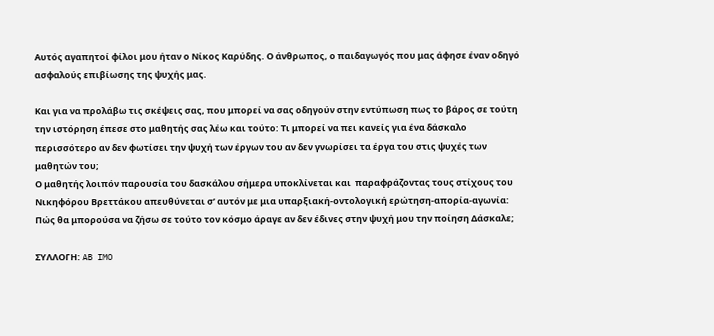Αυτός αγαπητοί φίλοι μου ήταν ο Νίκος Καρύδης. Ο άνθρωπος, ο παιδαγωγός που μας άφησε έναν οδηγό ασφαλούς επιβίωσης της ψυχής μας.

Και για να προλάβω τις σκέψεις σας, που μπορεί να σας οδηγούν στην εντύπωση πως το βάρος σε τούτη την ιστόρηση έπεσε στο μαθητής σας λέω και τούτο: Τι μπορεί να πει κανείς για ένα δάσκαλο περισσότερο αν δεν φωτίσει την ψυχή των έργων του αν δεν γνωρίσει τα έργα του στις ψυχές των μαθητών του;
Ο μαθητής λοιπόν παρουσία του δασκάλου σήμερα υποκλίνεται και  παραφράζοντας τους στίχους του Νικηφόρου Βρεττάκου απευθύνεται σ’ αυτόν με μια υπαρξιακή-οντολογική ερώτηση-απορία-αγωνία:
Πώς θα μπορούσα να ζήσω σε τούτο τον κόσμο άραγε αν δεν έδινες στην ψυχή μου την ποίηση Δάσκαλε;

ΣΥΛΛΟΓΗ: AB IMO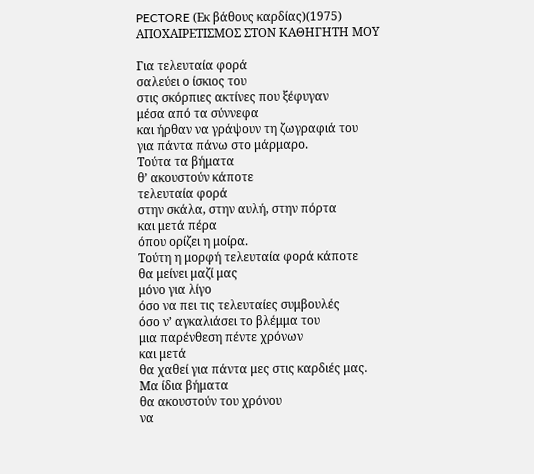PECTORE (Εκ βάθους καρδίας)(1975)
ΑΠΟΧΑΙΡΕΤΙΣΜΟΣ ΣΤΟΝ ΚΑΘΗΓΗΤΗ ΜΟΥ

Για τελευταία φορά
σαλεύει ο ίσκιος του
στις σκόρπιες ακτίνες που ξέφυγαν
μέσα από τα σύννεφα
και ήρθαν να γράψουν τη ζωγραφιά του
για πάντα πάνω στο μάρμαρο.
Τούτα τα βήματα
θ’ ακουστούν κάποτε
τελευταία φορά
στην σκάλα, στην αυλή, στην πόρτα
και μετά πέρα
όπου ορίζει η μοίρα.
Τούτη η μορφή τελευταία φορά κάποτε
θα μείνει μαζί μας
μόνο για λίγο
όσο να πει τις τελευταίες συμβουλές
όσο ν’ αγκαλιάσει το βλέμμα του
μια παρένθεση πέντε χρόνων
και μετά
θα χαθεί για πάντα μες στις καρδιές μας.
Μα ίδια βήματα
θα ακουστούν του χρόνου
να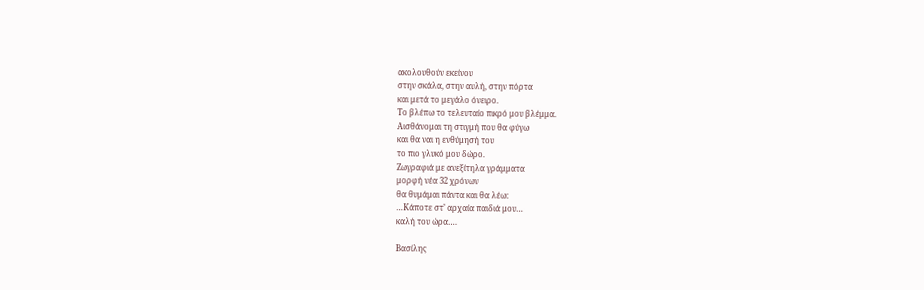ακολουθούν εκείνου
στην σκάλα, στην αυλή, στην πόρτα
και μετά το μεγάλο όνειρο.
Το βλέπω το τελευταίο πικρό μου βλέμμα.
Αισθάνομαι τη στιγμή που θα φύγω
και θα ναι η ενθύμησή του
το πιο γλυκό μου δώρο.
Ζωγραφιά με ανεξίτηλα γράμματα
μορφή νέα 32 χρόνων
θα θυμάμαι πάντα και θα λέω:
…Κάποτε στ’ αρχαία παιδιά μου…
καλή του ώρα….

Βασίλης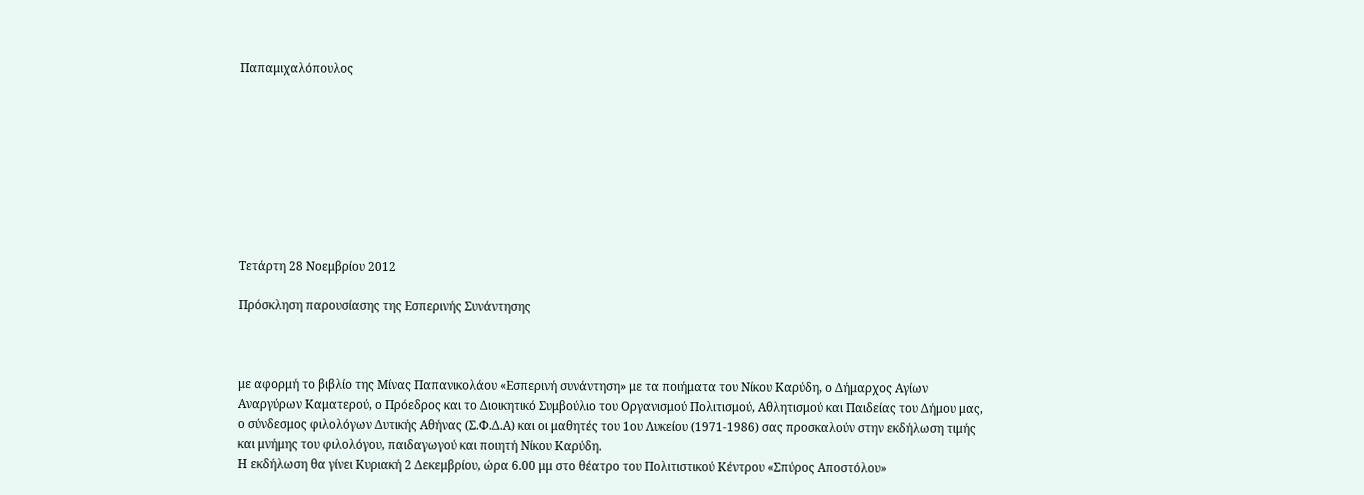Παπαμιχαλόπουλος









Τετάρτη 28 Νοεμβρίου 2012

Πρόσκληση παρουσίασης της Εσπερινής Συνάντησης



με αφορμή το βιβλίο της Μίνας Παπανικολάου «Εσπερινή συνάντηση» με τα ποιήματα του Νίκου Καρύδη, ο Δήμαρχος Αγίων Αναργύρων Καματερού, ο Πρόεδρος και το Διοικητικό Συμβούλιο του Οργανισμού Πολιτισμού, Αθλητισμού και Παιδείας του Δήμου μας, ο σύνδεσμος φιλολόγων Δυτικής Αθήνας (Σ.Φ.Δ.Α) και οι μαθητές του 1ου Λυκείου (1971-1986) σας προσκαλούν στην εκδήλωση τιμής και μνήμης του φιλολόγου, παιδαγωγού και ποιητή Νίκου Καρύδη.
Η εκδήλωση θα γίνει Κυριακή 2 Δεκεμβρίου, ώρα 6.00 μμ στο θέατρο του Πολιτιστικού Κέντρου «Σπύρος Αποστόλου»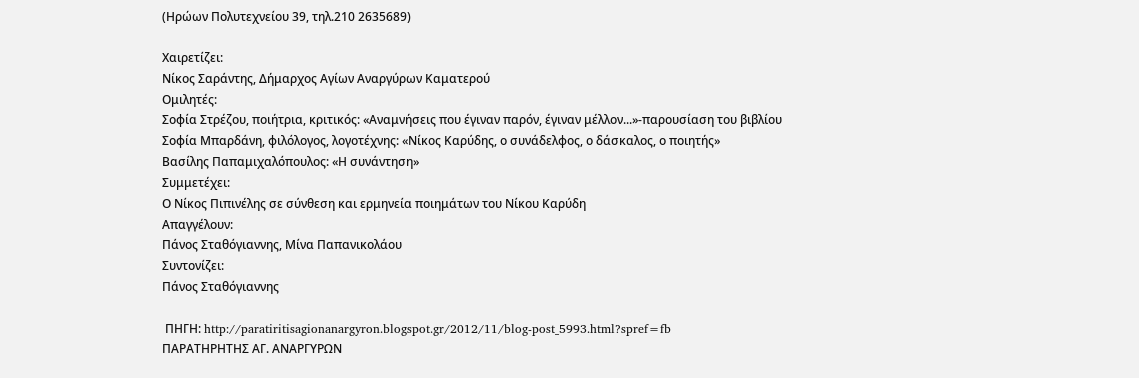(Ηρώων Πολυτεχνείου 39, τηλ.210 2635689)

Χαιρετίζει:
Νίκος Σαράντης, Δήμαρχος Αγίων Αναργύρων Καματερού
Ομιλητές:
Σοφία Στρέζου, ποιήτρια, κριτικός: «Αναμνήσεις που έγιναν παρόν, έγιναν μέλλον...»-παρουσίαση του βιβλίου
Σοφία Μπαρδάνη, φιλόλογος, λογοτέχνης: «Νίκος Καρύδης, ο συνάδελφος, ο δάσκαλος, ο ποιητής»
Βασίλης Παπαμιχαλόπουλος: «Η συνάντηση»
Συμμετέχει:
Ο Νίκος Πιπινέλης σε σύνθεση και ερμηνεία ποιημάτων του Νίκου Καρύδη
Απαγγέλουν:
Πάνος Σταθόγιαννης, Μίνα Παπανικολάου
Συντονίζει:
Πάνος Σταθόγιαννης

 ΠΗΓΗ: http://paratiritisagionanargyron.blogspot.gr/2012/11/blog-post_5993.html?spref=fb
ΠΑΡΑΤΗΡΗΤΗΣ ΑΓ. ΑΝΑΡΓΥΡΩΝ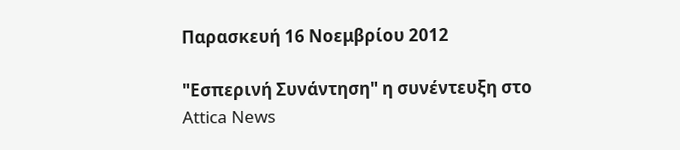Παρασκευή 16 Νοεμβρίου 2012

"Εσπερινή Συνάντηση" η συνέντευξη στο Attica News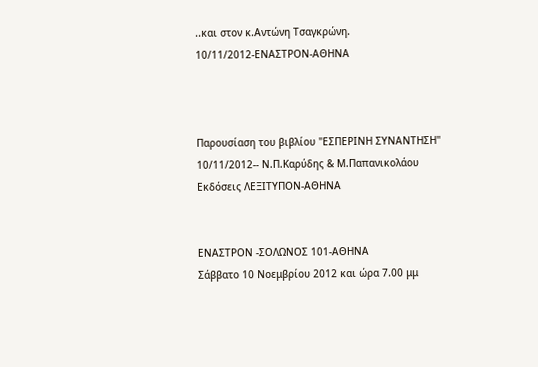..και στον κ.Αντώνη Τσαγκρώνη.
10/11/2012-ΕΝΑΣΤΡΟΝ-ΑΘΗΝΑ



Παρουσίαση του βιβλίου "ΕΣΠΕΡΙΝΗ ΣΥΝΑΝΤΗΣΗ"
10/11/2012-- Ν.Π.Καρύδης & Μ.Παπανικολάου
Εκδόσεις ΛΕΞΙΤΥΠΟΝ-ΑΘΗΝΑ


ΕΝΑΣΤΡΟΝ -ΣΟΛΩΝΟΣ 101-ΑΘΗΝΑ
Σάββατο 10 Νοεμβρίου 2012 και ώρα 7.00 μμ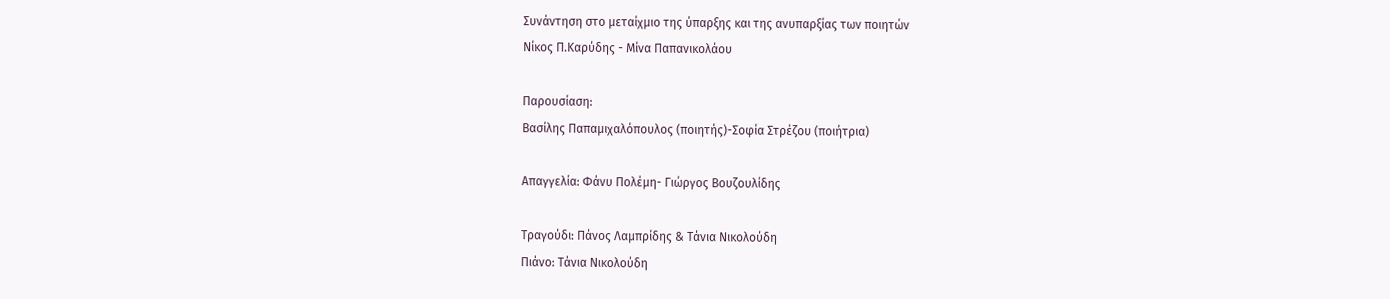Συνάντηση στο μεταίχμιο της ύπαρξης και της ανυπαρξίας των ποιητών
Νίκος Π.Καρύδης - Μίνα Παπανικολάου

Παρουσίαση:
Βασίλης Παπαμιχαλόπουλος (ποιητής)-Σοφία Στρέζου (ποιήτρια)

Απαγγελία: Φάνυ Πολέμη- Γιώργος Βουζουλίδης

Τραγούδι: Πάνος Λαμπρίδης & Τάνια Νικολούδη
Πιάνο: Τάνια Νικολούδη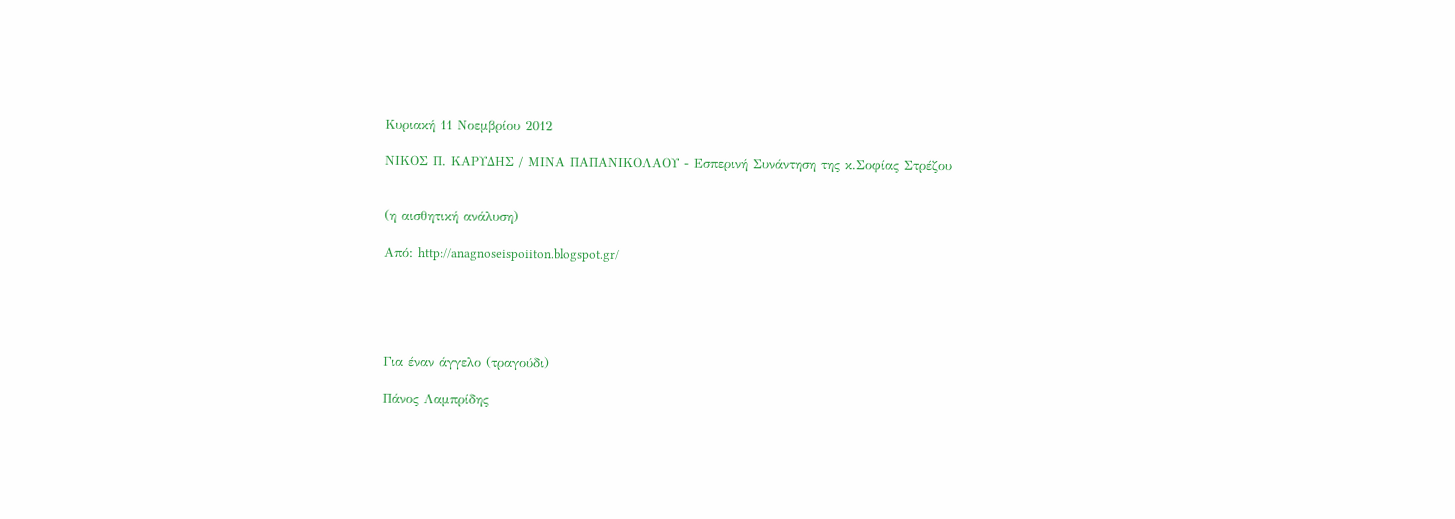Κυριακή 11 Νοεμβρίου 2012

ΝΙΚΟΣ Π. ΚΑΡΥΔΗΣ / ΜΙΝΑ ΠΑΠΑΝΙΚΟΛΑΟΥ - Εσπερινή Συνάντηση της κ.Σοφίας Στρέζου


(η αισθητική ανάλυση)

Aπό: http://anagnoseispoiiton.blogspot.gr/





Για έναν άγγελο (τραγούδι)

Πάνος Λαμπρίδης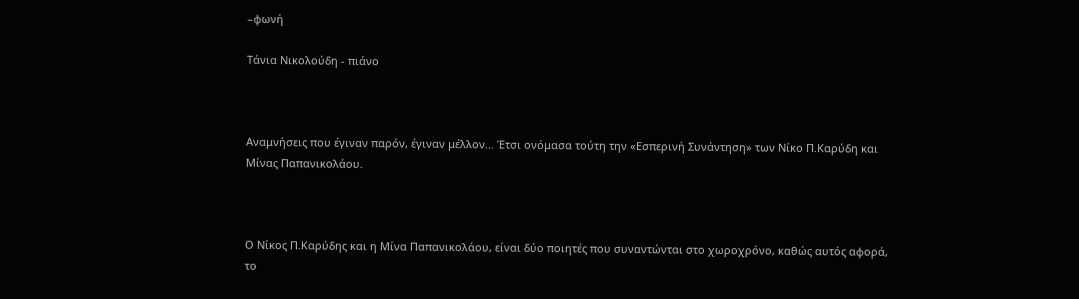–φωνή

Τάνια Νικολούδη - πιάνο



Αναμνήσεις που έγιναν παρόν, έγιναν μέλλον… Έτσι ονόμασα τούτη την «Εσπερινή Συνάντηση» των Νίκο Π.Καρύδη και Μίνας Παπανικολάου.



Ο Νίκος Π.Καρύδης και η Μίνα Παπανικολάου, είναι δύο ποιητές που συναντώνται στο χωροχρόνο, καθώς αυτός αφορά, το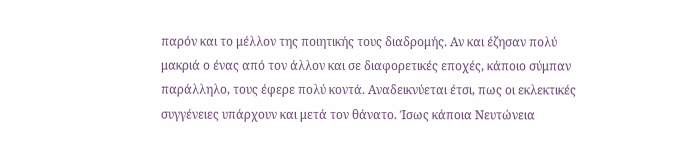παρόν και το μέλλον της ποιητικής τους διαδρομής. Αν και έζησαν πολύ μακριά ο ένας από τον άλλον και σε διαφορετικές εποχές, κάποιο σύμπαν παράλληλο, τους έφερε πολύ κοντά. Αναδεικνύεται έτσι, πως οι εκλεκτικές συγγένειες υπάρχουν και μετά τον θάνατο. Ίσως κάποια Νευτώνεια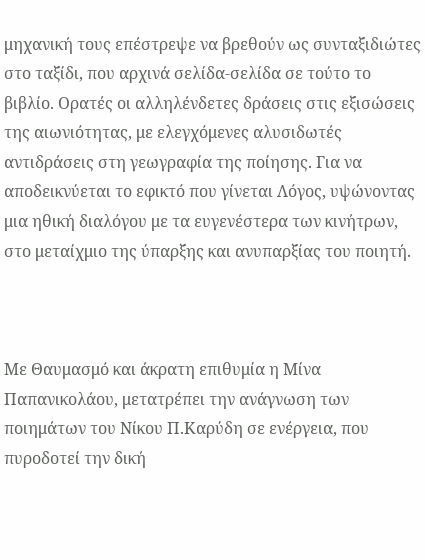μηχανική τους επέστρεψε να βρεθούν ως συνταξιδιώτες στο ταξίδι, που αρχινά σελίδα-σελίδα σε τούτο το βιβλίο. Ορατές οι αλληλένδετες δράσεις στις εξισώσεις της αιωνιότητας, με ελεγχόμενες αλυσιδωτές αντιδράσεις στη γεωγραφία της ποίησης. Για να αποδεικνύεται το εφικτό που γίνεται Λόγος, υψώνοντας μια ηθική διαλόγου με τα ευγενέστερα των κινήτρων, στο μεταίχμιο της ύπαρξης και ανυπαρξίας του ποιητή.



Με Θαυμασμό και άκρατη επιθυμία η Μίνα Παπανικολάου, μετατρέπει την ανάγνωση των ποιημάτων του Νίκου Π.Καρύδη σε ενέργεια, που πυροδοτεί την δική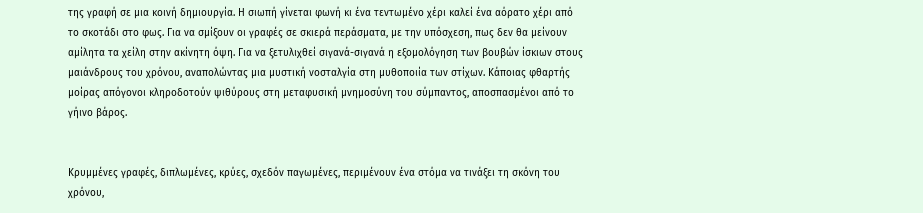της γραφή σε μια κοινή δημιουργία. Η σιωπή γίνεται φωνή κι ένα τεντωμένο χέρι καλεί ένα αόρατο χέρι από το σκοτάδι στο φως. Για να σμίξουν οι γραφές σε σκιερά περάσματα, με την υπόσχεση, πως δεν θα μείνουν αμίλητα τα χείλη στην ακίνητη όψη. Για να ξετυλιχθεί σιγανά-σιγανά η εξομολόγηση των βουβών ίσκιων στους μαιάνδρους του χρόνου, αναπολώντας μια μυστική νοσταλγία στη μυθοποιία των στίχων. Κάποιας φθαρτής μοίρας απόγονοι κληροδοτούν ψιθύρους στη μεταφυσική μνημοσύνη του σύμπαντος, αποσπασμένοι από το γήινο βάρος.


Κρυμμένες γραφές, διπλωμένες, κρύες, σχεδόν παγωμένες, περιμένουν ένα στόμα να τινάξει τη σκόνη του χρόνου,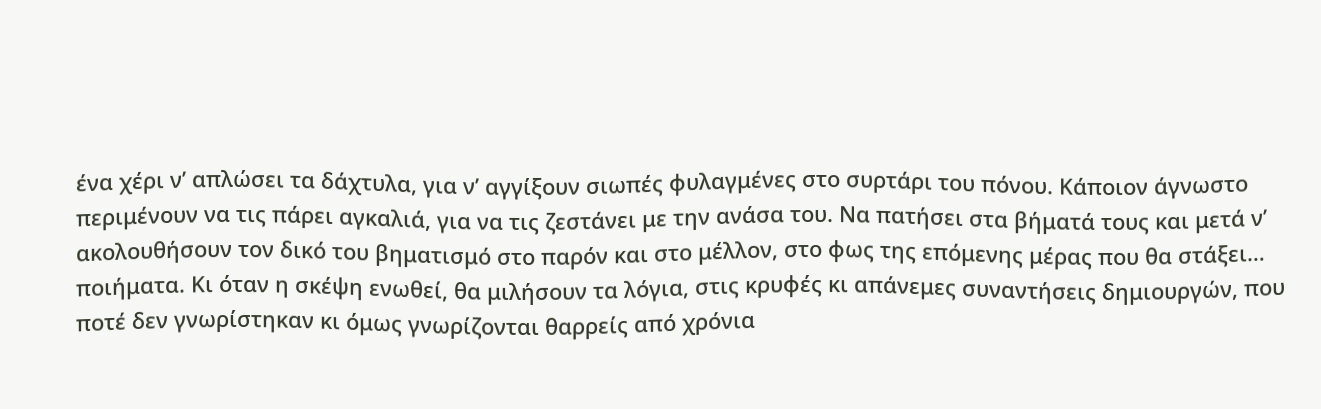ένα χέρι ν’ απλώσει τα δάχτυλα, για ν’ αγγίξουν σιωπές φυλαγμένες στο συρτάρι του πόνου. Κάποιον άγνωστο περιμένουν να τις πάρει αγκαλιά, για να τις ζεστάνει με την ανάσα του. Να πατήσει στα βήματά τους και μετά ν’ ακολουθήσουν τον δικό του βηματισμό στο παρόν και στο μέλλον, στο φως της επόμενης μέρας που θα στάξει… ποιήματα. Κι όταν η σκέψη ενωθεί, θα μιλήσουν τα λόγια, στις κρυφές κι απάνεμες συναντήσεις δημιουργών, που ποτέ δεν γνωρίστηκαν κι όμως γνωρίζονται θαρρείς από χρόνια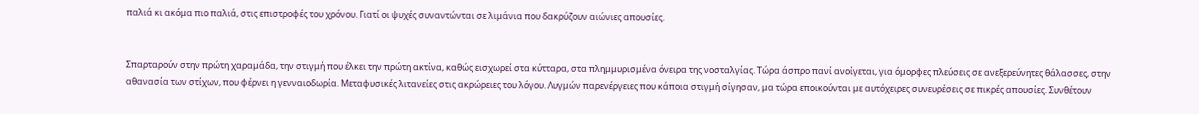παλιά κι ακόμα πιο παλιά, στις επιστροφές του χρόνου. Γιατί οι ψυχές συναντώνται σε λιμάνια που δακρύζουν αιώνιες απουσίες.


Σπαρταρούν στην πρώτη χαραμάδα, την στιγμή που έλκει την πρώτη ακτίνα, καθώς εισχωρεί στα κύτταρα, στα πλημμυρισμένα όνειρα της νοσταλγίας. Τώρα άσπρο πανί ανοίγεται, για όμορφες πλεύσεις σε ανεξερεύνητες θάλασσες, στην αθανασία των στίχων, που φέρνει η γενναιοδωρία. Μεταφυσικές λιτανείες στις ακρώρειες του λόγου. Λυγμών παρενέργειες που κάποια στιγμή σίγησαν, μα τώρα εποικούνται με αυτόχειρες συνευρέσεις σε πικρές απουσίες. Συνθέτουν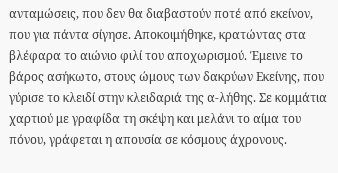ανταμώσεις, που δεν θα διαβαστούν ποτέ από εκείνον, που για πάντα σίγησε. Αποκοιμήθηκε, κρατώντας στα βλέφαρα το αιώνιο φιλί του αποχωρισμού. Έμεινε το βάρος ασήκωτο, στους ώμους των δακρύων Εκείνης, που γύρισε το κλειδί στην κλειδαριά της α-λήθης. Σε κομμάτια χαρτιού με γραφίδα τη σκέψη και μελάνι το αίμα του πόνου, γράφεται η απουσία σε κόσμους άχρονους.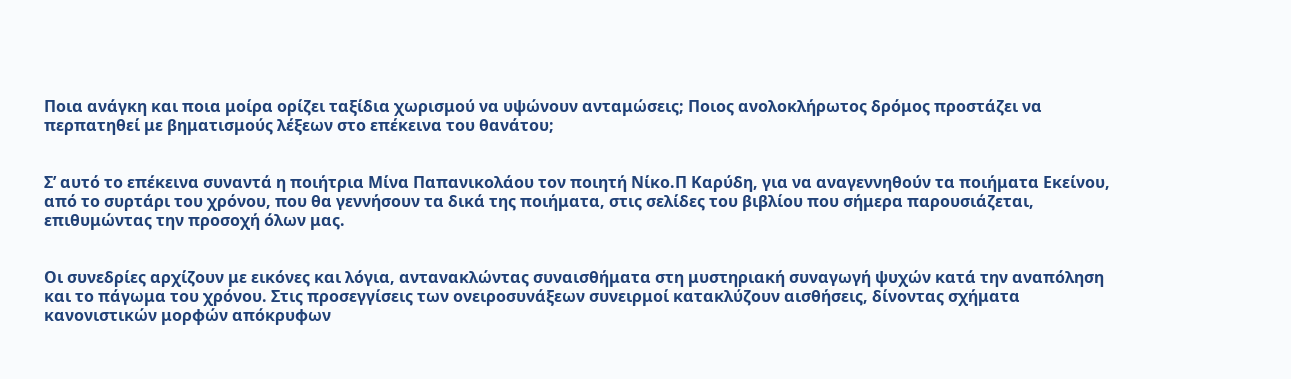Ποια ανάγκη και ποια μοίρα ορίζει ταξίδια χωρισμού να υψώνουν ανταμώσεις; Ποιος ανολοκλήρωτος δρόμος προστάζει να περπατηθεί με βηματισμούς λέξεων στο επέκεινα του θανάτου;


Σ’ αυτό το επέκεινα συναντά η ποιήτρια Μίνα Παπανικολάου τον ποιητή Νίκο.Π Καρύδη, για να αναγεννηθούν τα ποιήματα Εκείνου, από το συρτάρι του χρόνου, που θα γεννήσουν τα δικά της ποιήματα, στις σελίδες του βιβλίου που σήμερα παρουσιάζεται, επιθυμώντας την προσοχή όλων μας.


Οι συνεδρίες αρχίζουν με εικόνες και λόγια, αντανακλώντας συναισθήματα στη μυστηριακή συναγωγή ψυχών κατά την αναπόληση και το πάγωμα του χρόνου. Στις προσεγγίσεις των ονειροσυνάξεων συνειρμοί κατακλύζουν αισθήσεις, δίνοντας σχήματα κανονιστικών μορφών απόκρυφων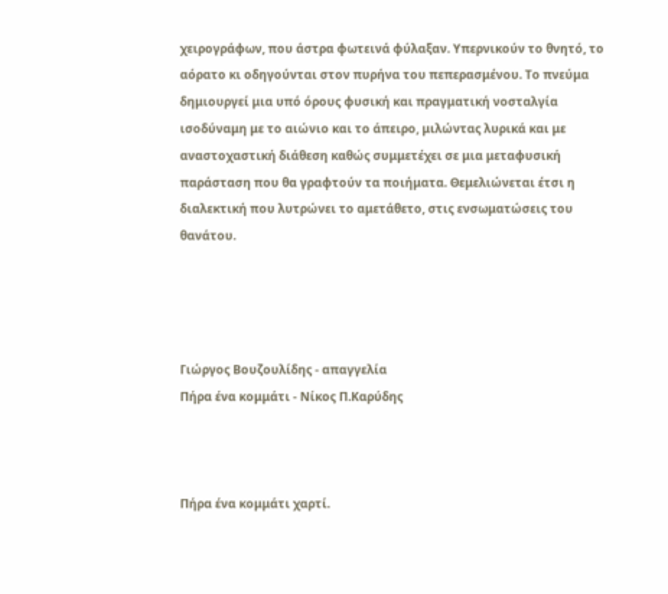χειρογράφων, που άστρα φωτεινά φύλαξαν. Υπερνικούν το θνητό, το αόρατο κι οδηγούνται στον πυρήνα του πεπερασμένου. Το πνεύμα δημιουργεί μια υπό όρους φυσική και πραγματική νοσταλγία ισοδύναμη με το αιώνιο και το άπειρο, μιλώντας λυρικά και με αναστοχαστική διάθεση καθώς συμμετέχει σε μια μεταφυσική παράσταση που θα γραφτούν τα ποιήματα. Θεμελιώνεται έτσι η διαλεκτική που λυτρώνει το αμετάθετο, στις ενσωματώσεις του θανάτου.




Γιώργος Βουζουλίδης - απαγγελία
Πήρα ένα κομμάτι - Νίκος Π.Καρύδης



Πήρα ένα κομμάτι χαρτί.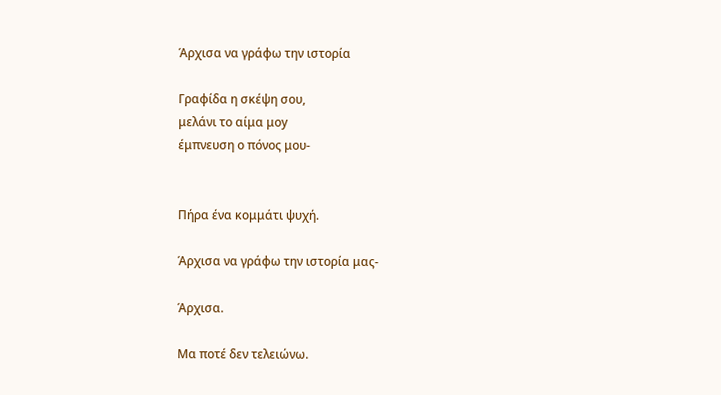Άρχισα να γράφω την ιστορία

Γραφίδα η σκέψη σου,
μελάνι το αίμα μοy
έμπνευση ο πόνος μου-


Πήρα ένα κομμάτι ψυχή.

Άρχισα να γράφω την ιστορία μας-

Άρχισα.

Μα ποτέ δεν τελειώνω.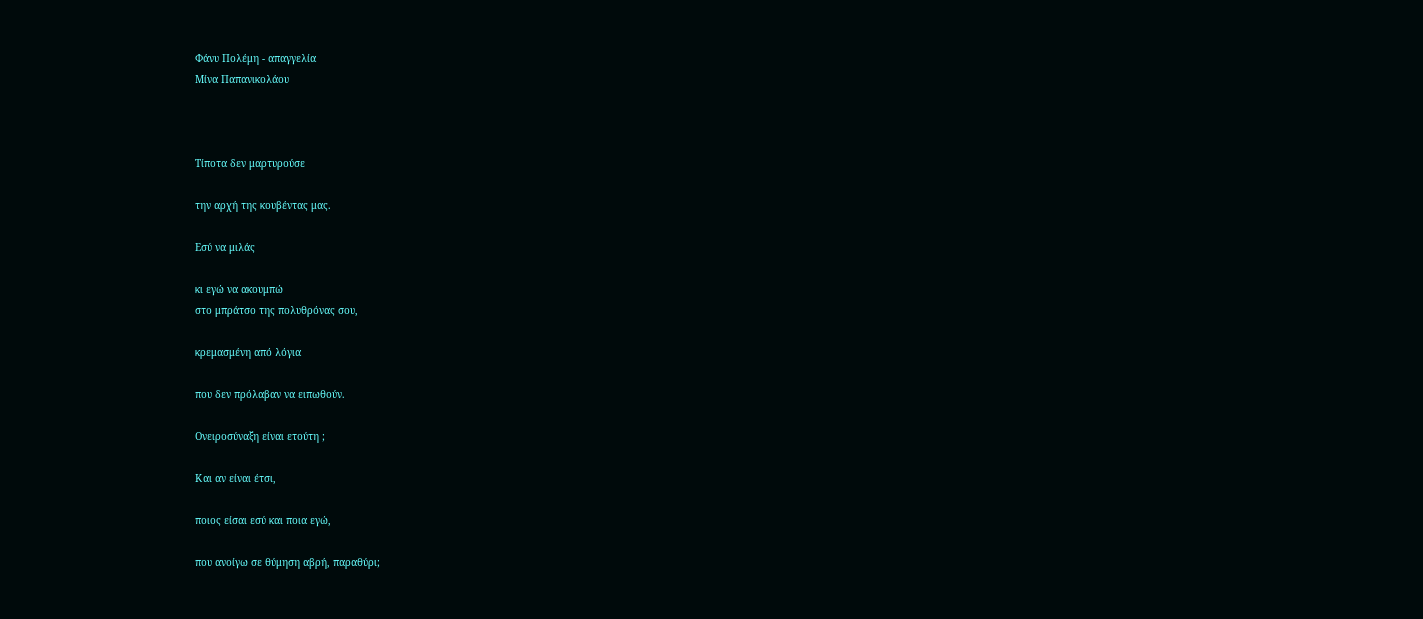Φάνυ Πολέμη - απαγγελία
Μίνα Παπανικολάου



Τίποτα δεν μαρτυρούσε

την αρχή της κουβέντας μας.

Εσύ να μιλάς

κι εγώ να ακουμπώ
στο μπράτσο της πολυθρόνας σου,

κρεμασμένη από λόγια

που δεν πρόλαβαν να ειπωθούν.

Ονειροσύναξη είναι ετούτη ;

Και αν είναι έτσι,

ποιος είσαι εσύ και ποια εγώ,

που ανοίγω σε θύμηση αβρή, παραθύρι;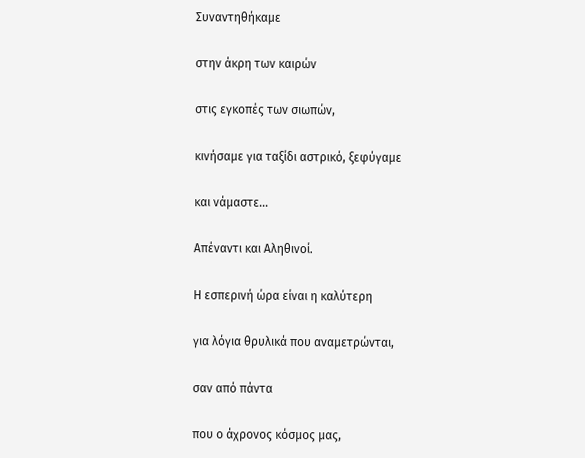Συναντηθήκαμε

στην άκρη των καιρών

στις εγκοπές των σιωπών,

κινήσαμε για ταξίδι αστρικό, ξεφύγαμε

και νάμαστε…

Απέναντι και Αληθινοί.

Η εσπερινή ώρα είναι η καλύτερη

για λόγια θρυλικά που αναμετρώνται,

σαν από πάντα

που ο άχρονος κόσμος μας,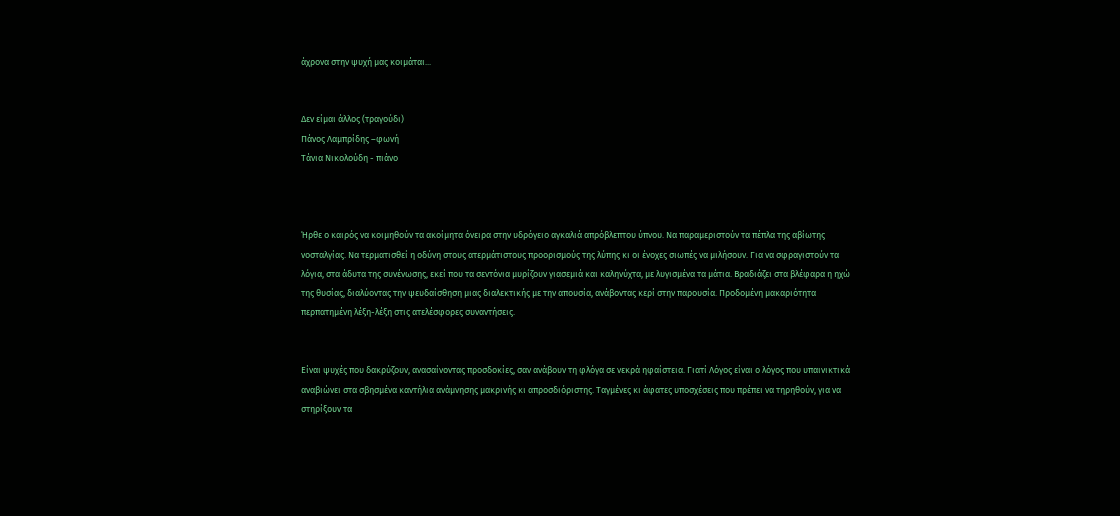άχρονα στην ψυχή μας κοιμάται...


Δεν είμαι άλλος (τραγούδι)
Πάνος Λαμπρίδης –φωνή
Τάνια Νικολούδη - πιάνο



Ήρθε ο καιρός να κοιμηθούν τα ακοίμητα όνειρα στην υδρόγειο αγκαλιά απρόβλεπτου ύπνου. Να παραμεριστούν τα πέπλα της αβίωτης νοσταλγίας. Να τερματισθεί η οδύνη στους ατερμάτιστους προορισμούς της λύπης κι οι ένοχες σιωπές να μιλήσουν. Για να σφραγιστούν τα λόγια, στα άδυτα της συνένωσης, εκεί που τα σεντόνια μυρίζουν γιασεμιά και καληνύχτα, με λυγισμένα τα μάτια. Βραδιάζει στα βλέφαρα η ηχώ της θυσίας, διαλύοντας την ψευδαίσθηση μιας διαλεκτικής με την απουσία, ανάβοντας κερί στην παρουσία. Προδομένη μακαριότητα περπατημένη λέξη-λέξη στις ατελέσφορες συναντήσεις.


Είναι ψυχές που δακρύζουν, ανασαίνοντας προσδοκίες, σαν ανάβουν τη φλόγα σε νεκρά ηφαίστεια. Γιατί Λόγος είναι ο λόγος που υπαινικτικά αναβιώνει στα σβησμένα καντήλια ανάμνησης μακρινής κι απροσδιόριστης. Ταγμένες κι άφατες υποσχέσεις που πρέπει να τηρηθούν, για να στηρίξουν τα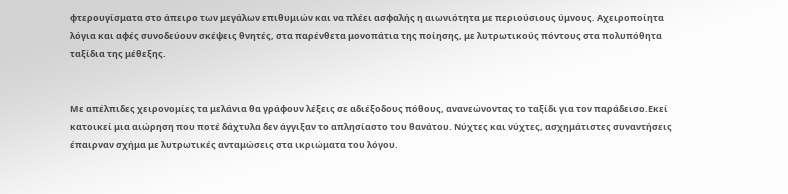φτερουγίσματα στο άπειρο των μεγάλων επιθυμιών και να πλέει ασφαλής η αιωνιότητα με περιούσιους ύμνους. Αχειροποίητα λόγια και αφές συνοδεύουν σκέψεις θνητές, στα παρένθετα μονοπάτια της ποίησης, με λυτρωτικούς πόντους στα πολυπόθητα ταξίδια της μέθεξης.


Με απέλπιδες χειρονομίες τα μελάνια θα γράφουν λέξεις σε αδιέξοδους πόθους, ανανεώνοντας το ταξίδι για τον παράδεισο.Εκεί κατοικεί μια αιώρηση που ποτέ δάχτυλα δεν άγγιξαν το απλησίαστο του θανάτου. Νύχτες και νύχτες, ασχημάτιστες συναντήσεις έπαιρναν σχήμα με λυτρωτικές ανταμώσεις στα ικριώματα του λόγου.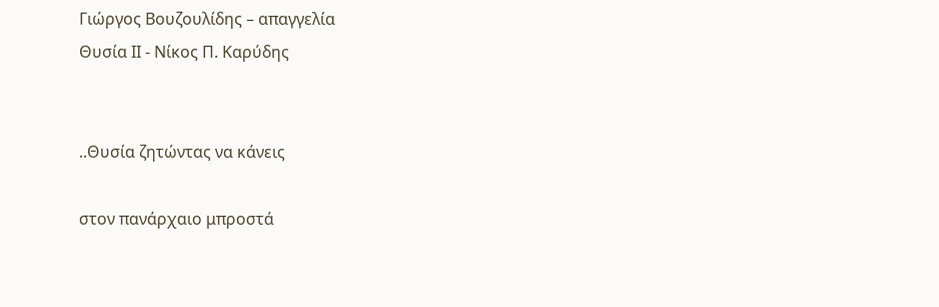Γιώργος Βουζουλίδης – απαγγελία
Θυσία ΙΙ - Νίκος Π. Καρύδης


..Θυσία ζητώντας να κάνεις

στον πανάρχαιο μπροστά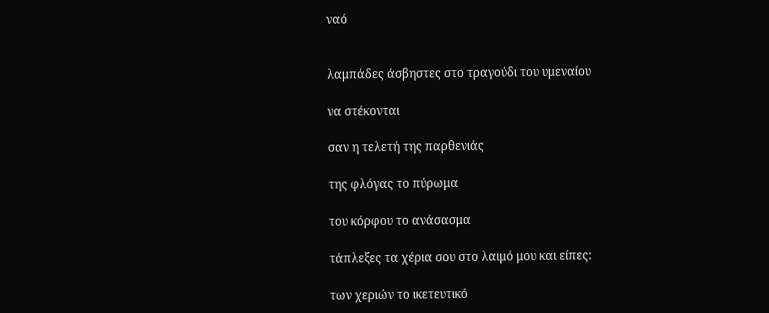ναό


λαμπάδες άσβηστες στο τραγούδι του υμεναίου

να στέκονται

σαν η τελετή της παρθενιάς

της φλόγας το πύρωμα

του κόρφου το ανάσασμα

τάπλεξες τα χέρια σου στο λαιμό μου και είπες:

των χεριών το ικετευτικό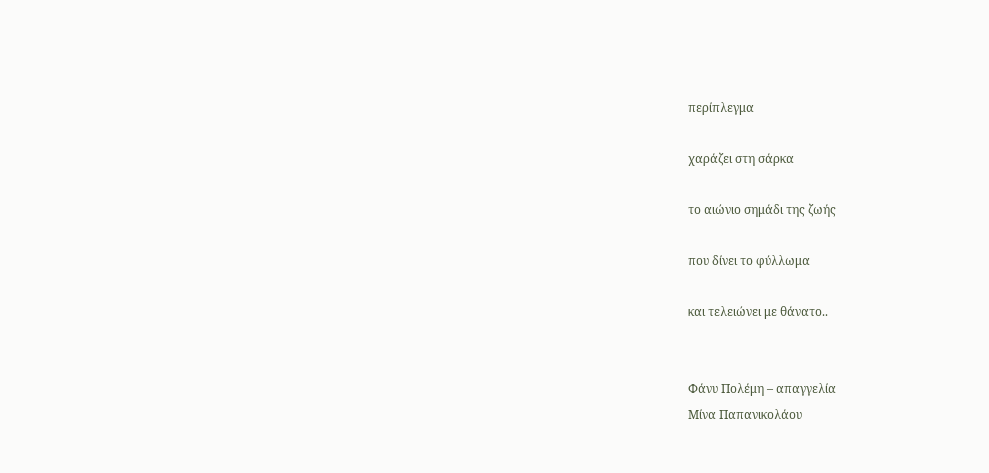περίπλεγμα

χαράζει στη σάρκα

το αιώνιο σημάδι της ζωής

που δίνει το φύλλωμα

και τελειώνει με θάνατο..


Φάνυ Πολέμη – απαγγελία
Μίνα Παπανικολάου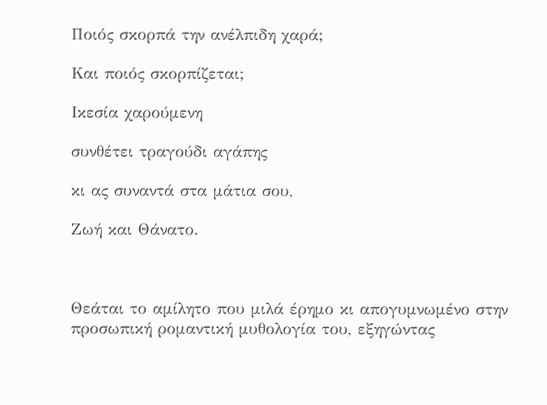Ποιός σκορπά την ανέλπιδη χαρά;

Και ποιός σκορπίζεται;

Ικεσία χαρούμενη

συνθέτει τραγούδι αγάπης

κι ας συναντά στα μάτια σου,

Ζωή και Θάνατο.



Θεάται το αμίλητο που μιλά έρημο κι απογυμνωμένο στην προσωπική ρομαντική μυθολογία του, εξηγώντας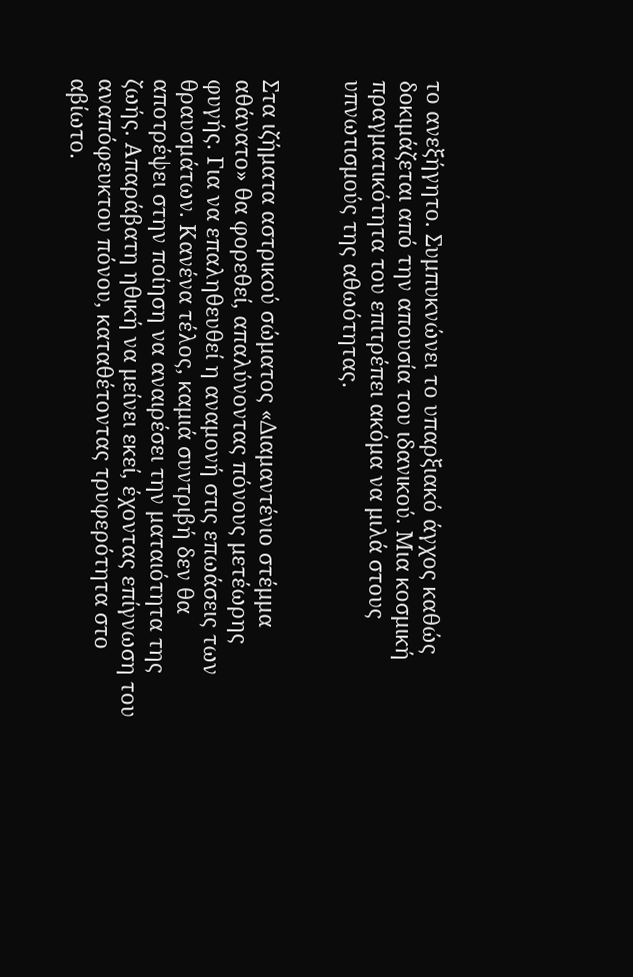το ανεξήγητο. Συμπυκνώνει το υπαρξιακό άγχος καθώς δοκιμάζεται από την απουσία του ιδανικού. Μια κοσμική πραγματικότητα του επιτρέπει ακόμα να μιλά στους υπνωτισμούς της αθωότητας.


Στα ιζήματα αστρικού σώματος «Διαμαντένιο στέμμα αθάνατο» θα φορεθεί, απαλύνοντας πόνους μετέωρης φυγής. Για να επαληθευθεί η αναμονή στις επωάσεις των θραυσμάτων. Κανένα τέλος, καμιά συντριβή δεν θα αποτρέψει στην ποίηση να αναιρέσει την ματαιότητα της ζωής. Απαράβατη ηθική να μείνει εκεί, έχοντας επίγνωση του αναπόφευκτου πόνου, καταθέτοντας τρυφερότητα στο αβίωτο.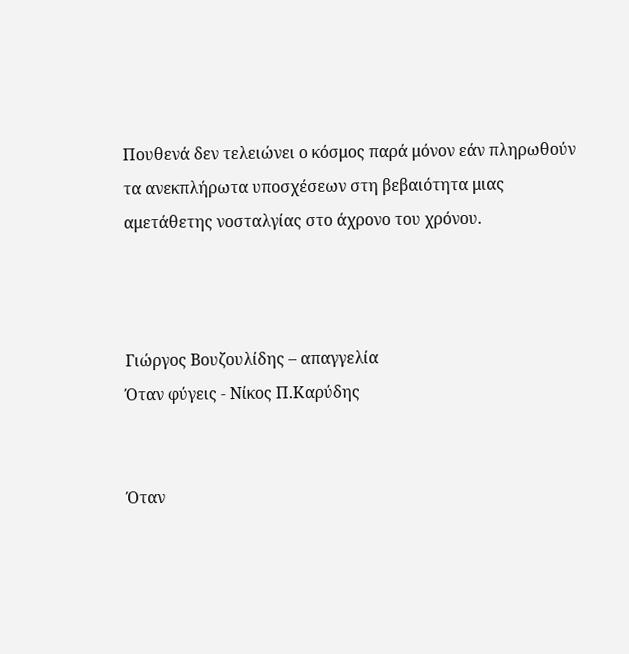Πουθενά δεν τελειώνει ο κόσμος παρά μόνον εάν πληρωθούν τα ανεκπλήρωτα υποσχέσεων στη βεβαιότητα μιας αμετάθετης νοσταλγίας στο άχρονο του χρόνου.



Γιώργος Βουζουλίδης – απαγγελία
Όταν φύγεις - Νίκος Π.Καρύδης


Όταν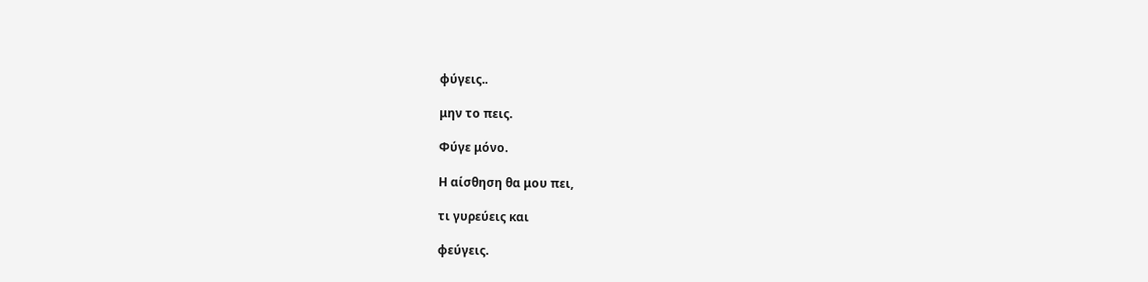φύγεις..

μην το πεις.

Φύγε μόνο.

Η αίσθηση θα μου πει,

τι γυρεύεις και

φεύγεις.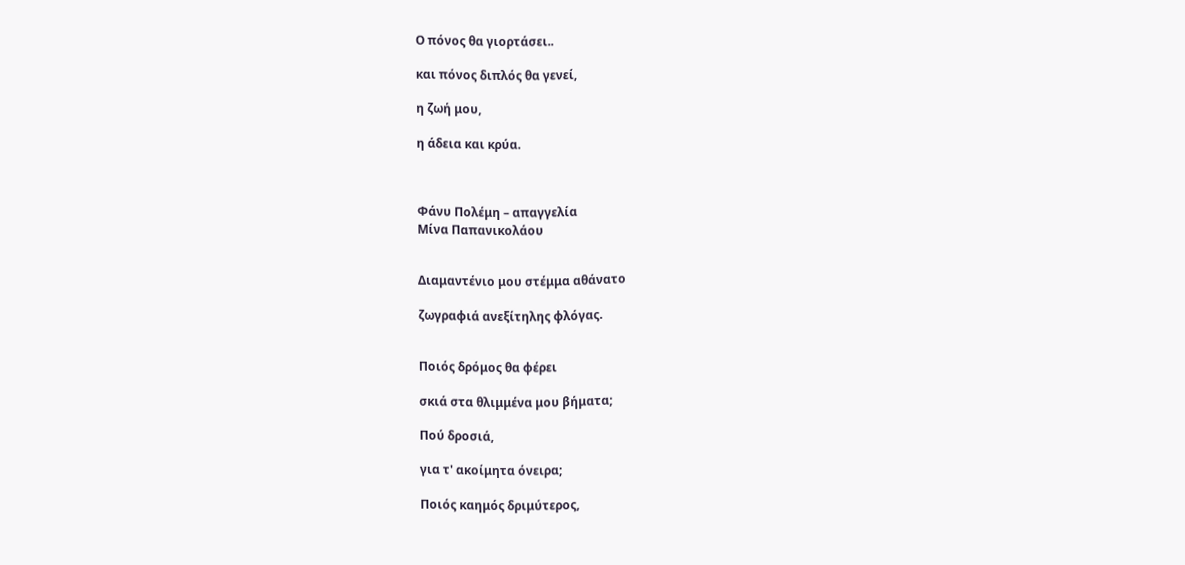Ο πόνος θα γιορτάσει..

και πόνος διπλός θα γενεί,

η ζωή μου,

η άδεια και κρύα.



Φάνυ Πολέμη – απαγγελία
Μίνα Παπανικολάου


Διαμαντένιο μου στέμμα αθάνατο

ζωγραφιά ανεξίτηλης φλόγας.


Ποιός δρόμος θα φέρει

σκιά στα θλιμμένα μου βήματα;

Πού δροσιά,

για τ' ακοίμητα όνειρα;

Ποιός καημός δριμύτερος,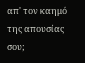απ' τον καημό της απουσίας σου;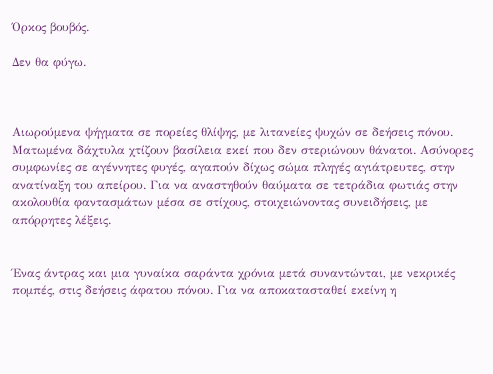Όρκος βουβός.

Δεν θα φύγω.



Αιωρούμενα ψήγματα σε πορείες θλίψης, με λιτανείες ψυχών σε δεήσεις πόνου. Ματωμένα δάχτυλα χτίζουν βασίλεια εκεί που δεν στεριώνουν θάνατοι. Ασύνορες συμφωνίες σε αγέννητες φυγές, αγαπούν δίχως σώμα πληγές αγιάτρευτες, στην ανατίναξη του απείρου. Για να αναστηθούν θαύματα σε τετράδια φωτιάς στην ακολουθία φαντασμάτων μέσα σε στίχους, στοιχειώνοντας συνειδήσεις, με απόρρητες λέξεις.


Ένας άντρας και μια γυναίκα σαράντα χρόνια μετά συναντώνται, με νεκρικές πομπές, στις δεήσεις άφατου πόνου. Για να αποκατασταθεί εκείνη η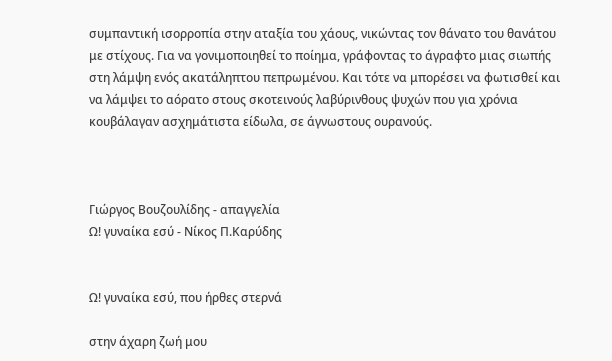συμπαντική ισορροπία στην αταξία του χάους, νικώντας τον θάνατο του θανάτου με στίχους. Για να γονιμοποιηθεί το ποίημα, γράφοντας το άγραφτο μιας σιωπής στη λάμψη ενός ακατάληπτου πεπρωμένου. Και τότε να μπορέσει να φωτισθεί και να λάμψει το αόρατο στους σκοτεινούς λαβύρινθους ψυχών που για χρόνια κουβάλαγαν ασχημάτιστα είδωλα, σε άγνωστους ουρανούς.



Γιώργος Βουζουλίδης - απαγγελία
Ω! γυναίκα εσύ - Νίκος Π.Καρύδης


Ω! γυναίκα εσύ, που ήρθες στερνά

στην άχαρη ζωή μου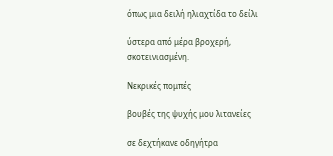όπως μια δειλή ηλιαχτίδα το δείλι

ύστερα από μέρα βροχερή, σκοτεινιασμένη.

Νεκρικές πομπές

βουβές της ψυχής μου λιτανείες

σε δεχτήκανε οδηγήτρα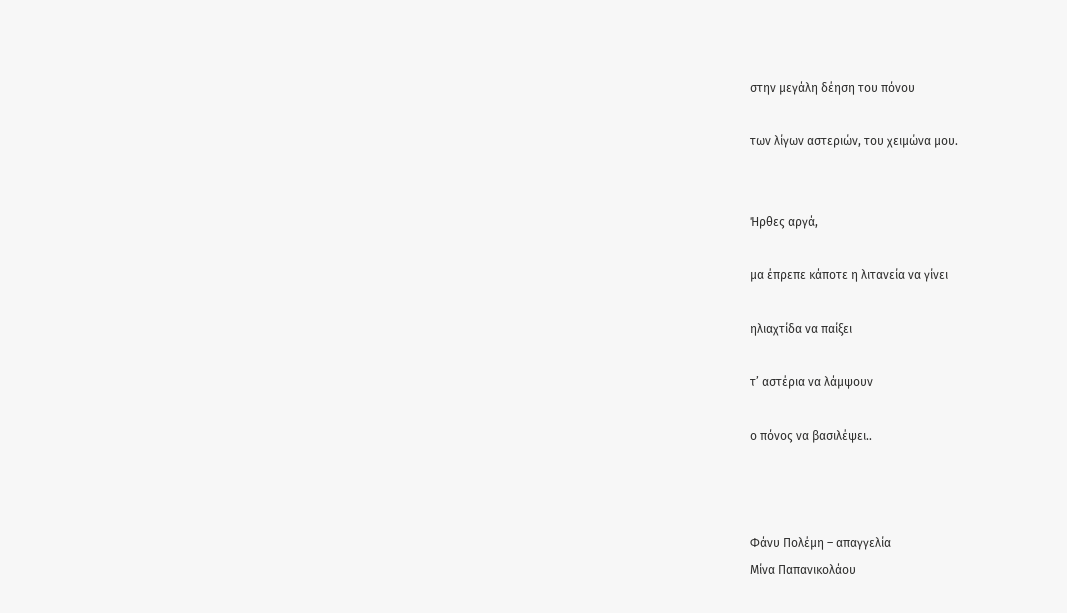στην μεγάλη δέηση του πόνου

των λίγων αστεριών, του χειμώνα μου.


Ήρθες αργά,

μα έπρεπε κάποτε η λιτανεία να γίνει

ηλιαχτίδα να παίξει

τ’ αστέρια να λάμψουν

ο πόνος να βασιλέψει..



Φάνυ Πολέμη – απαγγελία
Μίνα Παπανικολάου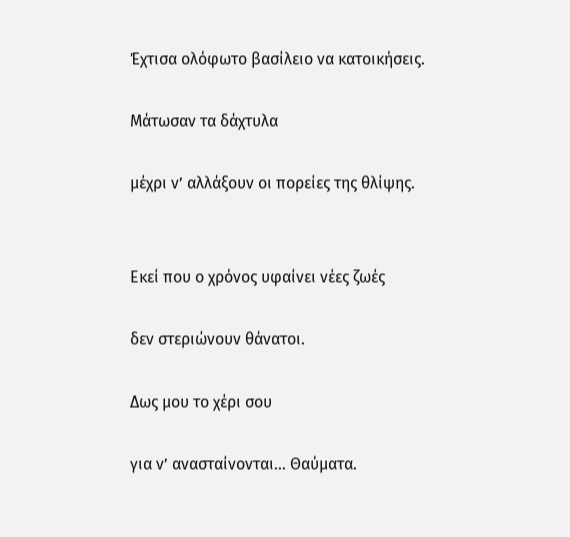Έχτισα ολόφωτο βασίλειο να κατοικήσεις.

Μάτωσαν τα δάχτυλα

μέχρι ν’ αλλάξουν οι πορείες της θλίψης.


Εκεί που ο χρόνος υφαίνει νέες ζωές

δεν στεριώνουν θάνατοι.

Δως μου το χέρι σου

για ν’ ανασταίνονται… Θαύματα.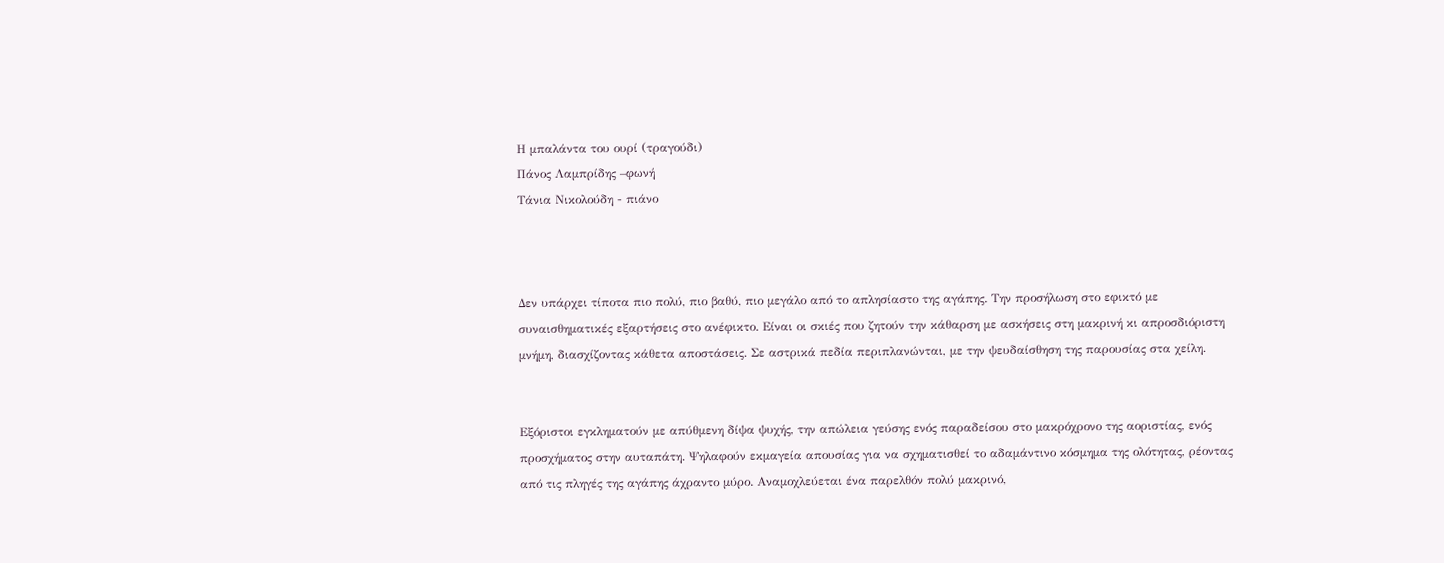Η μπαλάντα του ουρί (τραγούδι)
Πάνος Λαμπρίδης –φωνή
Τάνια Νικολούδη - πιάνο



Δεν υπάρχει τίποτα πιο πολύ, πιο βαθύ, πιο μεγάλο από το απλησίαστο της αγάπης. Την προσήλωση στο εφικτό με συναισθηματικές εξαρτήσεις στο ανέφικτο. Είναι οι σκιές που ζητούν την κάθαρση με ασκήσεις στη μακρινή κι απροσδιόριστη μνήμη, διασχίζοντας κάθετα αποστάσεις. Σε αστρικά πεδία περιπλανώνται, με την ψευδαίσθηση της παρουσίας στα χείλη.


Εξόριστοι εγκληματούν με απύθμενη δίψα ψυχής, την απώλεια γεύσης ενός παραδείσου στο μακρόχρονο της αοριστίας, ενός προσχήματος στην αυταπάτη. Ψηλαφούν εκμαγεία απουσίας για να σχηματισθεί το αδαμάντινο κόσμημα της ολότητας, ρέοντας από τις πληγές της αγάπης άχραντο μύρο. Αναμοχλεύεται ένα παρελθόν πολύ μακρινό,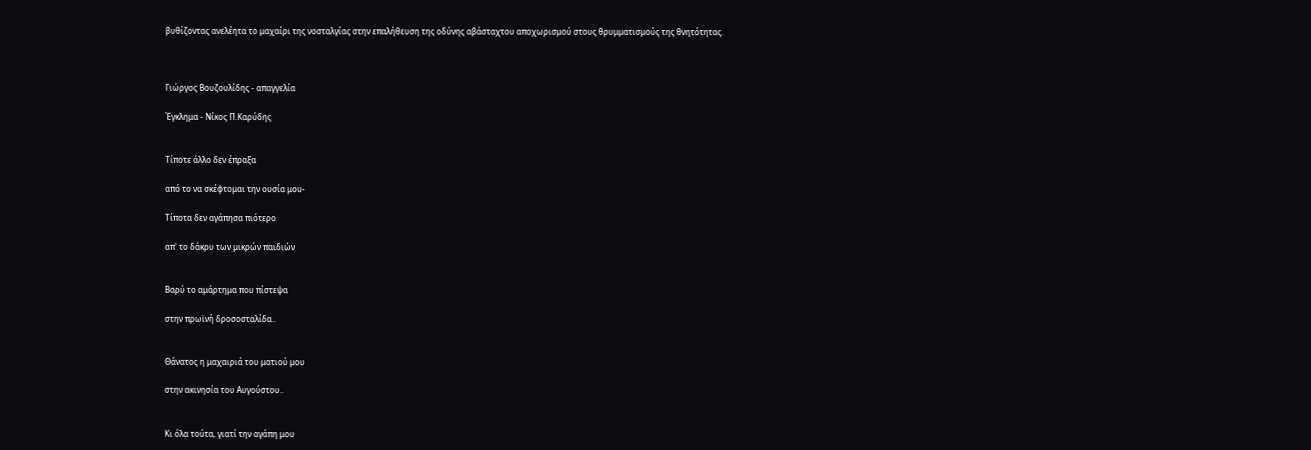βυθίζοντας ανελέητα το μαχαίρι της νοσταλγίας στην επαλήθευση της οδύνης αβάσταχτου αποχωρισμού στους θρυμματισμούς της θνητότητας.



Γιώργος Βουζουλίδης - απαγγελία

Έγκλημα - Νίκος Π.Καρύδης


Τίποτε άλλο δεν έπραξα

από το να σκέφτομαι την ουσία μου-

Τίποτα δεν αγάπησα πιότερο

απ' το δάκρυ των μικρών παιδιών


Βαρύ το αμάρτημα που πίστεψα

στην πρωϊνή δροσοσταλίδα..


Θάνατος η μαχαιριά του ματιού μου

στην ακινησία του Αυγούστου..


Κι όλα τούτα, γιατί την αγάπη μου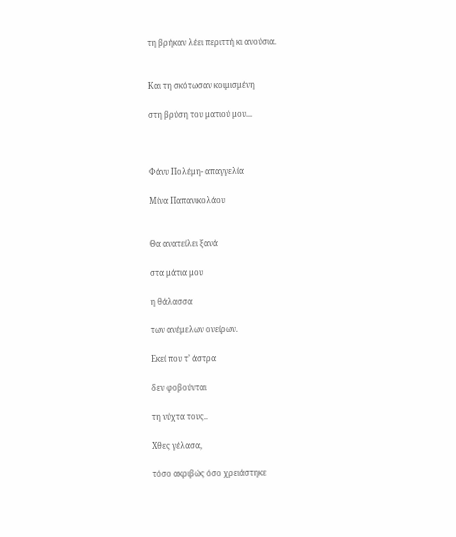τη βρήκαν λέει περιττή κι ανούσια.


Και τη σκότωσαν κοιμισμένη

στη βρύση του ματιού μου...



Φάνυ Πολέμη- απαγγελία

Μίνα Παπανικολάου


Θα ανατείλει ξανά

στα μάτια μου

η θάλασσα

των ανέμελων ονείρων.

Εκεί που τ’ άστρα

δεν φοβούνται

τη νύχτα τους..

Χθες γέλασα,

τόσο ακριβώς όσο χρειάστηκε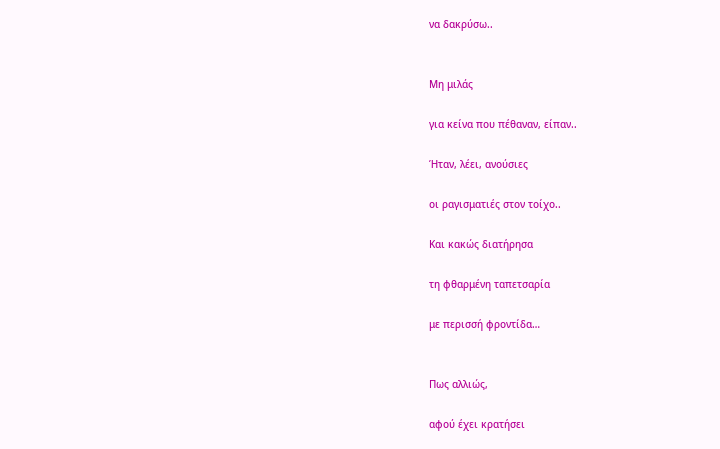να δακρύσω..


Μη μιλάς

για κείνα που πέθαναν, είπαν..

Ήταν, λέει, ανούσιες

οι ραγισματιές στον τοίχο..

Και κακώς διατήρησα

τη φθαρμένη ταπετσαρία

με περισσή φροντίδα…


Πως αλλιώς,

αφού έχει κρατήσει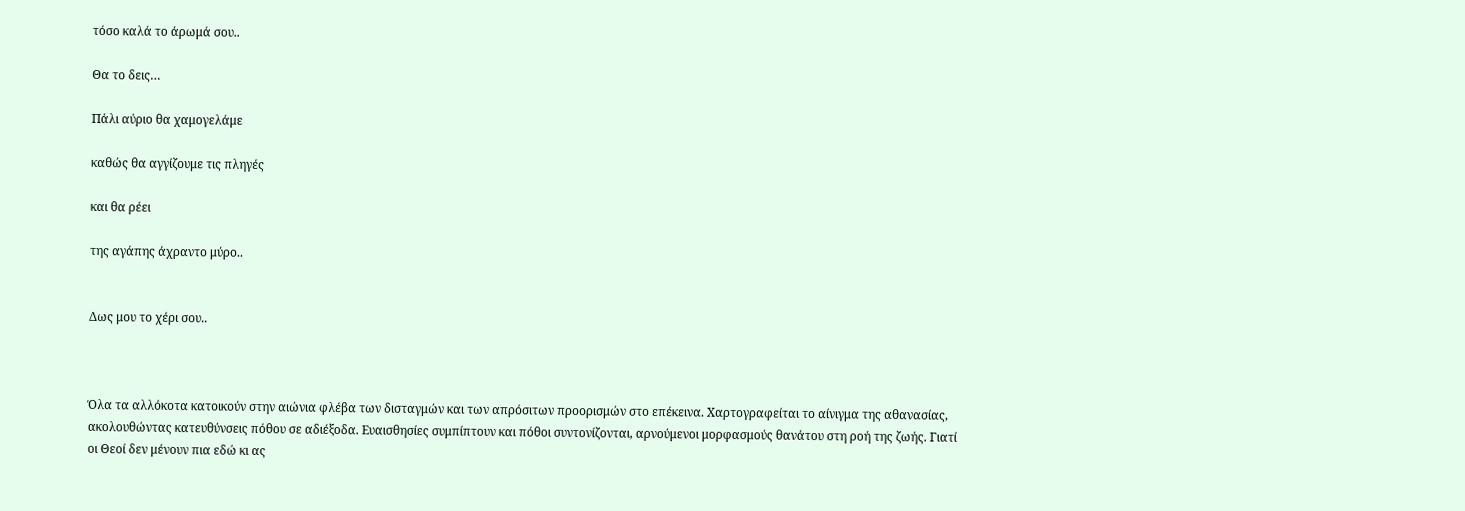τόσο καλά το άρωμά σου..

Θα το δεις…

Πάλι αύριο θα χαμογελάμε

καθώς θα αγγίζουμε τις πληγές

και θα ρέει

της αγάπης άχραντο μύρο..


Δως μου το χέρι σου..



Όλα τα αλλόκοτα κατοικούν στην αιώνια φλέβα των δισταγμών και των απρόσιτων προορισμών στο επέκεινα. Χαρτογραφείται το αίνιγμα της αθανασίας, ακολουθώντας κατευθύνσεις πόθου σε αδιέξοδα. Ευαισθησίες συμπίπτουν και πόθοι συντονίζονται, αρνούμενοι μορφασμούς θανάτου στη ροή της ζωής. Γιατί οι Θεοί δεν μένουν πια εδώ κι ας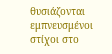θυσιάζονται εμπνευσμένοι στίχοι στο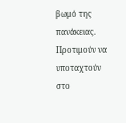βωμό της πανάκειας. Προτιμούν να υποταχτούν στο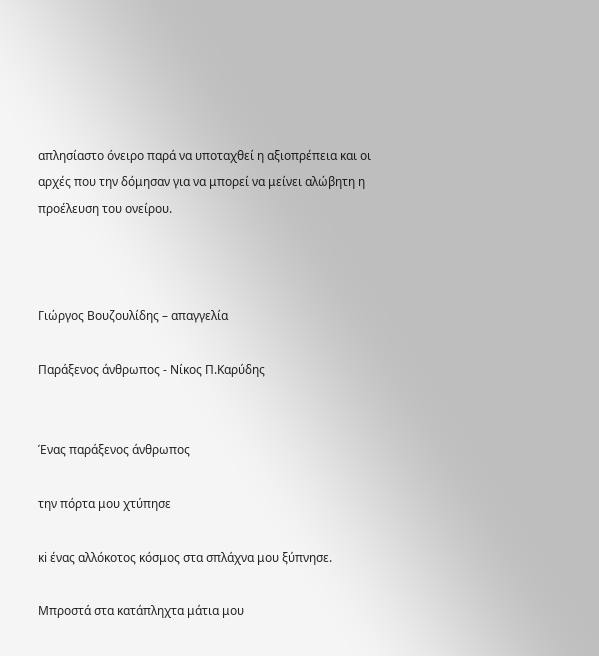απλησίαστο όνειρο παρά να υποταχθεί η αξιοπρέπεια και οι αρχές που την δόμησαν για να μπορεί να μείνει αλώβητη η προέλευση του ονείρου.



Γιώργος Βουζουλίδης – απαγγελία

Παράξενος άνθρωπος - Νίκος Π.Καρύδης


Ένας παράξενος άνθρωπος

την πόρτα μου χτύπησε

κi ένας αλλόκοτος κόσμος στα σπλάχνα μου ξύπνησε.

Μπροστά στα κατάπληχτα μάτια μου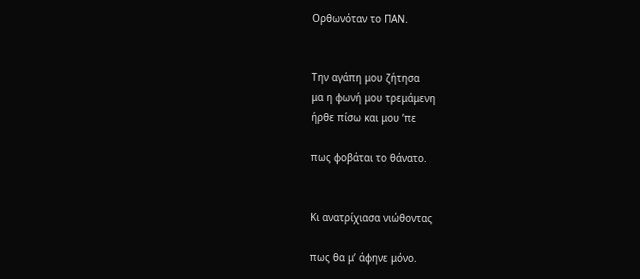Ορθωνόταν το ΠΑΝ.


Την αγάπη μου ζήτησα
μα η φωνή μου τρεμάμενη
ήρθε πίσω και μου ’πε

πως φοβάται το θάνατο.


Κι ανατρίχιασα νιώθοντας

πως θα μ’ άφηνε μόνο.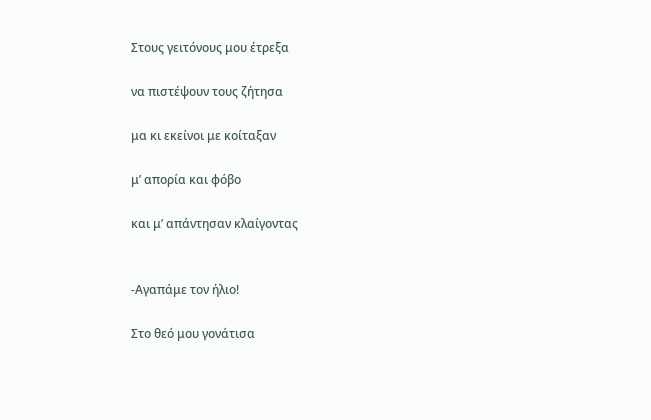Στους γειτόνους μου έτρεξα

να πιστέψουν τους ζήτησα

μα κι εκείνοι με κοίταξαν

μ’ απορία και φόβο

και μ’ απάντησαν κλαίγοντας


-Αγαπάμε τον ήλιο!

Στο θεό μου γονάτισα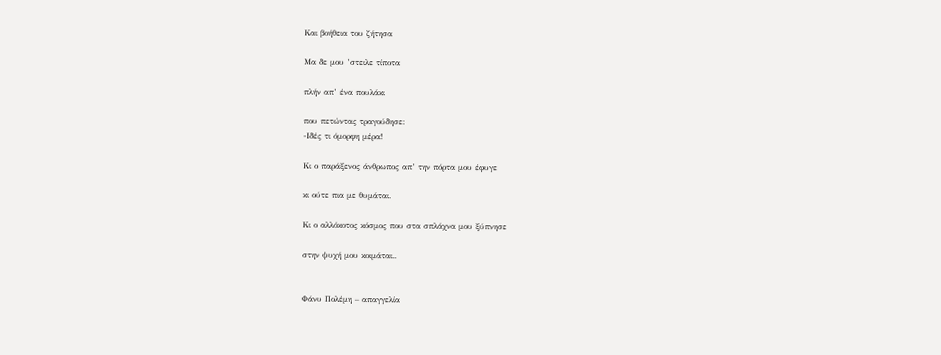Και βοήθεια του ζήτησα

Μα δε μου ’στειλε τίποτα

πλήν απ’ ένα πουλάκι

που πετώντας τραγούδησε:
-Ιδές τι όμορφη μέρα!

Κι ο παράξενος άνθρωπος απ’ την πόρτα μου έφυγε

κι ούτε πια με θυμάται.

Κι ο αλλόκοτος κόσμος που στα σπλάχνα μου ξύπνησε

στην ψυχή μου κοιμάται..


Φάνυ Πολέμη – απαγγελία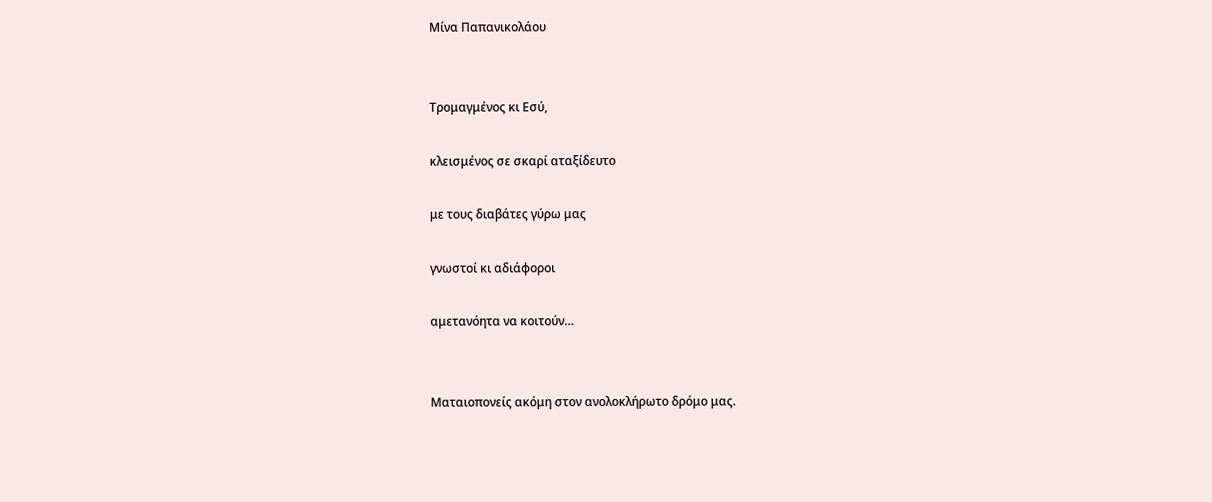Μίνα Παπανικολάου


Τρομαγμένος κι Εσύ,

κλεισμένος σε σκαρί αταξίδευτο

με τους διαβάτες γύρω μας

γνωστοί κι αδιάφοροι

αμετανόητα να κοιτούν…


Ματαιοπονείς ακόμη στον ανολοκλήρωτο δρόμο μας.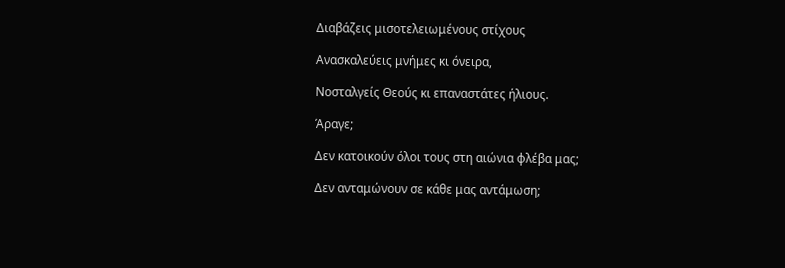Διαβάζεις μισοτελειωμένους στίχους

Ανασκαλεύεις μνήμες κι όνειρα,

Νοσταλγείς Θεούς κι επαναστάτες ήλιους.

Άραγε;

Δεν κατοικούν όλοι τους στη αιώνια φλέβα μας;

Δεν ανταμώνουν σε κάθε μας αντάμωση;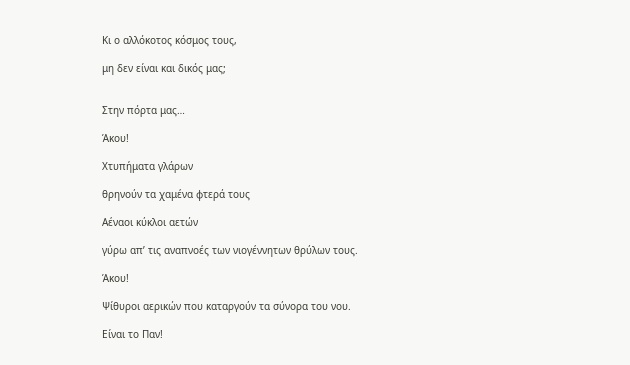Κι ο αλλόκοτος κόσμος τους,

μη δεν είναι και δικός μας;


Στην πόρτα μας…

Άκου!

Χτυπήματα γλάρων

θρηνούν τα χαμένα φτερά τους

Αέναοι κύκλοι αετών

γύρω απ’ τις αναπνοές των νιογέννητων θρύλων τους.

Άκου!

Ψίθυροι αερικών που καταργούν τα σύνορα του νου.

Είναι το Παν!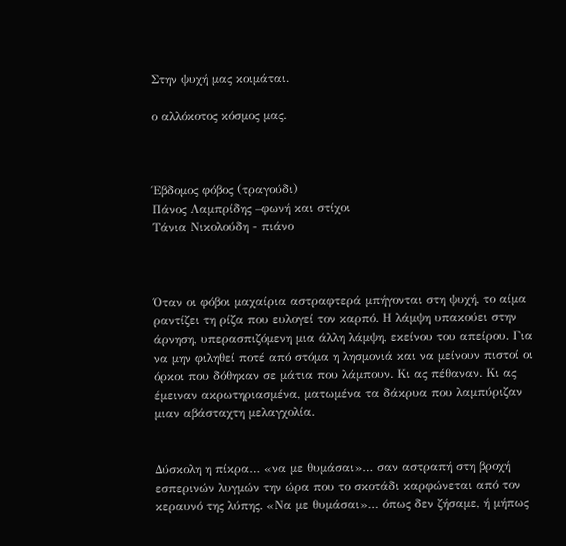Στην ψυχή μας κοιμάται.

ο αλλόκοτος κόσμος μας.



Έβδομος φόβος (τραγούδι)
Πάνος Λαμπρίδης –φωνή και στίχοι
Τάνια Νικολούδη - πιάνο



Όταν οι φόβοι μαχαίρια αστραφτερά μπήγονται στη ψυχή, το αίμα ραντίζει τη ρίζα που ευλογεί τον καρπό. Η λάμψη υπακούει στην άρνηση, υπερασπιζόμενη μια άλλη λάμψη, εκείνου του απείρου. Για να μην φιληθεί ποτέ από στόμα η λησμονιά και να μείνουν πιστοί οι όρκοι που δόθηκαν σε μάτια που λάμπουν. Κι ας πέθαναν. Κι ας έμειναν ακρωτηριασμένα, ματωμένα τα δάκρυα που λαμπύριζαν μιαν αβάσταχτη μελαγχολία.


Δύσκολη η πίκρα… «να με θυμάσαι»… σαν αστραπή στη βροχή εσπερινών λυγμών την ώρα που το σκοτάδι καρφώνεται από τον κεραυνό της λύπης. «Να με θυμάσαι»… όπως δεν ζήσαμε, ή μήπως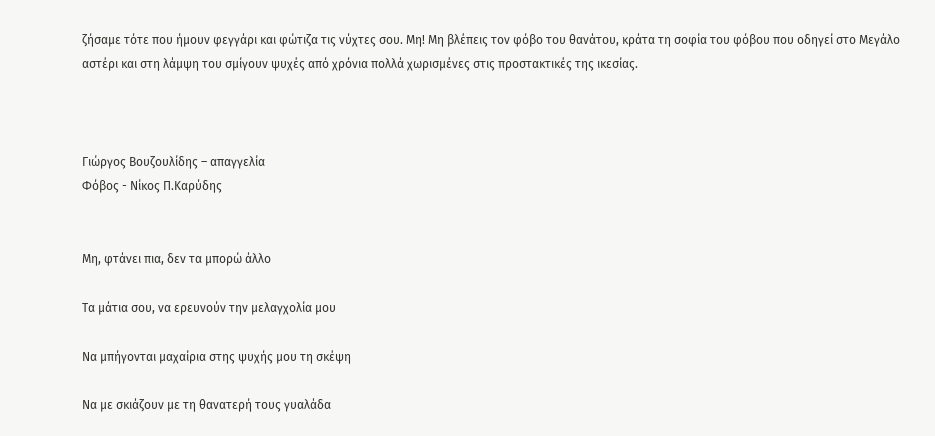ζήσαμε τότε που ήμουν φεγγάρι και φώτιζα τις νύχτες σου. Μη! Μη βλέπεις τον φόβο του θανάτου, κράτα τη σοφία του φόβου που οδηγεί στο Μεγάλο αστέρι και στη λάμψη του σμίγουν ψυχές από χρόνια πολλά χωρισμένες στις προστακτικές της ικεσίας.



Γιώργος Βουζουλίδης – απαγγελία
Φόβος - Νίκος Π.Καρύδης


Μη, φτάνει πια, δεν τα μπορώ άλλο

Τα μάτια σου, να ερευνούν την μελαγχολία μου

Να μπήγονται μαχαίρια στης ψυχής μου τη σκέψη

Να με σκιάζουν με τη θανατερή τους γυαλάδα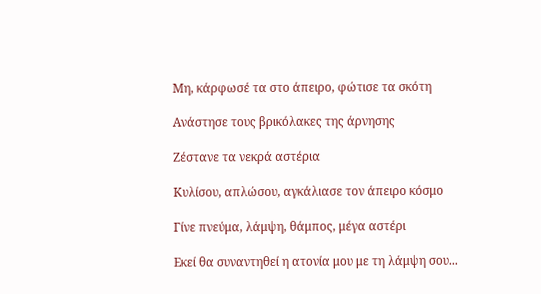Μη, κάρφωσέ τα στο άπειρο, φώτισε τα σκότη

Ανάστησε τους βρικόλακες της άρνησης

Ζέστανε τα νεκρά αστέρια

Κυλίσου, απλώσου, αγκάλιασε τον άπειρο κόσμο

Γίνε πνεύμα, λάμψη, θάμπος, μέγα αστέρι

Εκεί θα συναντηθεί η ατονία μου με τη λάμψη σου...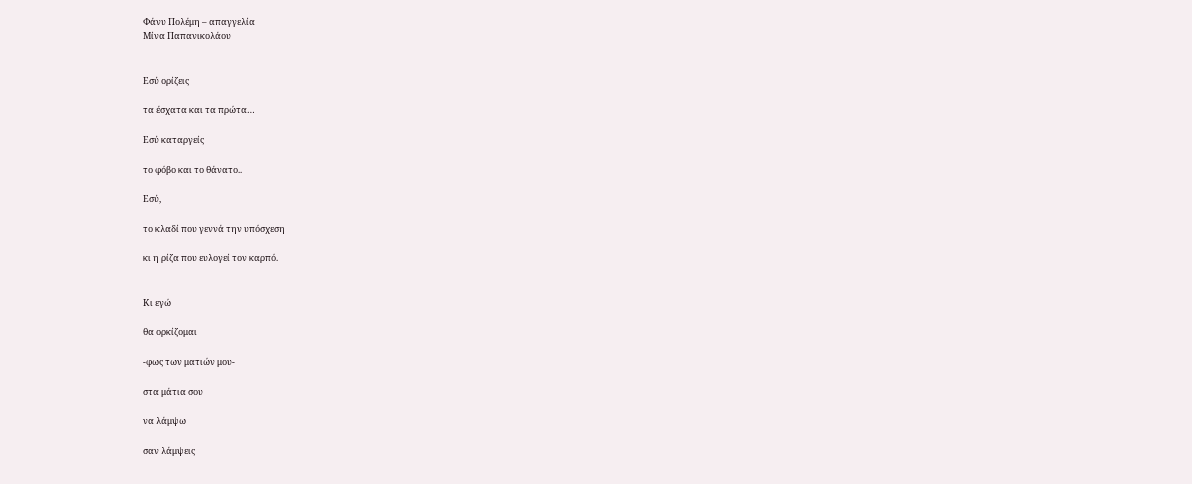Φάνυ Πολέμη – απαγγελία
Μίνα Παπανικολάου


Εσύ ορίζεις

τα έσχατα και τα πρώτα…

Εσύ καταργείς

το φόβο και το θάνατο..

Εσύ,

το κλαδί που γεννά την υπόσχεση

κι η ρίζα που ευλογεί τον καρπό.


Κι εγώ

θα ορκίζομαι

-φως των ματιών μου-

στα μάτια σου

να λάμψω

σαν λάμψεις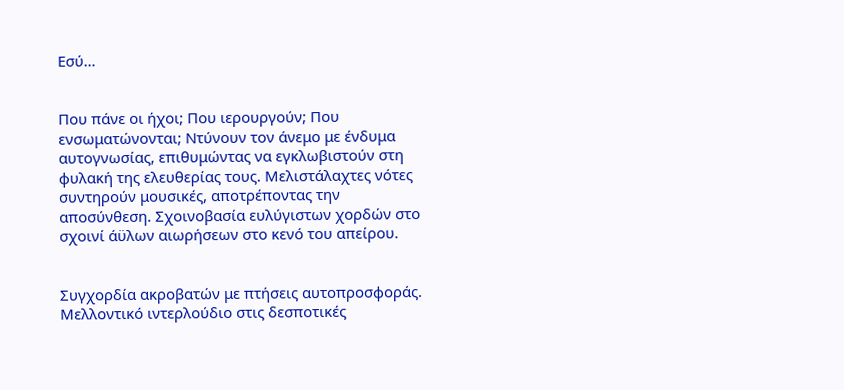Εσύ…


Που πάνε οι ήχοι; Που ιερουργούν; Που ενσωματώνονται; Ντύνουν τον άνεμο με ένδυμα αυτογνωσίας, επιθυμώντας να εγκλωβιστούν στη φυλακή της ελευθερίας τους. Μελιστάλαχτες νότες συντηρούν μουσικές, αποτρέποντας την αποσύνθεση. Σχοινοβασία ευλύγιστων χορδών στο σχοινί άϋλων αιωρήσεων στο κενό του απείρου.


Συγχορδία ακροβατών με πτήσεις αυτοπροσφοράς. Μελλοντικό ιντερλούδιο στις δεσποτικές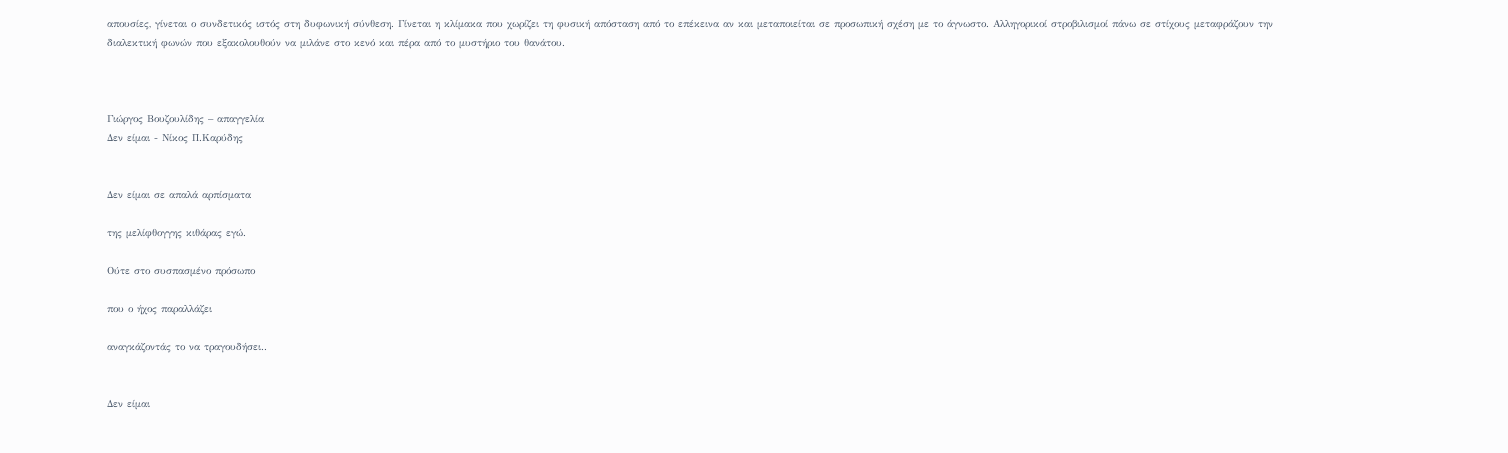απουσίες, γίνεται ο συνδετικός ιστός στη δυφωνική σύνθεση. Γίνεται η κλίμακα που χωρίζει τη φυσική απόσταση από το επέκεινα αν και μεταποιείται σε προσωπική σχέση με το άγνωστο. Αλληγορικοί στροβιλισμοί πάνω σε στίχους μεταφράζουν την διαλεκτική φωνών που εξακολουθούν να μιλάνε στο κενό και πέρα από το μυστήριο του θανάτου.



Γιώργος Βουζουλίδης – απαγγελία
Δεν είμαι - Νίκος Π.Καρύδης


Δεν είμαι σε απαλά αρπίσματα

της μελίφθογγης κιθάρας εγώ.

Ούτε στο συσπασμένο πρόσωπο

που ο ήχος παραλλάζει

αναγκάζοντάς το να τραγουδήσει..


Δεν είμαι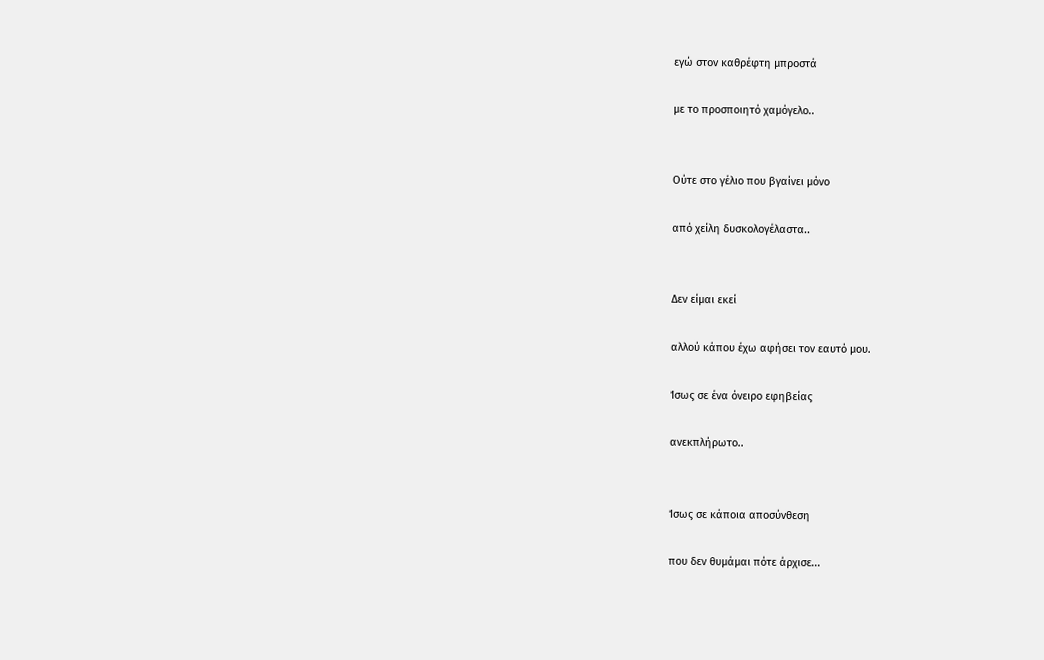εγώ στον καθρέφτη μπροστά

με το προσποιητό χαμόγελο..


Ούτε στο γέλιο που βγαίνει μόνο

από χείλη δυσκολογέλαστα..


Δεν είμαι εκεί

αλλού κάπου έχω αφήσει τον εαυτό μου.

Ίσως σε ένα όνειρο εφηβείας

ανεκπλήρωτο..


Ίσως σε κάποια αποσύνθεση

που δεν θυμάμαι πότε άρχισε...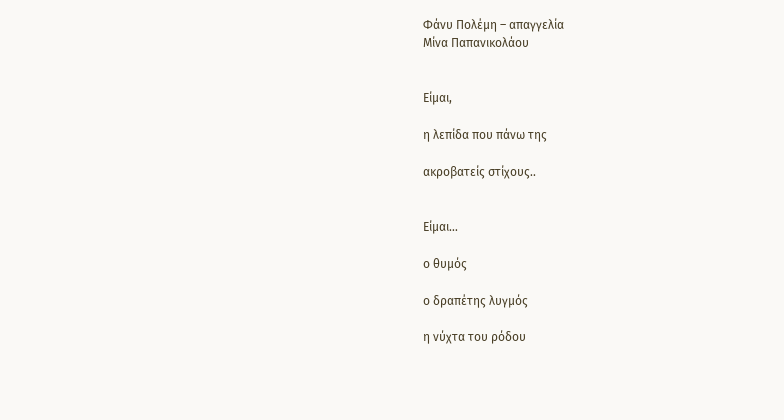Φάνυ Πολέμη – απαγγελία
Μίνα Παπανικολάου


Είμαι,

η λεπίδα που πάνω της

ακροβατείς στίχους..


Είμαι…

ο θυμός

ο δραπέτης λυγμός

η νύχτα του ρόδου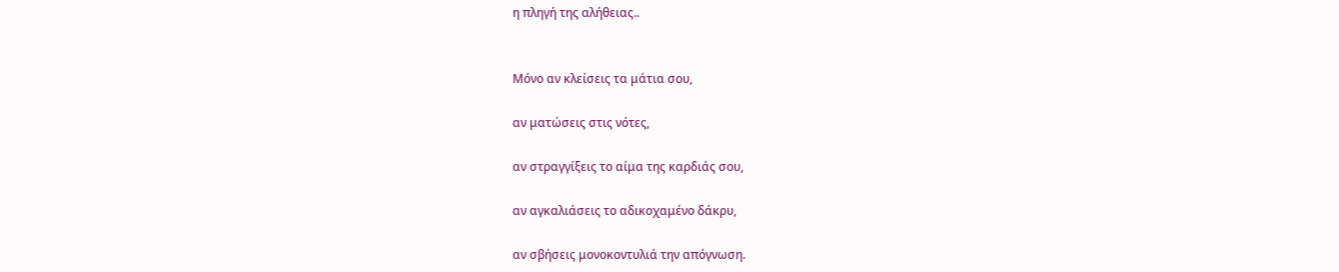η πληγή της αλήθειας..


Μόνο αν κλείσεις τα μάτια σου,

αν ματώσεις στις νότες,

αν στραγγίξεις το αίμα της καρδιάς σου,

αν αγκαλιάσεις το αδικοχαμένο δάκρυ,

αν σβήσεις μονοκοντυλιά την απόγνωση.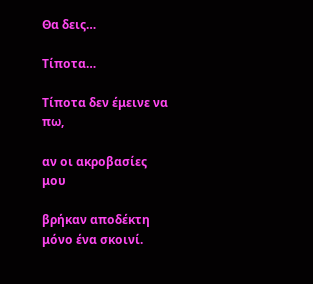Θα δεις…

Τίποτα…

Τίποτα δεν έμεινε να πω,

αν οι ακροβασίες μου

βρήκαν αποδέκτη μόνο ένα σκοινί.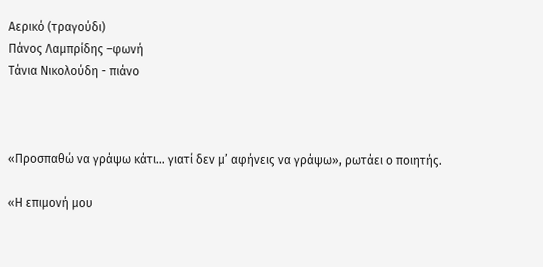Αερικό (τραγούδι)
Πάνος Λαμπρίδης –φωνή
Τάνια Νικολούδη - πιάνο



«Προσπαθώ να γράψω κάτι… γιατί δεν μ’ αφήνεις να γράψω», ρωτάει ο ποιητής.

«Η επιμονή μου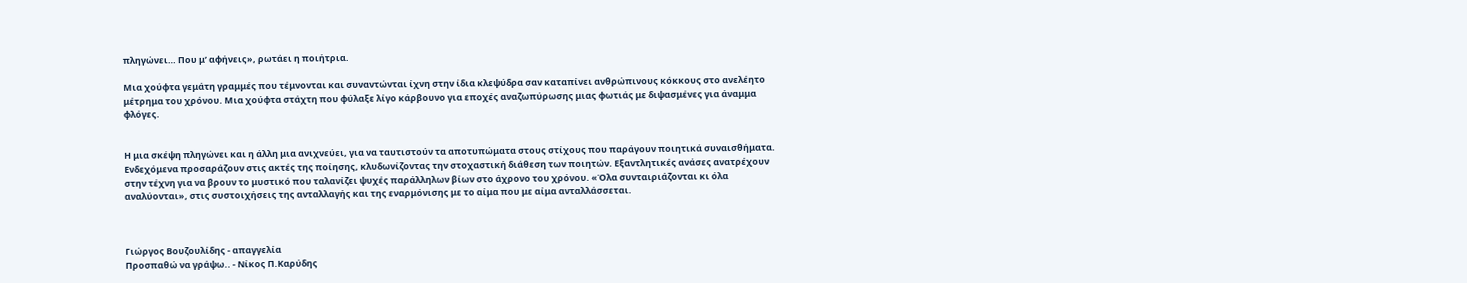πληγώνει… Που μ’ αφήνεις», ρωτάει η ποιήτρια.

Μια χούφτα γεμάτη γραμμές που τέμνονται και συναντώνται ίχνη στην ίδια κλεψύδρα σαν καταπίνει ανθρώπινους κόκκους στο ανελέητο μέτρημα του χρόνου. Μια χούφτα στάχτη που φύλαξε λίγο κάρβουνο για εποχές αναζωπύρωσης μιας φωτιάς με διψασμένες για άναμμα φλόγες.


Η μια σκέψη πληγώνει και η άλλη μια ανιχνεύει, για να ταυτιστούν τα αποτυπώματα στους στίχους που παράγουν ποιητικά συναισθήματα. Ενδεχόμενα προσαράζουν στις ακτές της ποίησης, κλυδωνίζοντας την στοχαστική διάθεση των ποιητών. Εξαντλητικές ανάσες ανατρέχουν στην τέχνη για να βρουν το μυστικό που ταλανίζει ψυχές παράλληλων βίων στο άχρονο του χρόνου. «Όλα συνταιριάζονται κι όλα αναλύονται», στις συστοιχήσεις της ανταλλαγής και της εναρμόνισης με το αίμα που με αίμα ανταλλάσσεται.



Γιώργος Βουζουλίδης - απαγγελία
Προσπαθώ να γράψω.. - Νίκος Π.Καρύδης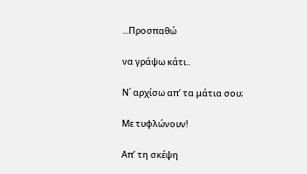...Προσπαθώ

να γράψω κάτι..

Ν΄ αρχίσω απ’ τα μάτια σου;

Με τυφλώνουν!

Απ’ τη σκέψη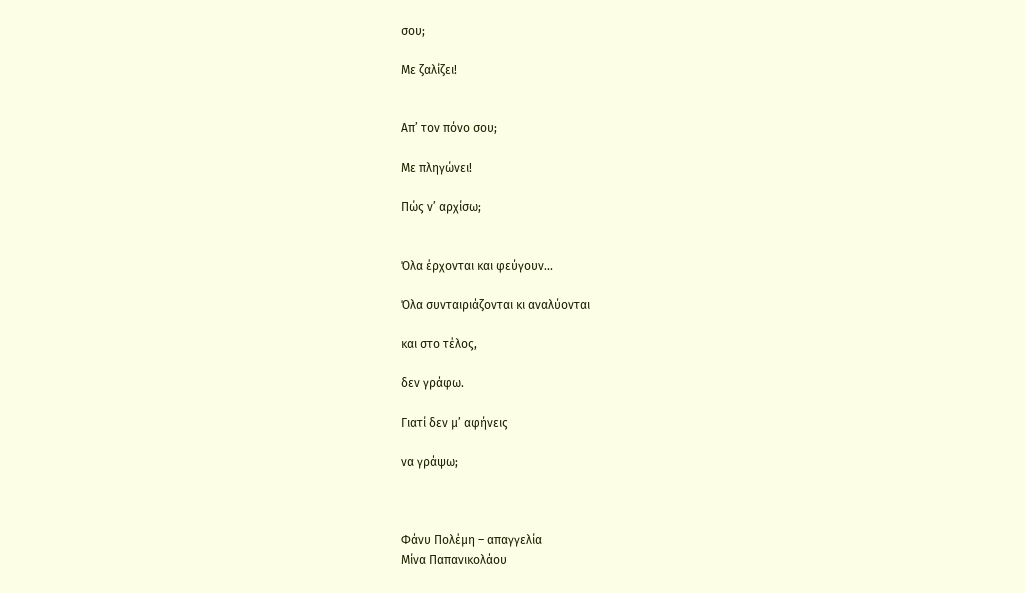σου;

Με ζαλίζει!


Απ’ τον πόνο σου;

Με πληγώνει!

Πώς ν’ αρχίσω;


Όλα έρχονται και φεύγουν...

Όλα συνταιριάζονται κι αναλύονται

και στο τέλος,

δεν γράφω.

Γιατί δεν μ’ αφήνεις

να γράψω;



Φάνυ Πολέμη – απαγγελία
Μίνα Παπανικολάου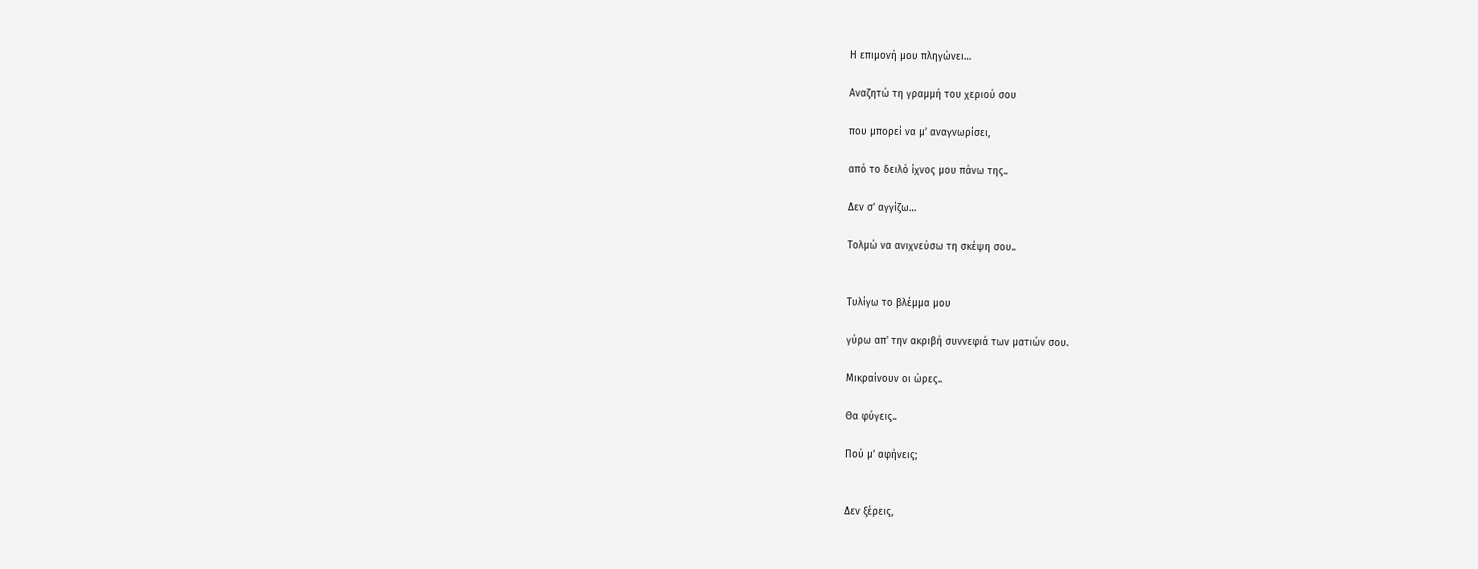Η επιμονή μου πληγώνει…

Αναζητώ τη γραμμή του χεριού σου

που μπορεί να μ’ αναγνωρίσει,

από το δειλό ίχνος μου πάνω της..

Δεν σ’ αγγίζω…

Τολμώ να ανιχνεύσω τη σκέψη σου..


Τυλίγω το βλέμμα μου

γύρω απ' την ακριβή συννεφιά των ματιών σου.

Μικραίνουν οι ώρες..

Θα φύγεις..

Πού μ’ αφήνεις;


Δεν ξέρεις,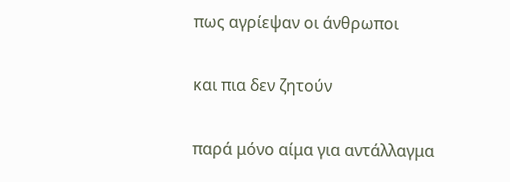πως αγρίεψαν οι άνθρωποι

και πια δεν ζητούν

παρά μόνο αίμα για αντάλλαγμα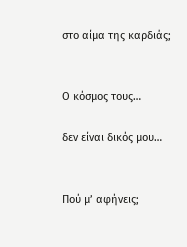στο αίμα της καρδιάς;


Ο κόσμος τους…

δεν είναι δικός μου…


Πού μ’ αφήνεις;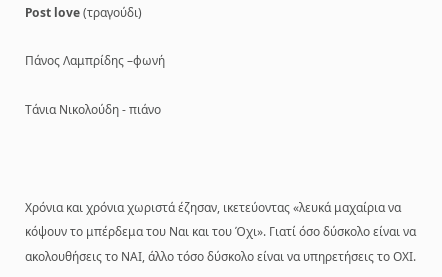Post love (τραγούδι)

Πάνος Λαμπρίδης –φωνή

Τάνια Νικολούδη - πιάνο



Χρόνια και χρόνια χωριστά έζησαν, ικετεύοντας «λευκά μαχαίρια να κόψουν το μπέρδεμα του Ναι και του Όχι». Γιατί όσο δύσκολο είναι να ακολουθήσεις το ΝΑΙ, άλλο τόσο δύσκολο είναι να υπηρετήσεις το ΟΧΙ.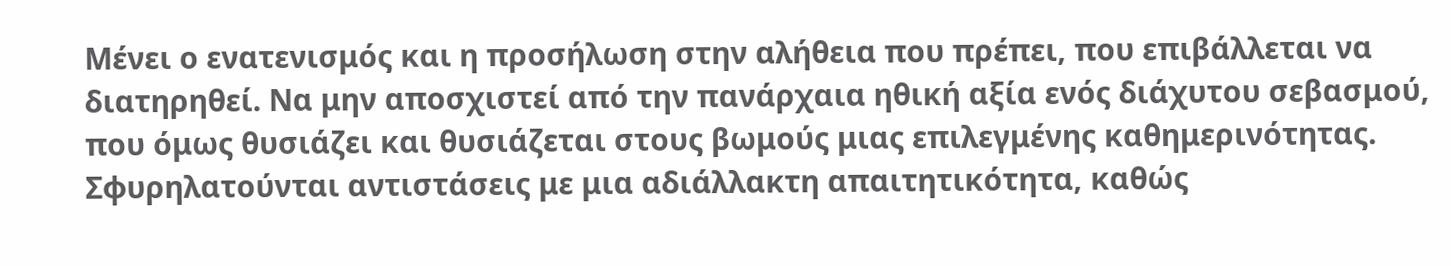Μένει ο ενατενισμός και η προσήλωση στην αλήθεια που πρέπει, που επιβάλλεται να διατηρηθεί. Να μην αποσχιστεί από την πανάρχαια ηθική αξία ενός διάχυτου σεβασμού, που όμως θυσιάζει και θυσιάζεται στους βωμούς μιας επιλεγμένης καθημερινότητας. Σφυρηλατούνται αντιστάσεις με μια αδιάλλακτη απαιτητικότητα, καθώς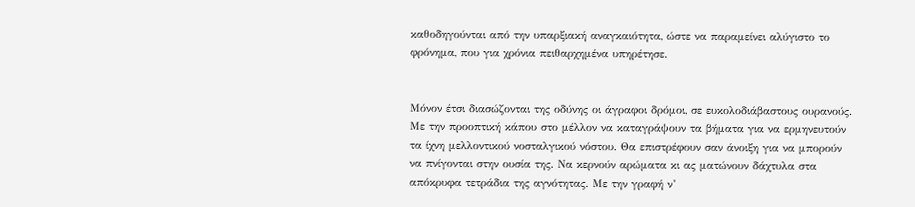καθοδηγούνται από την υπαρξιακή αναγκαιότητα, ώστε να παραμείνει αλύγιστο το φρόνημα, που για χρόνια πειθαρχημένα υπηρέτησε.


Μόνον έτσι διασώζονται της οδύνης οι άγραφοι δρόμοι, σε ευκολοδιάβαστους ουρανούς. Με την προοπτική κάπου στο μέλλον να καταγράψουν τα βήματα για να ερμηνευτούν τα ίχνη μελλοντικού νοσταλγικού νόστου. Θα επιστρέφουν σαν άνοιξη για να μπορούν να πνίγονται στην ουσία της. Να κερνούν αρώματα κι ας ματώνουν δάχτυλα στα απόκρυφα τετράδια της αγνότητας. Με την γραφή ν’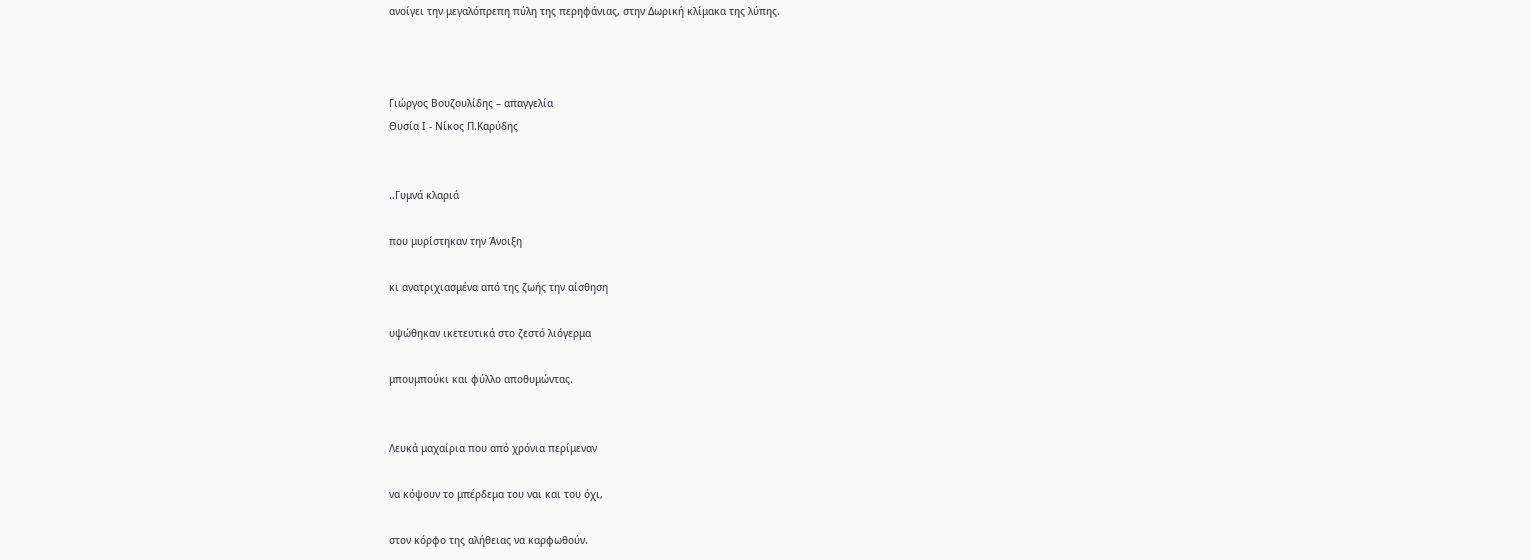ανοίγει την μεγαλόπρεπη πύλη της περηφάνιας, στην Δωρική κλίμακα της λύπης.



Γιώργος Βουζουλίδης – απαγγελία
Θυσία Ι - Νίκος Π.Καρύδης


..Γυμνά κλαριά

που μυρίστηκαν την Άνοιξη

κι ανατριχιασμένα από της ζωής την αίσθηση

υψώθηκαν ικετευτικά στο ζεστό λιόγερμα

μπουμπούκι και φύλλο αποθυμώντας.


Λευκά μαχαίρια που από χρόνια περίμεναν

να κόψουν το μπέρδεμα του ναι και του όχι,

στον κόρφο της αλήθειας να καρφωθούν.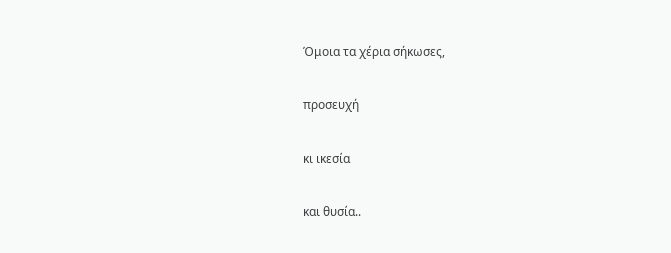Όμοια τα χέρια σήκωσες,

προσευχή

κι ικεσία

και θυσία..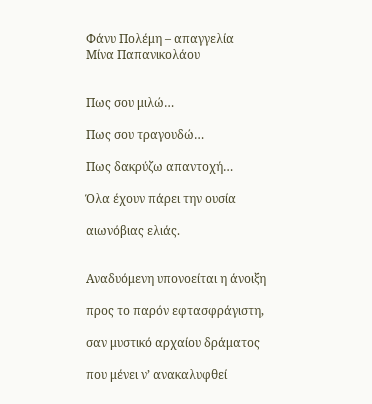Φάνυ Πολέμη – απαγγελία
Μίνα Παπανικολάου


Πως σου μιλώ…

Πως σου τραγουδώ…

Πως δακρύζω απαντοχή…

Όλα έχουν πάρει την ουσία

αιωνόβιας ελιάς.


Αναδυόμενη υπονοείται η άνοιξη

προς το παρόν εφτασφράγιστη,

σαν μυστικό αρχαίου δράματος

που μένει ν’ ανακαλυφθεί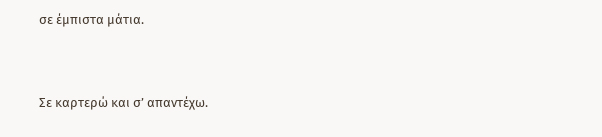σε έμπιστα μάτια.


Σε καρτερώ και σ’ απαντέχω.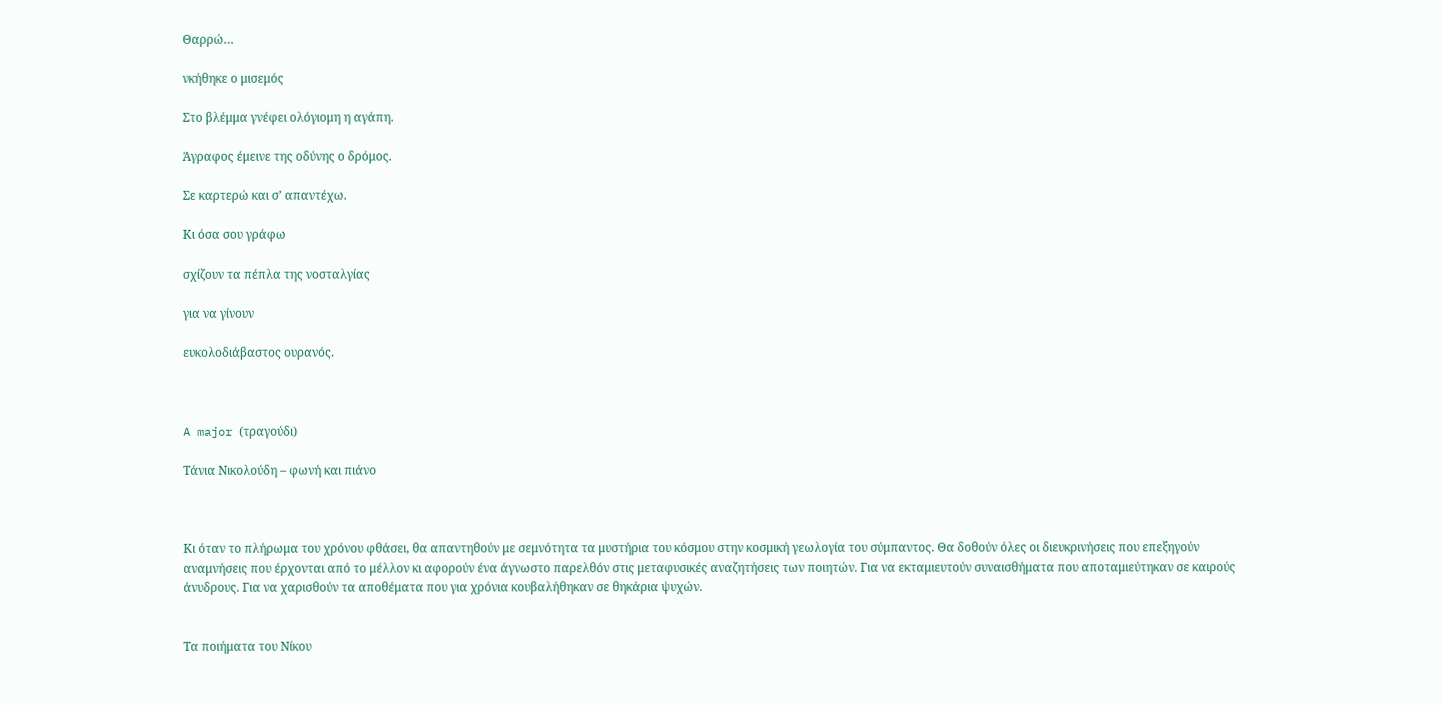Θαρρώ…

νκήθηκε ο μισεμός

Στο βλέμμα γνέφει ολόγιομη η αγάπη.

Άγραφος έμεινε της οδύνης ο δρόμος.

Σε καρτερώ και σ’ απαντέχω.

Κι όσα σου γράφω

σχίζουν τα πέπλα της νοσταλγίας

για να γίνουν

ευκολοδιάβαστος ουρανός.



A major (τραγούδι)

Τάνια Νικολούδη – φωνή και πιάνο



Κι όταν το πλήρωμα του χρόνου φθάσει, θα απαντηθούν με σεμνότητα τα μυστήρια του κόσμου στην κοσμική γεωλογία του σύμπαντος. Θα δοθούν όλες οι διευκρινήσεις που επεξηγούν αναμνήσεις που έρχονται από το μέλλον κι αφορούν ένα άγνωστο παρελθόν στις μεταφυσικές αναζητήσεις των ποιητών. Για να εκταμιευτούν συναισθήματα που αποταμιεύτηκαν σε καιρούς άνυδρους. Για να χαρισθούν τα αποθέματα που για χρόνια κουβαλήθηκαν σε θηκάρια ψυχών.


Τα ποιήματα του Νίκου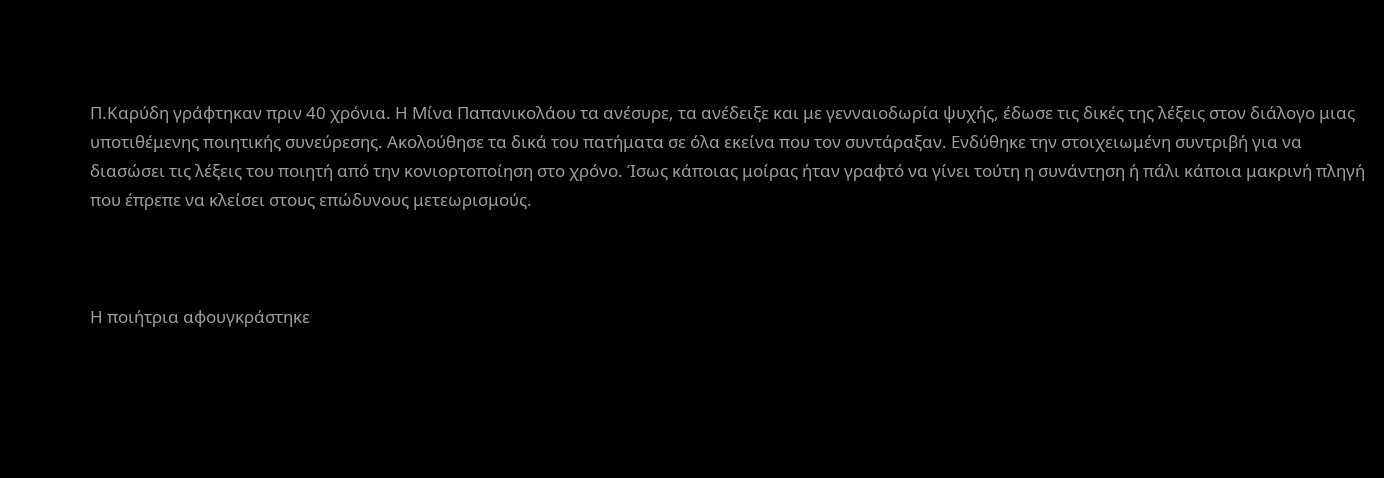Π.Καρύδη γράφτηκαν πριν 40 χρόνια. Η Μίνα Παπανικολάου τα ανέσυρε, τα ανέδειξε και με γενναιοδωρία ψυχής, έδωσε τις δικές της λέξεις στον διάλογο μιας υποτιθέμενης ποιητικής συνεύρεσης. Ακολούθησε τα δικά του πατήματα σε όλα εκείνα που τον συντάραξαν. Ενδύθηκε την στοιχειωμένη συντριβή για να διασώσει τις λέξεις του ποιητή από την κονιορτοποίηση στο χρόνο. Ίσως κάποιας μοίρας ήταν γραφτό να γίνει τούτη η συνάντηση ή πάλι κάποια μακρινή πληγή που έπρεπε να κλείσει στους επώδυνους μετεωρισμούς.



Η ποιήτρια αφουγκράστηκε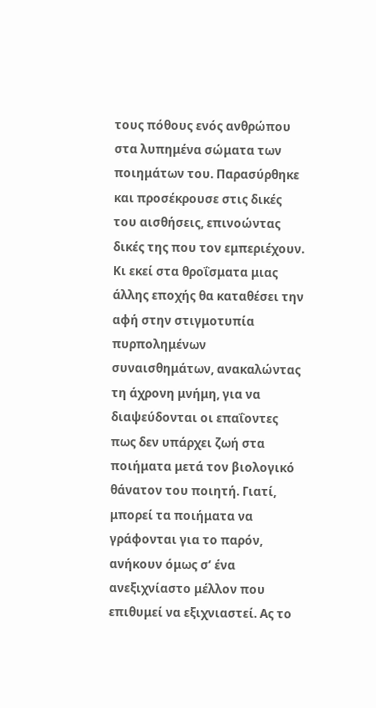τους πόθους ενός ανθρώπου στα λυπημένα σώματα των ποιημάτων του. Παρασύρθηκε και προσέκρουσε στις δικές του αισθήσεις, επινοώντας δικές της που τον εμπεριέχουν. Κι εκεί στα θροΐσματα μιας άλλης εποχής θα καταθέσει την αφή στην στιγμοτυπία πυρπολημένων συναισθημάτων, ανακαλώντας τη άχρονη μνήμη, για να διαψεύδονται οι επαΐοντες πως δεν υπάρχει ζωή στα ποιήματα μετά τον βιολογικό θάνατον του ποιητή. Γιατί, μπορεί τα ποιήματα να γράφονται για το παρόν, ανήκουν όμως σ’ ένα ανεξιχνίαστο μέλλον που επιθυμεί να εξιχνιαστεί. Ας το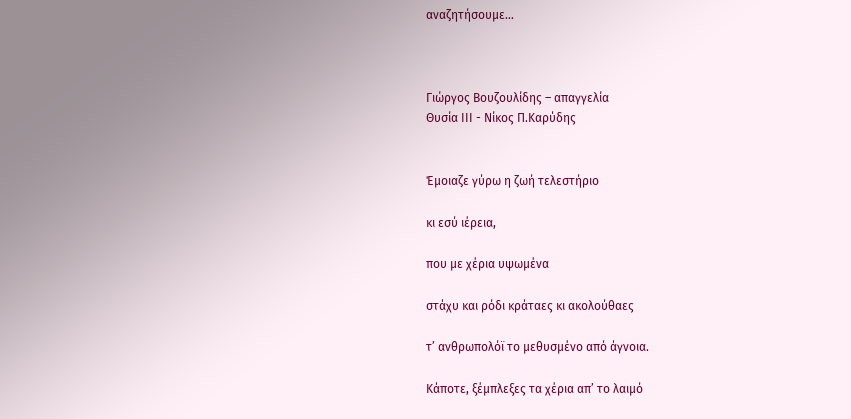αναζητήσουμε…



Γιώργος Βουζουλίδης – απαγγελία
Θυσία ΙΙΙ - Νίκος Π.Καρύδης


Έμοιαζε γύρω η ζωή τελεστήριο

κι εσύ ιέρεια,

που με χέρια υψωμένα

στάχυ και ρόδι κράταες κι ακολούθαες

τ’ ανθρωπολόϊ το μεθυσμένο από άγνοια.

Κάποτε, ξέμπλεξες τα χέρια απ’ το λαιμό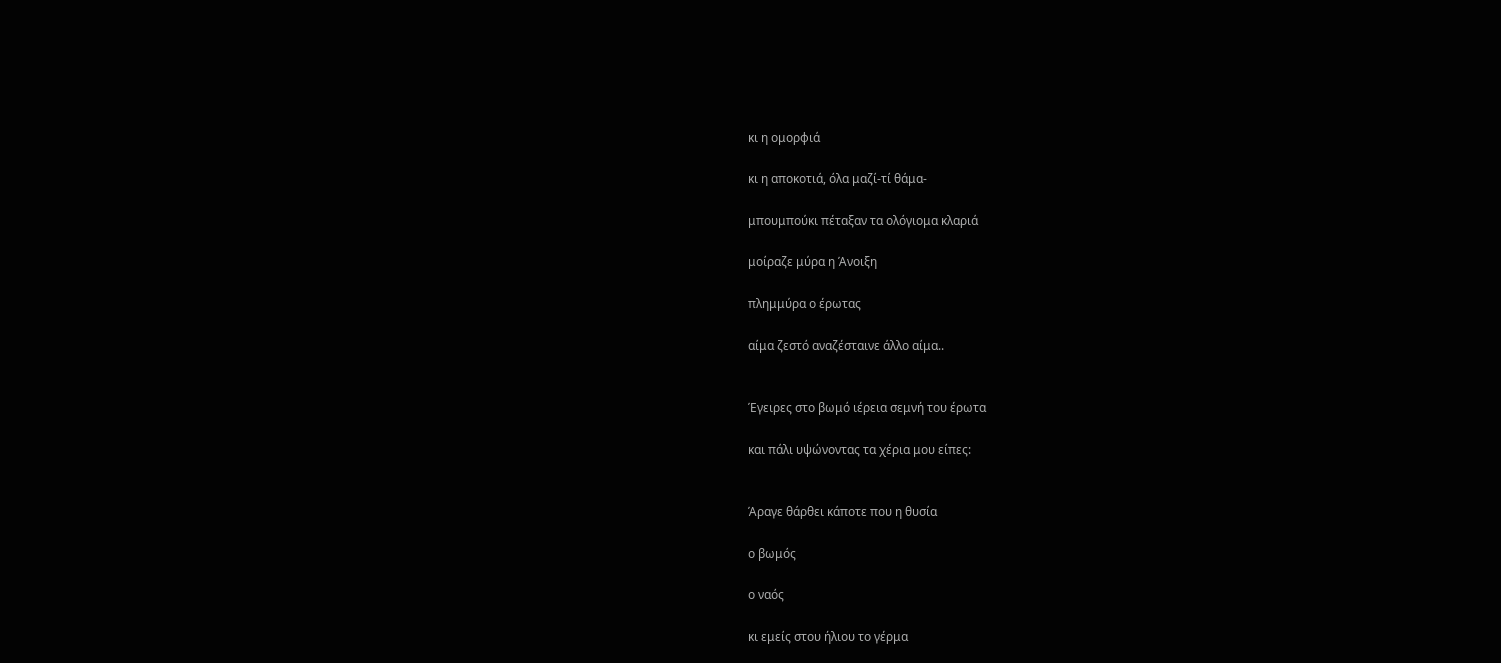κι η ομορφιά

κι η αποκοτιά, όλα μαζί-τί θάμα-

μπουμπούκι πέταξαν τα ολόγιομα κλαριά

μοίραζε μύρα η Άνοιξη

πλημμύρα ο έρωτας

αίμα ζεστό αναζέσταινε άλλο αίμα..


Έγειρες στο βωμό ιέρεια σεμνή του έρωτα

και πάλι υψώνοντας τα χέρια μου είπες:


Άραγε θάρθει κάποτε που η θυσία

ο βωμός

ο ναός

κι εμείς στου ήλιου το γέρμα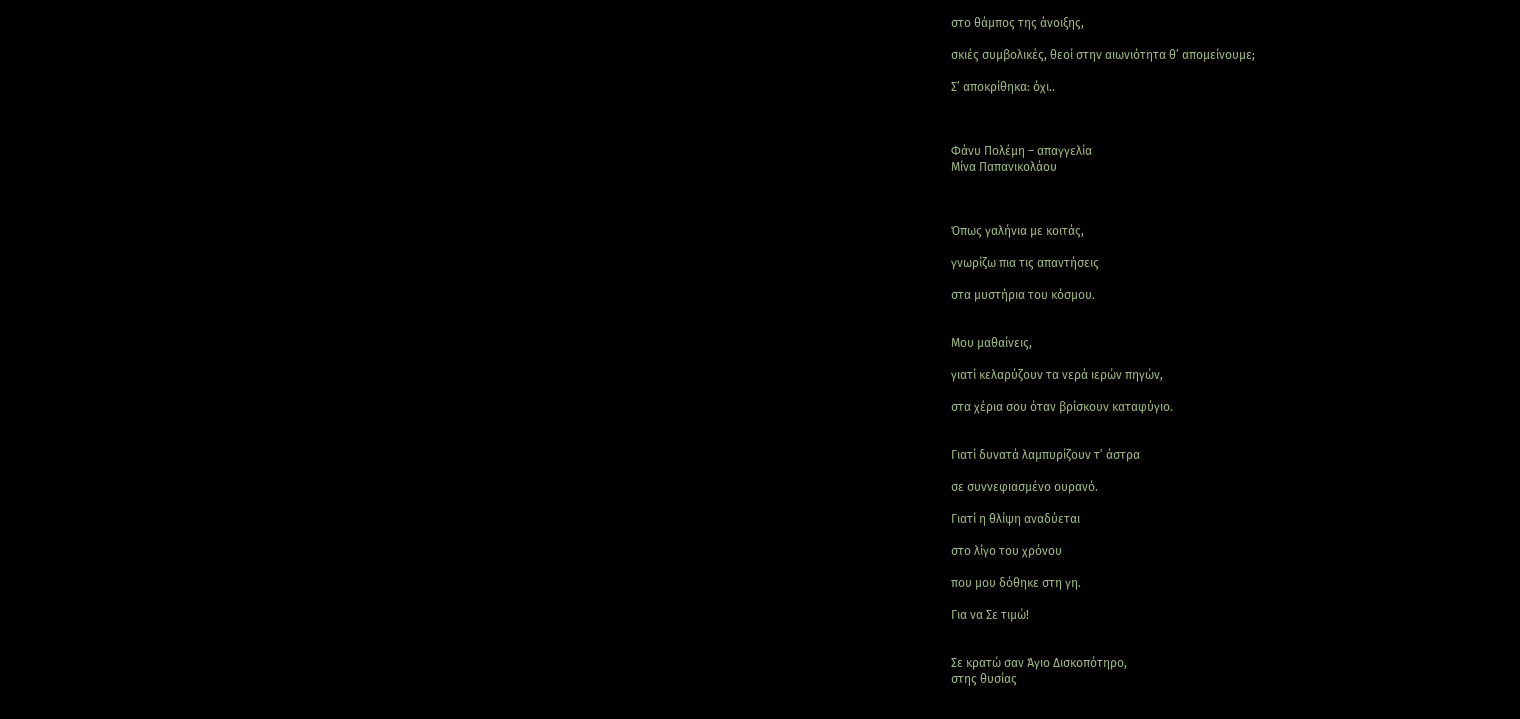στο θάμπος της άνοιξης,

σκιές συμβολικές, θεοί στην αιωνιότητα θ’ απομείνουμε;

Σ’ αποκρίθηκα: όχι..



Φάνυ Πολέμη – απαγγελία
Μίνα Παπανικολάου



Όπως γαλήνια με κοιτάς,

γνωρίζω πια τις απαντήσεις

στα μυστήρια του κόσμου.


Μου μαθαίνεις,

γιατί κελαρύζουν τα νερά ιερών πηγών,

στα χέρια σου όταν βρίσκουν καταφύγιο.


Γιατί δυνατά λαμπυρίζουν τ’ άστρα

σε συννεφιασμένο ουρανό.

Γιατί η θλίψη αναδύεται

στο λίγο του χρόνου

που μου δόθηκε στη γη.

Για να Σε τιμώ!


Σε κρατώ σαν Άγιο Δισκοπότηρο,
στης θυσίας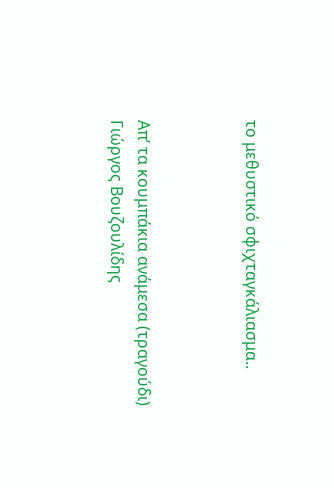το μεθυστικό σφιχταγκάλιασμα..



Απ’ τα κουμπάκια ανάμεσα (τραγούδι)
Γιώργος Βουζουλίδης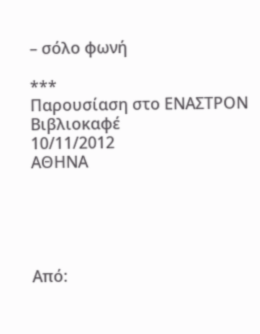– σόλο φωνή

***
Παρουσίαση στο ΕΝΑΣΤΡΟΝ Βιβλιοκαφέ
10/11/2012
ΑΘΗΝΑ





Aπό: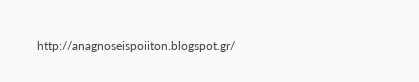http://anagnoseispoiiton.blogspot.gr/